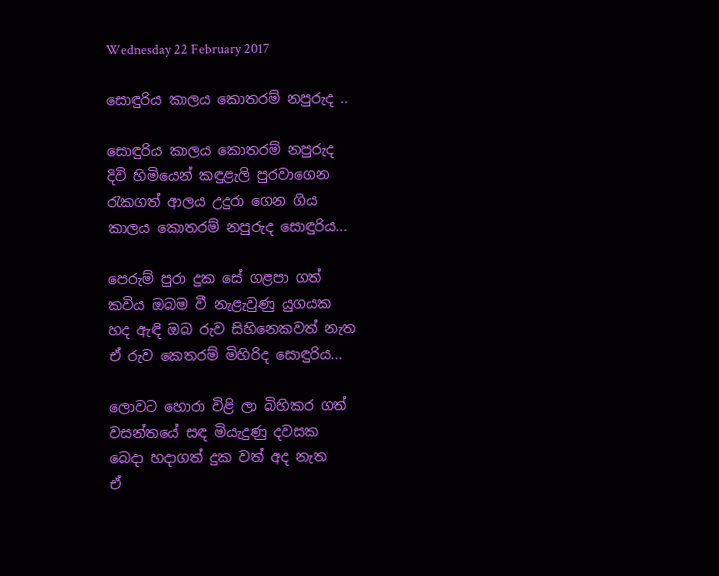Wednesday 22 February 2017

සොඳුරිය කාලය කොතරම් නපුරුද ..

සොඳුරිය කාලය කොතරම් නපුරුද
දිවි හිමියෙන් කඳුළැලි පුරවාගෙන
රැකගත් ආලය උදුරා ගෙන ගිය
කාලය කොතරම් නපුරුද සොඳුරිය...

පෙරුම් පුරා දුක සේ ගළපා ගත්
කවිය ඔබම වී නැළැවුණු යුගයක
හද ඇඳි ඔබ රුව සිහිනෙකවත් නැත
ඒ රුව කෙතරම් මිහිරිද සොඳුරිය...

ලොවට හොරා විළි ලා බිහිකර ගත්
වසන්තයේ සඳ මියැදුණු දවසක
බෙදා හදාගත් දුක වත් අද නැත
ඒ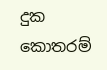දුක කොතරම්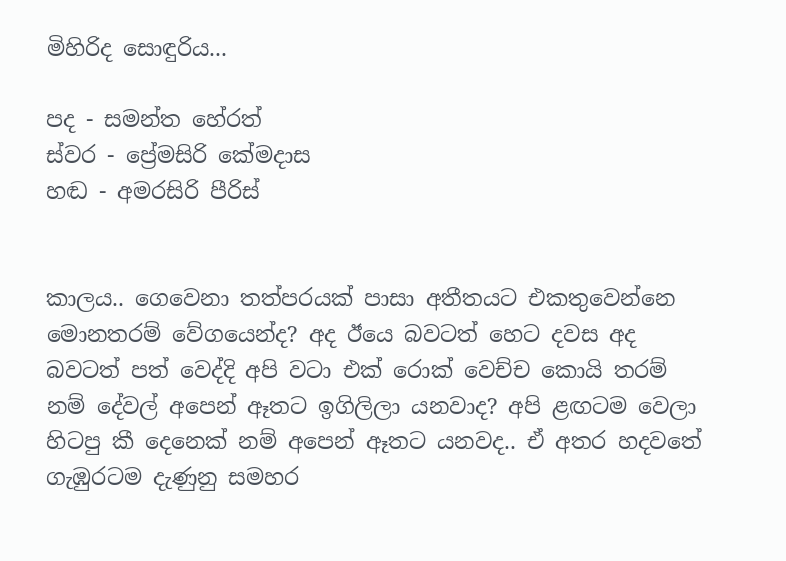මිහිරිද සොඳුරිය...

පද - සමන්ත හේරත්
ස්වර - ප්‍රේමසිරි කේමදාස
හඬ - අමරසිරි පීරිස්


කාලය.. ගෙවෙනා තත්පරයක් පාසා අතීතයට එකතුවෙන්නෙ මොනතරම් වේගයෙන්ද? අද ඊයෙ බවටත් හෙට දවස අද බවටත් පත් වෙද්දි අපි වටා එක් රොක් වෙච්ච කොයි තරම් නම් දේවල් අපෙන් ඈතට ඉගිලිලා යනවාද? අපි ළඟටම වෙලා හිටපු කී දෙනෙක් නම් අපෙන් ඈතට යනවද.. ඒ අතර හදවතේ ගැඹුරටම දැණුනු සමහර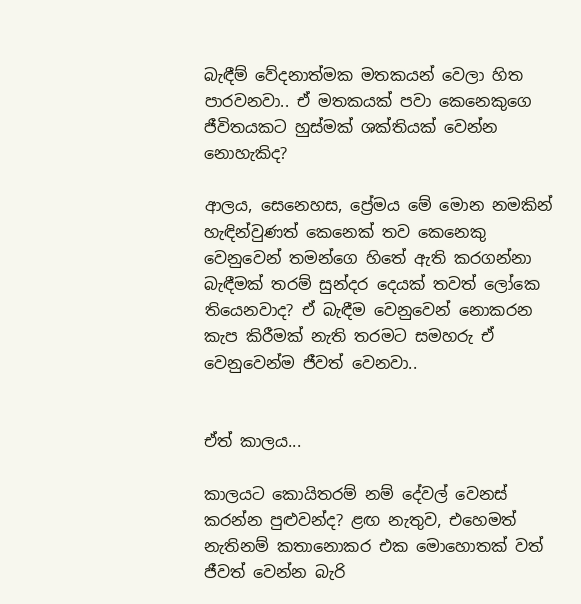බැඳීම් වේදනාත්මක මතකයන් වෙලා හිත පාරවනවා.. ඒ මතකයක් පවා කෙනෙකුගෙ ජීවිතයකට හුස්මක් ශක්තියක් වෙන්න නොහැකිද?

ආලය, සෙනෙහස, ප්‍රේමය මේ මොන නමකින් හැඳින්වුණත් කෙනෙක් තව කෙනෙකු වෙනුවෙන් තමන්ගෙ හිතේ ඇති කරගන්නා බැඳීමක් තරම් සුන්දර දෙයක් තවත් ලෝකෙ තියෙනවාද? ඒ බැඳීම වෙනුවෙන් නොකරන කැප කිරීමක් නැති තරමට සමහරු ඒ වෙනුවෙන්ම ජීවත් වෙනවා..


ඒත් කාලය...

කාලයට කොයිතරම් නම් දේවල් වෙනස් කරන්න පුළුවන්ද? ළඟ නැතුව, එහෙමත් නැතිනම් කතානොකර එක මොහොතක් වත් ජීවත් වෙන්න බැරි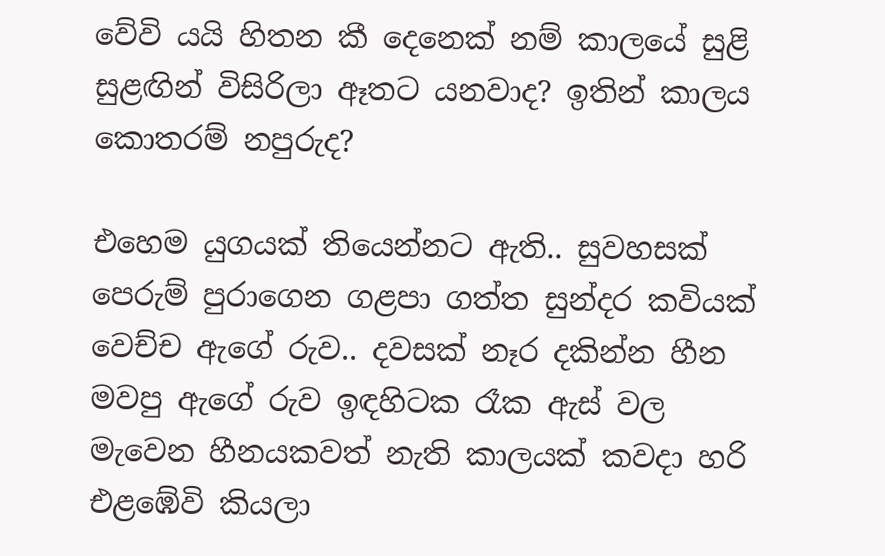වේවි යයි හිතන කී දෙනෙක් නම් කාලයේ සුළි සුළඟින් විසිරිලා ඈතට යනවාද? ඉතින් කාලය කොතරම් නපුරුද?

එහෙම යුගයක් තියෙන්නට ඇති.. සුවහසක් පෙරුම් පුරාගෙන ගළපා ගත්ත සුන්දර කවියක් වෙච්ච ඇගේ රුව.. දවසක් නෑර දකින්න හීන මවපු ඇගේ රුව ඉඳහිටක රෑක ඇස් වල මැවෙන හීනයකවත් නැති කාලයක් කවදා හරි එළඹේවි කියලා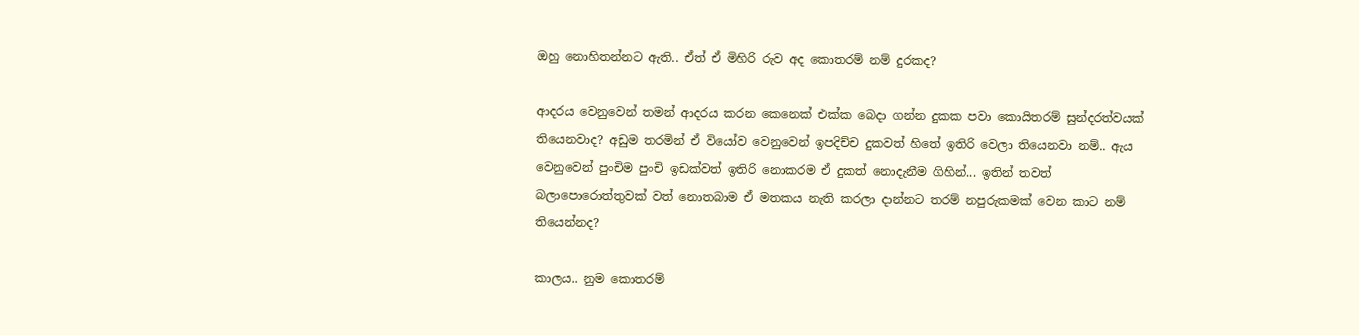ඔහු නොහිතන්නට ඇති.. ඒත් ඒ මිහිරි රුව අද කොතරම් නම් දුරකද?

ආදරය වෙනුවෙන් තමන් ආදරය කරන කෙනෙක් එක්ක බෙදා ගන්න දුකක පවා කොයිතරම් සුන්දරත්වයක් තියෙනවාද? අඩුම තරමින් ඒ වියෝව වෙනුවෙන් ඉපදිච්ච දුකවත් හිතේ ඉතිරි වෙලා තියෙනවා නම්.. ඇය වෙනුවෙන් පුංචිම පුංචි ඉඩක්වත් ඉතිරි නොකරම ඒ දුකත් නොදැනීම ගිහින්... ඉතින් තවත් බලාපොරොත්තුවක් වත් නොතබාම ඒ මතකය නැති කරලා දාන්නට තරම් නපුරුකමක් වෙන කාට නම් තියෙන්නද?

කාලය.. නුම කොතරම්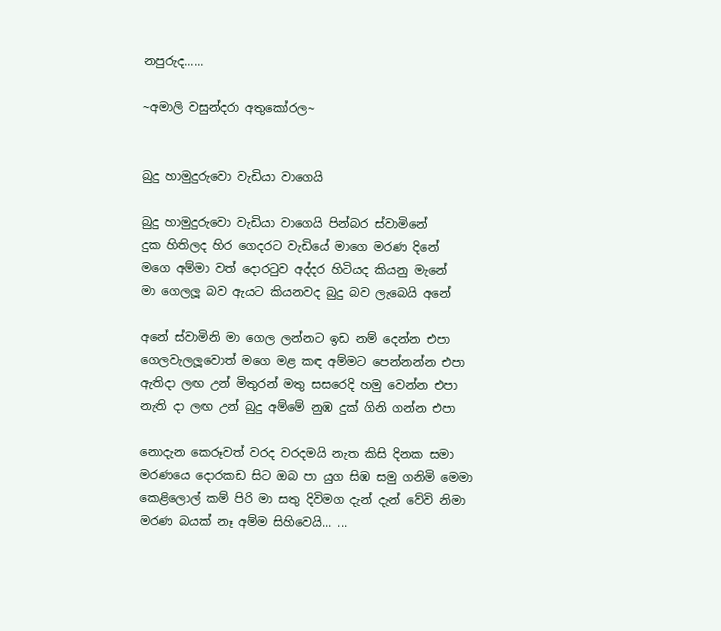නපුරුද......

~අමාලි වසුන්දරා අතුකෝරල~


බුදු හාමුදුරුවො වැඩියා වාගෙයි

බුදු හාමුදුරුවො වැඩියා වාගෙයි පින්බර ස්වාමිනේ
දුක හිතිලද හිර ගෙදරට වැඩියේ මාගෙ මරණ දිනේ
මගෙ අම්මා වත් දොරටුව අද්දර හිටියද කියනු මැනේ
මා ගෙලලූ බව ඇයට කියනවද බුදු බව ලැබෙයි අනේ

අනේ ස්වාමිනි මා ගෙල ලන්නට ඉඩ නම් දෙන්න එපා
ගෙලවැලලූවොත් මගෙ මළ කඳ අම්මට පෙන්නන්න එපා
ඇතිදා ලඟ උන් මිතුරන් මතු සසරෙදි හමු වෙන්න එපා
නැති දා ලඟ උන් බුදු අම්මේ නුඹ දුක් ගිනි ගන්න එපා

නොදැන කෙරූවත් වරද වරදමයි නැත කිසි දිනක සමා
මරණයෙ දොරකඩ සිට ඔබ පා යුග සිඹ සමු ගනිමි මෙමා
කෙළිලොල් කම් පිරි මා සතු දිවිමග දැන් දැන් වේවි නිමා
මරණ බයක් නෑ අම්ම සිහිවෙයි... ...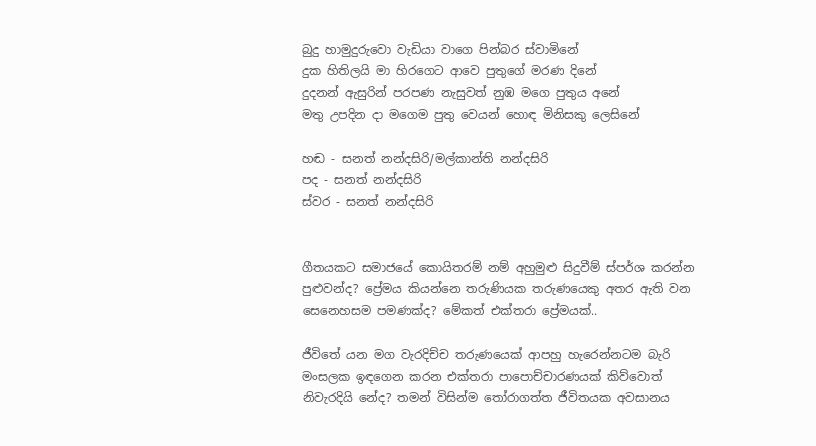බුදු හාමුදුරුවො වැඩියා වාගෙ පින්බර ස්වාමිනේ
දුක හිතිලයි මා හිරගෙට ආවෙ පුතුගේ මරණ දිනේ
දුදනන් ඇසුරින් පරපණ නැසුවත් නුඹ මගෙ පුතුය අනේ
මතු උපදින දා මගෙම පුතු වෙයන් හොඳ මිනිසකු ලෙසිනේ

හඬ - සනත් නන්දසිරි/මල්කාන්ති නන්දසිරි
පද - සනත් නන්දසිරි
ස්වර - සනත් නන්දසිරි


ගීතයකට සමාජයේ කොයිතරම් නම් අහුමුළු සිදුවීම් ස්පර්ශ කරන්න පුළුවන්ද? ප්‍රේමය කියන්නෙ තරුණියක තරුණයෙකු අතර ඇති වන සෙනෙහසම පමණක්ද? මේකත් එක්තරා ප්‍රේමයක්..

ජීවිතේ යන මග වැරදිච්ච තරුණයෙක් ආපහු හැරෙන්නටම බැරි මංසලක ඉඳගෙන කරන එක්තරා පාපොච්චාරණයක් කිව්වොත් නිවැරදියි නේද? තමන් විසින්ම තෝරාගත්ත ජීවිතයක අවසානය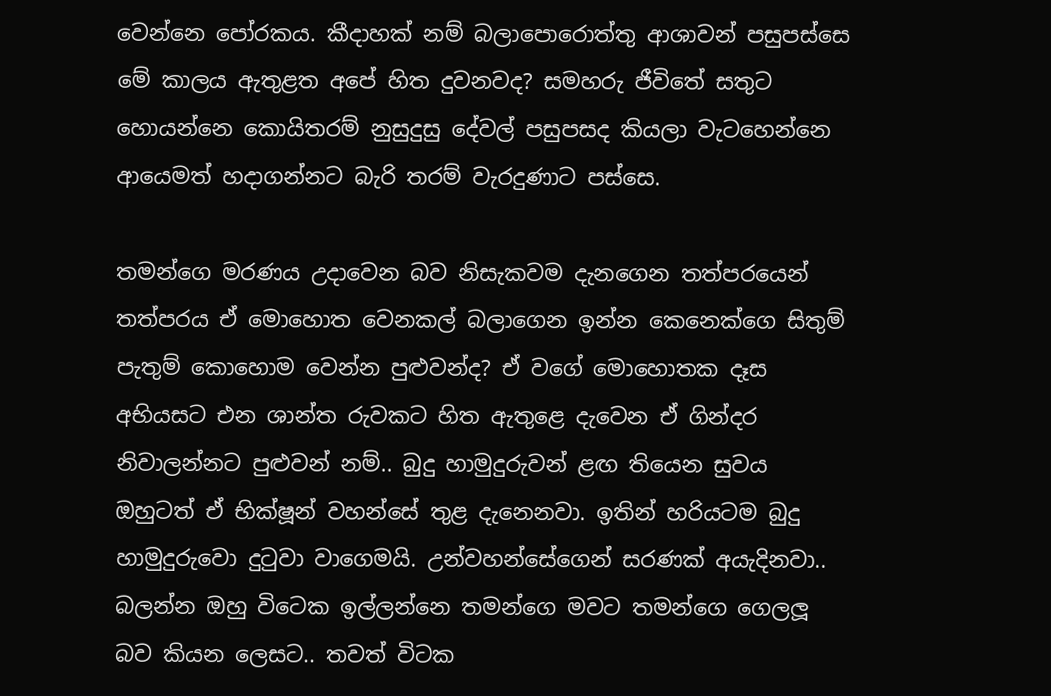වෙන්නෙ පෝරකය. කීදාහක් නම් බලාපොරොත්තු ආශාවන් පසුපස්සෙ මේ කාලය ඇතුළත අපේ හිත දුවනවද? සමහරු ජීවිතේ සතුට හොයන්නෙ කොයිතරම් නුසුදුසු දේවල් පසුපසද කියලා වැටහෙන්නෙ ආයෙමත් හදාගන්නට බැරි තරම් වැරදුණාට පස්සෙ.

තමන්ගෙ මරණය උදාවෙන බව නිසැකවම දැනගෙන තත්පරයෙන් තත්පරය ඒ මොහොත වෙනකල් බලාගෙන ඉන්න කෙනෙක්ගෙ සිතුම් පැතුම් කොහොම වෙන්න පුළුවන්ද? ඒ වගේ මොහොතක දෑස අභියසට එන ශාන්ත රුවකට හිත ඇතුළෙ දැවෙන ඒ ගින්දර නිවාලන්නට පුළුවන් නම්.. බුදු හාමුදුරුවන් ළඟ තියෙන සුවය ඔහුටත් ඒ භික්ෂූන් වහන්සේ තුළ දැනෙනවා. ඉතින් හරියටම බුදු හාමුදුරුවො දුටුවා වාගෙමයි. උන්වහන්සේගෙන් සරණක් අයැදිනවා.. බලන්න ඔහු විටෙක ඉල්ලන්නෙ තමන්ගෙ මවට තමන්ගෙ ගෙලලූ බව කියන ලෙසට.. තවත් විටක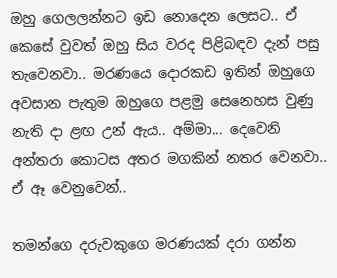ඔහු ගෙලලන්නට ඉඩ නොදෙන ලෙසට.. ඒ කෙසේ වුවත් ඔහු සිය වරද පිළිබඳව දැන් පසු තැවෙනවා.. මරණයෙ දොරකඩ ඉතින් ඔහුගෙ අවසාන පැතුම ඔහුගෙ පළමු සෙනෙහස වුණු නැති දා ළඟ උන් ඇය.. අම්මා... දෙවෙනි අන්තරා කොටස අතර මගකින් නතර වෙනවා.. ඒ ඈ වෙනුවෙන්..

තමන්ගෙ දරුවකුගෙ මරණයක් දරා ගන්න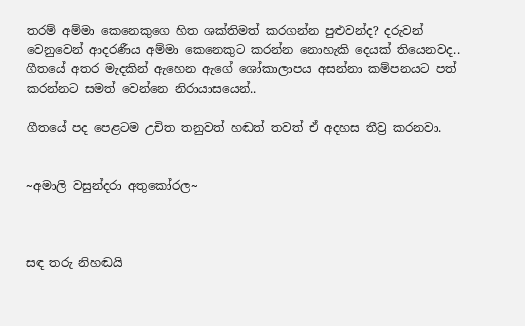තරම් අම්මා කෙනෙකුගෙ හිත ශක්තිමත් කරගන්න පුළුවන්ද? දරුවන් වෙනුවෙන් ආදරණීය අම්මා කෙනෙකුට කරන්න නොහැකි දෙයක් තියෙනවද.. ගීතයේ අතර මැදකින් ඇහෙන ඇගේ ශෝකාලාපය අසන්නා කම්පනයට පත් කරන්නට සමත් වෙන්නෙ නිරායාසයෙන්..

ගීතයේ පද පෙළටම උචිත තනුවත් හඬත් තවත් ඒ අදහස තීව්‍ර කරනවා.


~අමාලි වසුන්දරා අතුකෝරල~



සඳ තරු නිහඬයි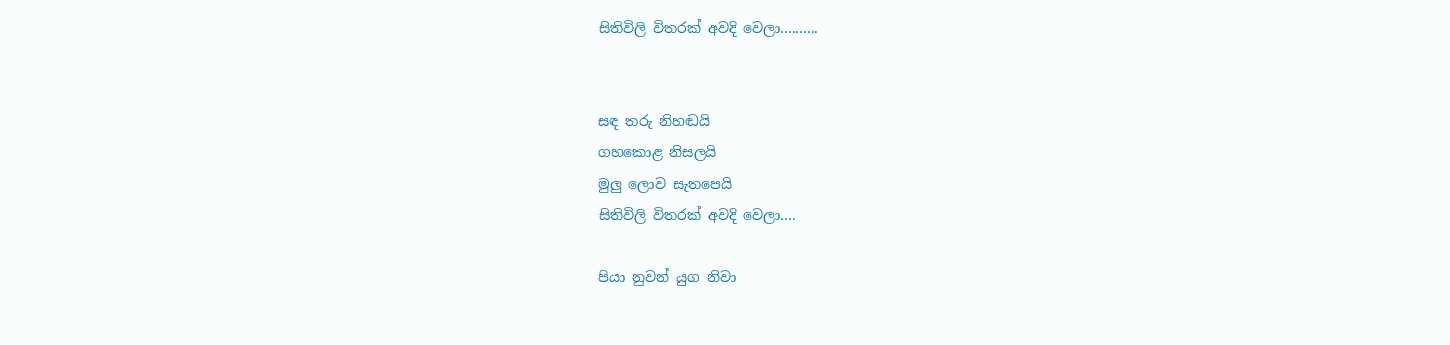සිතිවිලි විතරක් අවදි වෙලා..........


සඳ තරු නිහඬයි
ගහකොළ නිසලයි
මුලු ලොව සැතපෙයි
සිතිවිලි විතරක් අවදි වෙලා....

පියා නුවන් යුග නිවා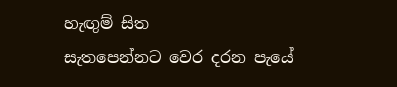හැඟුම් සිත
සැතපෙන්නට වෙර දරන පැයේ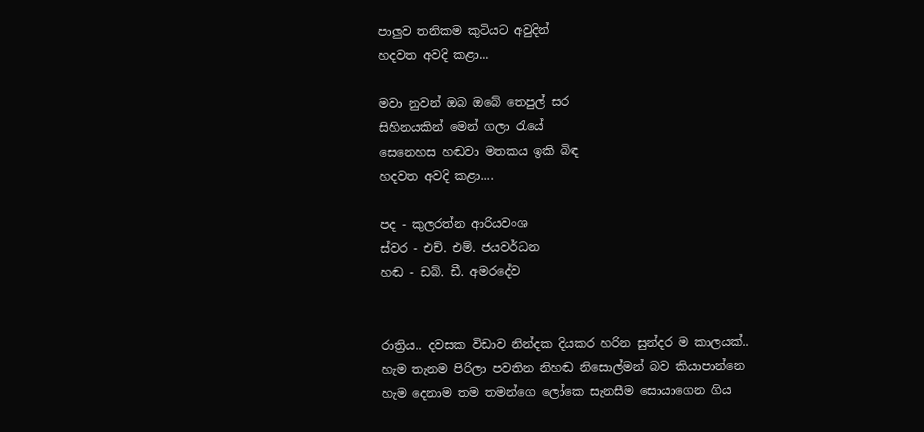පාලුව ත‍නිකම කුටියට අවුදින්
හදවත අවදි කළා...

මවා නුවන් ඔබ ඔබේ තෙපුල් සර
සිහිනයකින් මෙන් ගලා රැයේ
සෙනෙහස හඬවා මතකය ඉකි බිඳ
හදවත අවදි කළා....

පද - කුලරත්න ආරියවංශ
ස්වර - එච්. එම්. ජයවර්ධන
හඬ - ඩබ්. ඩී. අමරදේව


රාත්‍රිය.. දවසක විඩාව නින්දක දියකර හරින සුන්දර ම කාලයක්.. හැම තැනම පිරිලා පවතින නිහඬ නිසොල්මන් බව කියාපාන්නෙ හැම දෙනාම තම තමන්ගෙ ලෝකෙ සැනසීම සොයාගෙන ගිය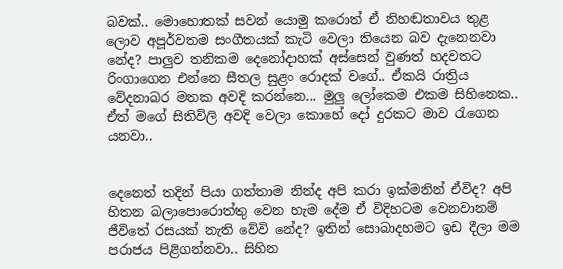බවක්.. මොහොතක් සවන් යොමු කරොත් ඒ නිහඬතාවය තුළ ලොව අපූර්වතම සංගීතයක් කැටි වෙලා තියෙන බව දැනෙනවා නේද? පාලුව තනිකම දෙනෝදාහක් අස්සෙන් වුණත් හදවතට රිංගාගෙන එන්නෙ සීතල සුළං රොදක් වගේ.. ඒකයි රාත්‍රිය වේදනාබර මතක අවදි කරන්නෙ... මුලු ලෝකෙම එකම සිහිනෙක.. ඒත් මගේ සිතිවිලි අවදි වෙලා කොහේ දෝ දුරකට මාව රැගෙන යනවා..


දෙනෙත් තදින් පියා ගත්තාම නින්ද අපි කරා ඉක්මනින් ඒවිද? අපි හිතන බලාපොරොත්තු වෙන හැම දේම ඒ විදිහටම වෙනවානම් ජීවිතේ රසයක් නැති වේවි නේද? ඉතින් සොබාදහමට ඉඩ දීලා මම පරාජය පිළිගන්නවා.. සිහින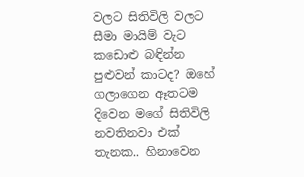වලට සිතිවිලි වලට සීමා මායිම් වැට කඩොළු බඳින්න පුළුවන් කාටද? ඔහේ ගලාගෙන ඈතටම දිවෙන මගේ සිතිවිලි නවතිනවා එක් තැනක.. හිනාවෙන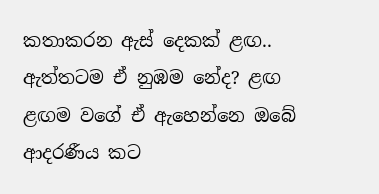කතාකරන ඇස් දෙකක් ළඟ.. ඇත්තටම ඒ නුඹම නේද? ළඟ ළඟම වගේ ඒ ඇහෙන්නෙ ඔබේ ආදරණීය කට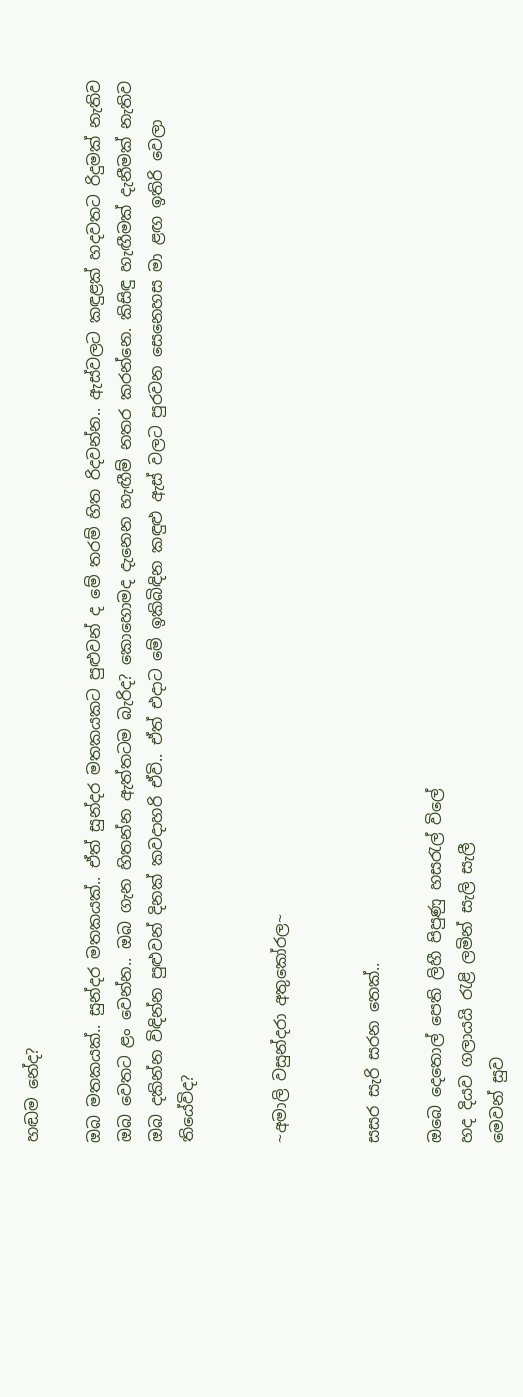හඬම නේද?

ඔබ මතකයක්.. සුන්දර මතකයක්.. ඒත් සුන්දර මතකයකට පුළුවන් ද මේ තරම් හිත රිදවන්න.. ඇස්වලට කඳුළක් හදවතට රිදුමක් නැතිව ඔබ වෙතට ළං වෙන්න.. ඔබ ගැන හිතන්න ඇත්තටම බැරිද? කොහොමද දැනෙන හැඟීම් නතර කරන්නෙ. කිසිඳු හැඟීමක් දැනීමක් නැතිව ඔබ දකින්න විඳින්න පුළුවන් දිනක් කවදාහරි ඒවි.. ඒත් එදාට මේ ඉකිබිඳින කඳුළු ඇස් වලට පුරවන සෙනෙහස මා ළඟ ඉතිරි වෙලා තියේවිද?


~අමාලි වසුන්දරා අතුකෝරල~


සසර සැරි සරන තෙක්..

ඔබෙ දෙතොල් පෙති ලිහී පිපුණු හසරැල් විලේ
හද දියව ගලායයි රැළි ලමින් සැලි සැලී
මෙවන් සුව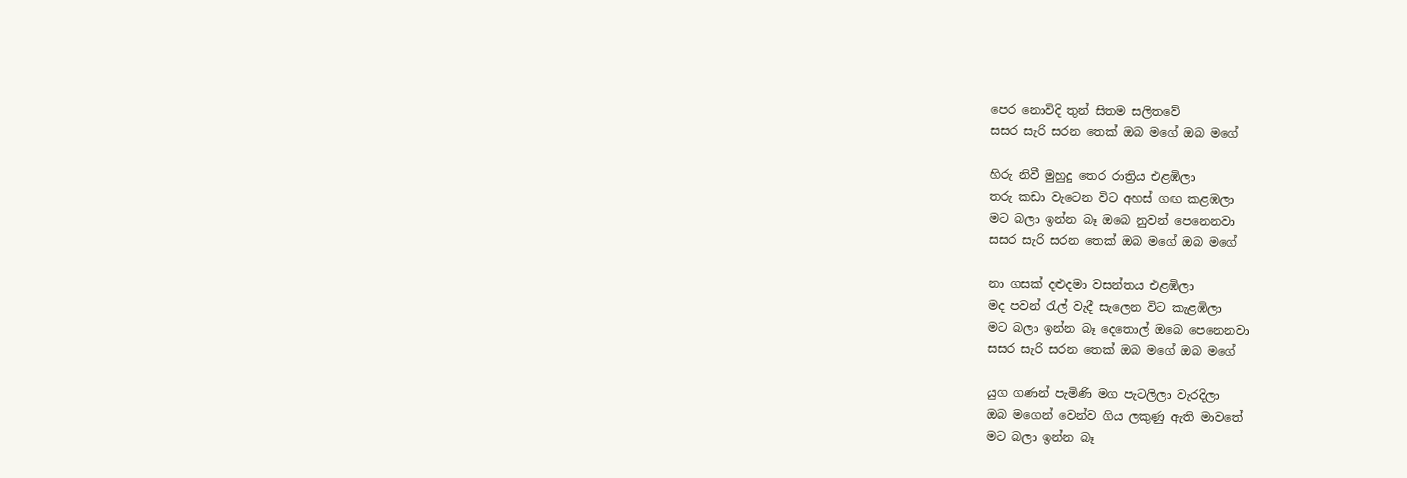පෙර නොවිදි තුන් සිතම සලිතවේ
සසර සැරි සරන තෙක් ඔබ මගේ ඔබ මගේ

හිරු නිවී මුහුදු තෙර රාත්‍රිය එළඹිලා
තරු කඩා වැටෙන විට අහස් ගඟ කළඹලා
මට බලා ඉන්න බෑ ඔබෙ නුවන් පෙනෙනවා
සසර සැරි සරන තෙක් ඔබ මගේ ඔබ මගේ

නා ගසක් දළුදමා වසන්තය එළඹිලා
මද පවන් රැල් වැදී සැලෙන විට කැළඹිලා
මට බලා ඉන්න බෑ දෙතොල් ඔබෙ පෙනෙනවා
සසර සැරි සරන තෙක් ඔබ මගේ ඔබ මගේ

යුග ගණන් පැමිණි මග පැටලිලා වැරදිලා
ඔබ මගෙන් වෙන්ව ගිය ලකුණු ඇති මාවතේ
මට බලා ඉන්න බෑ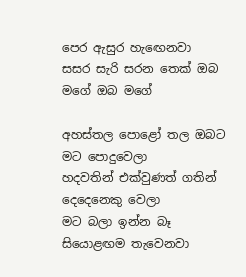පෙර ඇසුර හැ‍ඟෙනවා
සසර සැරි සරන තෙක් ඔබ මගේ ඔබ මගේ

අහස්තල පොළෝ තල ඔබට මට පොදුවෙලා
හදවතින් එක්වුණත් ගතින් දෙදෙනෙකු වෙලා
මට බලා ඉන්න බෑ සියොළඟම තැවෙනවා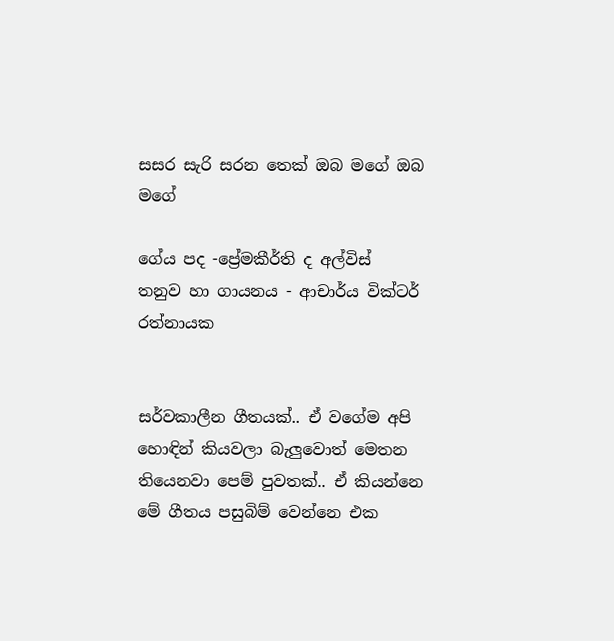සසර සැරි සරන තෙක් ඔබ මගේ ඔබ මගේ

ගේය පද -ප්‍රේමකීර්ති ද අල්විස්
තනුව හා ගායනය - ආචාර්ය වික්ටර් රත්නායක


සර්වකාලීන ගීතයක්.. ඒ වගේම අපි හොඳින් කියවලා බැලුවොත් මෙතන තියෙනවා පෙම් පුවතක්.. ඒ කියන්නෙ මේ ගීතය පසුබිම් වෙන්නෙ එක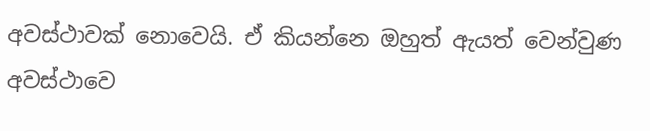අවස්ථාවක් නොවෙයි. ඒ කියන්නෙ ඔහුත් ඇයත් වෙන්වුණ අවස්ථාවෙ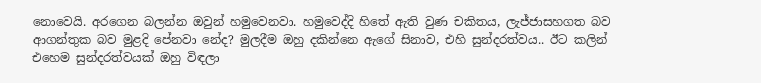නොවෙයි. අරගෙන බලන්න ඔවුන් හමුවෙනවා. හමුවෙද්දි හිතේ ඇති වුණ චකිතය, ලැජ්ජාසහගත බව ආගන්තුක බව මුළදි පේනවා නේද? මුලදීම ඔහු දකින්නෙ ඇගේ සිනාව, එහි සුන්දරත්වය.. ඊට කලින් එහෙම සුන්දරත්වයක් ඔහු විඳලා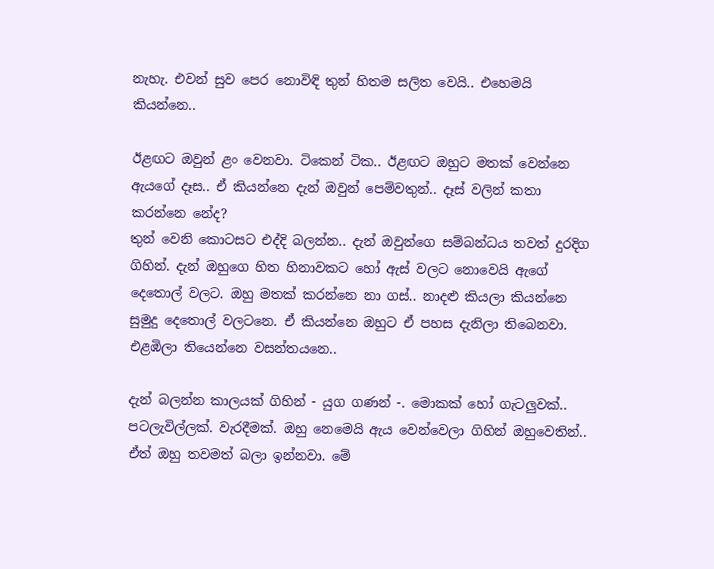නැහැ. එවන් සුව පෙර නොවිඳි තුන් හිතම සලිත වෙයි.. එහෙමයි කියන්නෙ..

ඊළඟට ඔවුන් ළං වෙනවා. ටිකෙන් ටික.. ඊළඟට ඔහුට මතක් වෙන්නෙ ඇයගේ දෑස.. ඒ කියන්නෙ දැන් ඔවුන් පෙම්වතුන්.. දෑස් වලින් කතා කරන්නෙ නේද?
තුන් වෙනි කොටසට එද්දි බලන්න.. දැන් ඔවුන්ගෙ සම්බන්ධය තවත් දුරදිග ගිහින්. දැන් ඔහුගෙ හිත හිනාවකට හෝ ඇස් වලට නොවෙයි ඇගේ දෙතොල් වලට. ඔහු මතක් කරන්නෙ නා ගස්.. නාදළු කියලා කියන්නෙ සුමුදු දෙතොල් වලටනෙ. ඒ කියන්නෙ ඔහුට ඒ පහස දැනිලා තිබෙනවා. එළඹිලා තියෙන්නෙ වසන්තයනෙ..

දැන් බලන්න කාලයක් ගිහින් - යුග ගණන් -. මොකක් හෝ ගැටලුවක්.. පටලැවිල්ලක්. වැරදීමක්. ඔහු නෙමෙයි ඇය වෙන්වෙලා ගිහින් ඔහුවෙතින්.. ඒත් ඔහු තවමත් බලා ඉන්නවා. මේ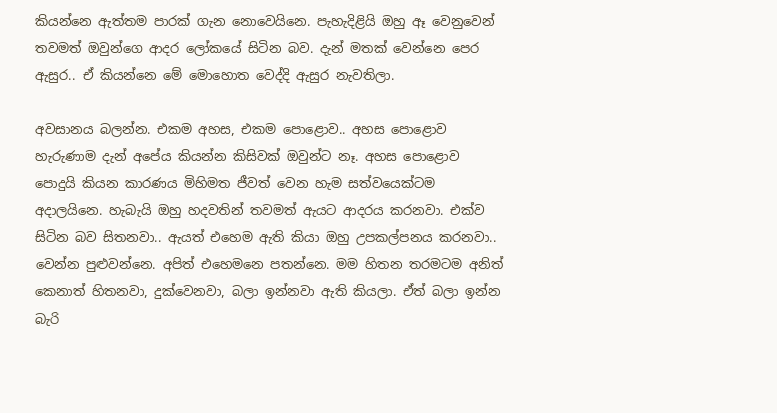කියන්නෙ ඇත්තම පාරක් ගැන නොවෙයිනෙ. පැහැදිළියි ඔහු ඈ වෙනුවෙන් තවමත් ඔවුන්ගෙ ආදර ලෝකයේ සිටින බව. දැන් මතක් වෙන්නෙ පෙර ඇසුර.. ඒ කියන්නෙ මේ මොහොත වෙද්දි ඇසුර නැවතිලා.

අවසානය බලන්න. එකම අහස, එකම පොළොව.. අහස පොළොව හැරුණාම දැන් අපේය කියන්න කිසිවක් ඔවුන්ට නෑ. අහස පොළොව පොදුයි කියන කාරණය මිහිමත ජීවත් වෙන හැම සත්වයෙක්ටම අදාලයිනෙ. හැබැයි ඔහු හදවතින් තවමත් ඇයට ආදරය කරනවා. එක්ව සිටින බව සිතනවා.. ඇයත් එහෙම ඇති කියා ඔහු උපකල්පනය කරනවා.. වෙන්න පුළුවන්නෙ. අපිත් එහෙමනෙ පතන්නෙ. මම හිතන තරමටම අනිත් කෙනාත් හිතනවා, දුක්වෙනවා, බලා ඉන්නවා ඇති කියලා. ඒත් බලා ඉන්න බැරි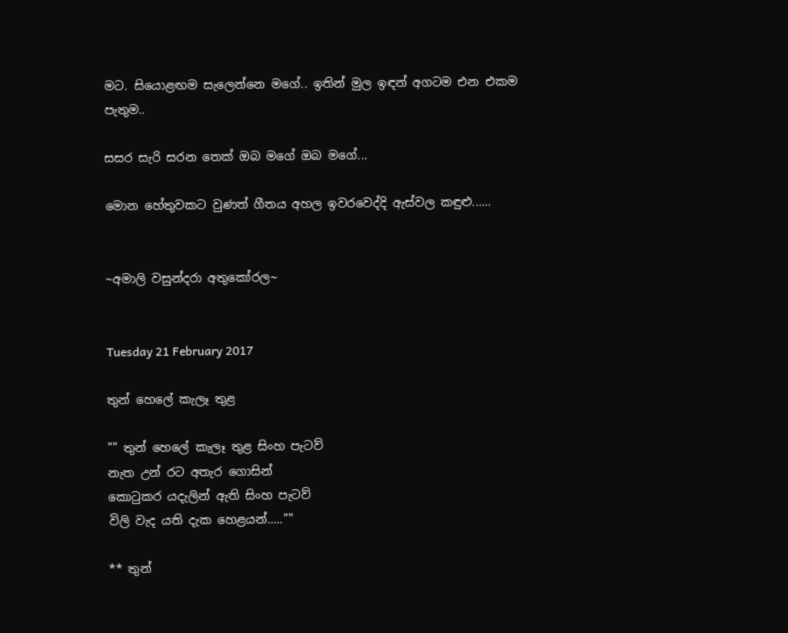මට. සියොළඟම සැලෙන්නෙ මගේ.. ඉතින් මුල ඉඳන් අගටම එන එකම පැතුම..

සසර සැරි සරන තෙක් ඔබ මගේ ඔබ මගේ...

මොන හේතුවකට වුණත් ගීතය අහල ඉවරවෙද්දි ඇස්වල කඳුළු......


~අමාලි වසුන්දරා අතුකෝරල~


Tuesday 21 February 2017

තුන් හෙලේ කැලෑ තුළ

"" තුන් හෙලේ කැලෑ තුළ සිංහ පැටව්
නැත උන් රට අතැර ගොසින්
කොටුකර යදැලින් ඇති සිංහ පැටව්
විලි වැද යති දැක හෙළයන්.....""

** තුන්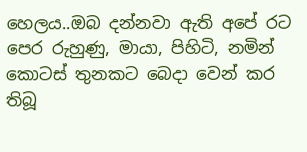හෙලය..ඔබ දන්නවා ඇති අපේ රට පෙර රුහුණු, මායා, පිහිටි, නමින් කොටස් තුනකට බෙදා වෙන් කර තිබූ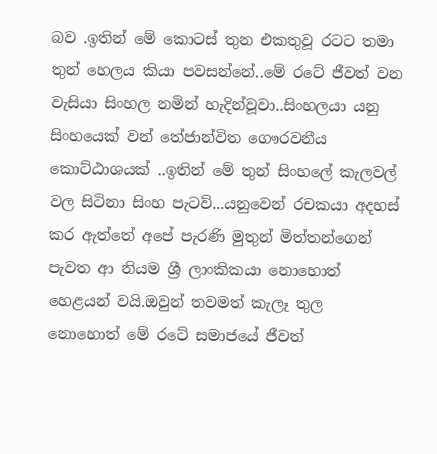බව .ඉතින් මේ කොටස් තුන එකතුවූ රටට තමා තුන් හෙලය කියා පවසන්නේ..මේ රටේ ජීවත් වන වැසියා සිංහල නමින් හැදින්වූවා..සිංහලයා යනු සිංහයෙක් වන් තේජාන්විත ගෞරවනීය කොට්ඨාශයක් ..ඉතින් මේ තුන් සිංහලේ කැලවල් වල සිටිනා සිංහ පැටව්...යනුවෙන් රචකයා අදහස් කර ඇත්තේ අපේ පැරණි මුතුන් මිත්තන්ගෙන් පැවත ආ නියම ශ්‍රී ලාංකිකයා නොහොත් හෙළයන් වයි.ඔවුන් තවමත් කැලෑ තුල නොහොත් මේ රටේ සමාජයේ ජීවත්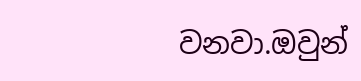වනවා.ඔවුන්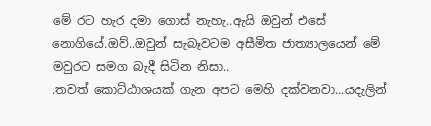මේ රට හැර දමා ගොස් නැහැ..ඇයි ඔවුන් එසේ නොගියේ.ඔව්..ඔවුන් සැබෑවටම අසීමිත ජාත්‍යාලයෙන් මේ මවුරට සමග බැදී සිටින නිසා..
.තවත් කොට්ඨාශයක් ගැන අපට මෙහි දක්වනවා...යදැලින්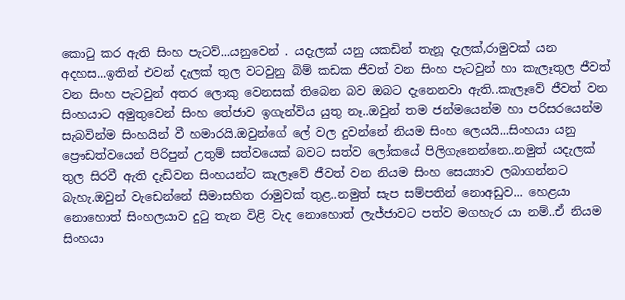කොටු කර ඇති සිංහ පැටව්...යනුවෙන් . යදැලක් යනු යකඩින් තැනූ දැලක්,රාමුවක් යන අදහස...ඉතින් එවන් දැලක් තුල වටවුනු බිම් කඩක ජීවත් වන සිංහ පැටවුන් හා කැලෑතුල ජීවත් වන සිංහ පැටවුන් අතර ලොකු වෙනසක් තිබෙන බව ඔබට දැනෙනවා ඇති..කැලෑවේ ජීවත් වන සිංහයාට අමුතුවෙන් සිංහ තේජාව ඉගැන්විය යුතු නෑ..ඔවුන් තම ජන්මයෙන්ම හා පරිසරයෙන්ම සැබවින්ම සිංහයින් වී හමාරයි.ඔවුන්ගේ ලේ වල දුවන්නේ නියම සිංහ ලෙයයි...සිංහයා යනු ප්‍රෞඩත්වයෙන් පිරිපුන් උතුම් සත්වයෙක් බවට සත්ව ලෝකයේ පිලිගැනෙන්නෙ..නමුත් යදැලක් තුල සිරවී ඇති දැඩිවන සිංහයන්ට කැලෑවේ ජීවත් වන නියම සිංහ සෙය්‍යාව ලබාගන්නට බැහැ.ඔවුන් වැඩෙන්නේ සීමාසහිත රාමුවක් තුළ..නමුත් සැප සම්පතින් නොඅඩුව... හෙළයා නොහොත් සිංහලයාව දුටු තැන විළි වැද නොහොත් ලැජ්ජාවට පත්ව මගහැර යා නම්..ඒ නියම සිංහයා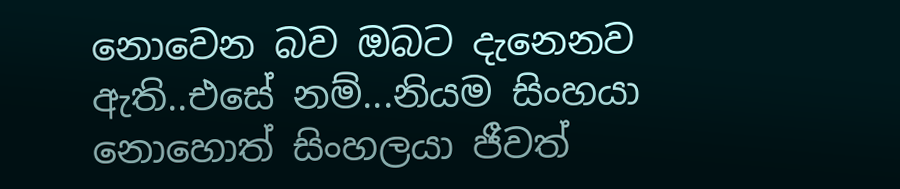නොවෙන බව ඔබට දැනෙනව ඇති..එසේ නම්...නියම සිංහයා නොහොත් සිංහලයා ජීවත්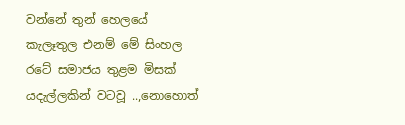වන්නේ තුන් හෙලයේ කැලෑතුල එනම් මේ සිංහල රටේ සමාජය තුළම මිසක් යදැල්ලකින් වටවූ ..,නොහොත්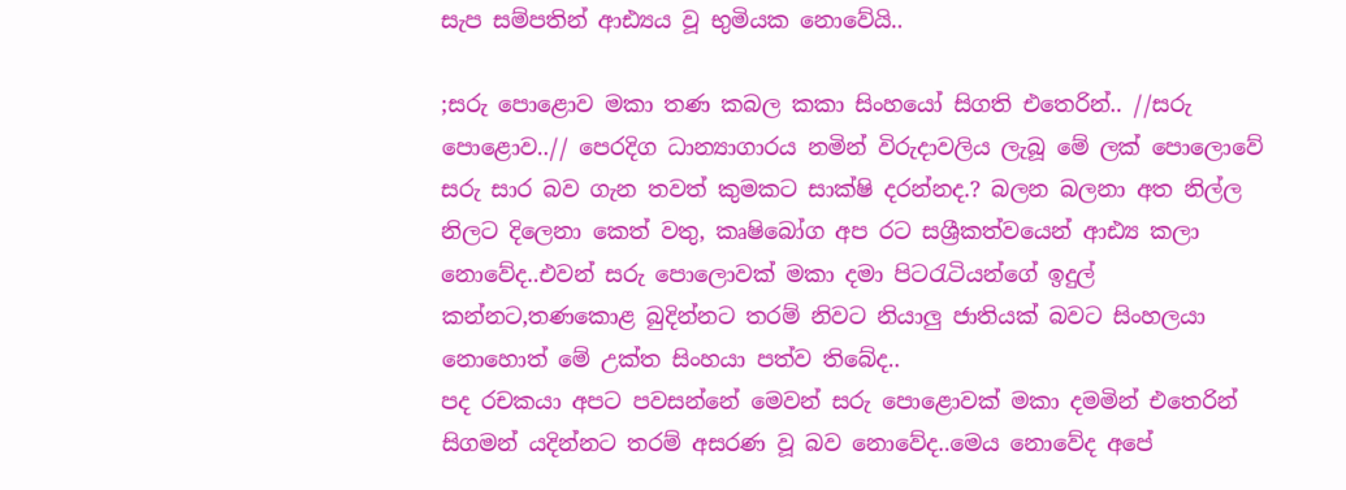සැප සම්පතින් ආඪ්‍යය වූ භුමියක නොවේයි..

;සරු පොළොව මකා තණ කබල කකා සිංහයෝ සිගති එතෙරින්.. //සරු පොළොව..// පෙරදිග ධාන්‍යාගාරය නමින් විරුදාවලිය ලැබූ මේ ලක් පොලොවේ සරු සාර බව ගැන තවත් කුමකට සාක්ෂි දරන්නද.? බලන බලනා අත නිල්ල නිලට දිලෙනා කෙත් වතු, කෘෂිබෝග අප රට සශ්‍රීකත්වයෙන් ආඪ්‍ය කලා නොවේද..එවන් සරු පොලොවක් මකා දමා පිටරැටියන්ගේ ඉදුල් කන්නට,තණකොළ බුදින්නට තරම් නිවට නියාලු ජාතියක් බවට සිංහලයා නොහොත් මේ උක්ත සිංහයා පත්ව තිබේද..
පද රචකයා අපට පවසන්නේ මෙවන් සරු පොළොවක් මකා දමමින් එතෙරින් සිගමන් යදින්නට තරම් අසරණ වූ බව නොවේද..මෙය නොවේද අපේ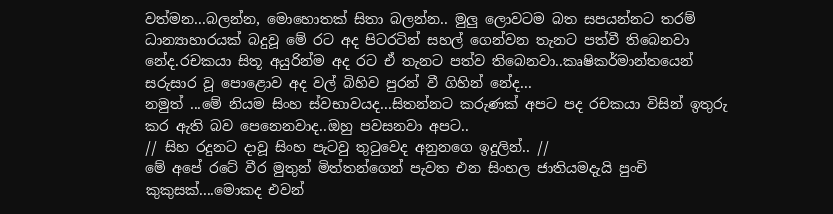වත්මන...බලන්න, මොහොතක් සිතා බලන්න.. මුලු ලොවටම බත සපයන්නට තරම් ධාන්‍යාහාරයක් බදුවූ මේ රට අද පිටරටින් සහල් ගෙන්වන තැනට පත්වී තිබෙනවා නේද.රචකයා සිතූ අයුරින්ම අද රට ඒ තැනට පත්ව තිබෙනවා..කෘෂිකර්මාන්තයෙන් සරුසාර වූ පොළොව අද වල් බිහිව පුරන් වී ගිහින් නේද...
නමුත් ...මේ නියම සිංහ ස්වභාවයද...සිතන්නට කරුණක් අපට පද රචකයා විසින් ඉතුරු කර ඇති බව පෙනෙනවාද..ඔහු පවසනවා අපට..
// සිහ රදුනට දාවූ සිංහ පැටවු තුටුවෙද අනුනගෙ ඉදුලින්.. //
මේ අපේ රටේ වීර මුතුන් මිත්තන්ගෙන් පැවත එන සිංහල ජාතියමදැයි පුංචි කුකුසක්....මොකද එවන්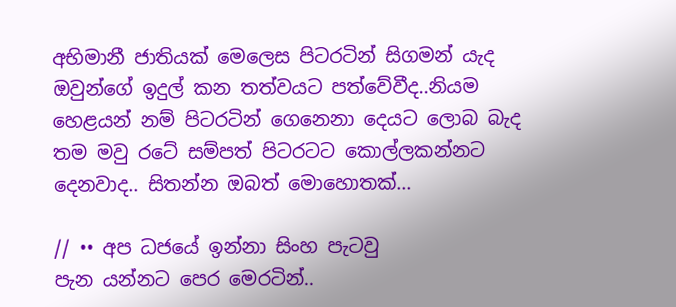අභිමානී ජාතියක් මෙලෙස පිටරටින් සිගමන් යැද ඔවුන්ගේ ඉදුල් කන තත්වයට පත්වේවීද..නියම හෙළයන් නම් පිටරටින් ගෙනෙනා දෙයට ලොබ බැද තම මවු රටේ සම්පත් පිටරටට කොල්ලකන්නට දෙනවාද.. සිතන්න ඔබත් මොහොතක්...

// •• අප ධජයේ ඉන්නා සිංහ පැටවු
පැන යන්නට පෙර මෙරටින්..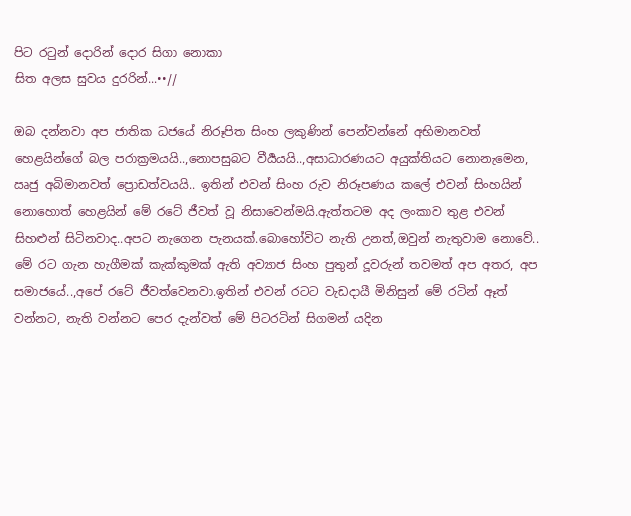පිට රටුන් දොරින් දොර සිගා නොකා
සිත අලස සුවය දුරරින්...••//

ඔබ දන්නවා අප ජාතික ධජයේ නිරූපිත සිංහ ලකුණින් පෙන්වන්නේ අභිමානවත් හෙළයින්ගේ බල පරාක්‍රමයයි..,නොපසුබට වීර්‍යයයි..,අසාධාරණයට අයුක්තියට නොනැමෙන, ඍජු අබිමානවත් ප්‍රොඩත්වයයි.. ඉතින් එවන් සිංහ රුව නිරූපණය කලේ එවන් සිංහයින් නොහොත් හෙළයින් මේ රටේ ජීවත් වූ නිසාවෙන්මයි.ඇත්තටම අද ලංකාව තුළ එවන් සිහළුන් සිටිනවාද..අපට නැගෙන පැනයක්.බොහෝවිට නැති උනත්,ඔවුන් නැතුවාම නොවේ..
මේ රට ගැන හැගීමක් කැක්කුමක් ඇති අව්‍යාජ සිංහ පුතුන් දූවරුන් තවමත් අප අතර, අප සමාජයේ..,අපේ රටේ ජීවත්වෙනවා.ඉතින් එවන් රටට වැඩදායී මිනිසුන් මේ රටින් ඈත් වන්නට, නැති වන්නට පෙර දැන්වත් මේ පිටරටින් සිගමන් යදින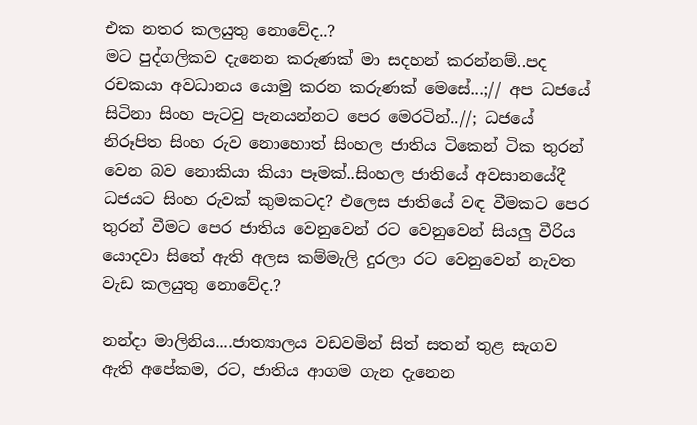එක නතර කලයුතු නොවේද..?
මට පුද්ගලිකව දැනෙන කරුණක් මා සදහන් කරන්නම්..පද රචකයා අවධානය යොමු කරන කරුණක් මෙසේ...;// අප ධජයේ සිටිනා සිංහ පැටවු පැනයන්නට පෙර මෙරටින්..//; ධජයේ නිරූපිත සිංහ රුව නොහොත් සිංහල ජාතිය ටිකෙන් ටික තුරන් වෙන බව නොකියා කියා පෑමක්..සිංහල ජාතියේ අවසානයේදී ධජයට සිංහ රුවක් කුමකටද? එලෙස ජාතියේ වඳ වීමකට පෙර තුරන් වීමට පෙර ජාතිය වෙනුවෙන් රට වෙනුවෙන් සියලු වීරිය යොදවා සිතේ ඇති අලස කම්මැලි දුරලා රට වෙනුවෙන් නැවත වැඩ කලයුතු නොවේද.?

නන්දා මාලිනිය....ජාත්‍යාලය වඩවමින් සිත් සතන් තුළ සැගව ඇති අපේකම, රට, ජාතිය ආගම ගැන දැනෙන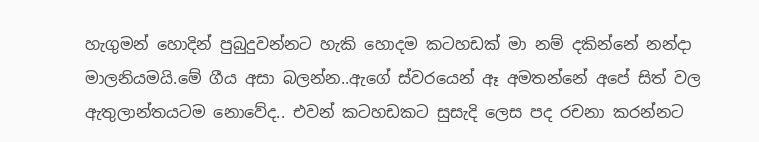හැගුමන් හොදින් පුබුදුවන්නට හැකි හොදම කටහඩක් මා නම් දකින්නේ නන්දා මාලනියමයි.මේ ගීය අසා බලන්න..ඇගේ ස්වරයෙන් ඈ අමතන්නේ අපේ සිත් වල ඇතුලාන්තයටම නොවේද.. එවන් කටහඩකට සුසැදි ලෙස පද රචනා කරන්නට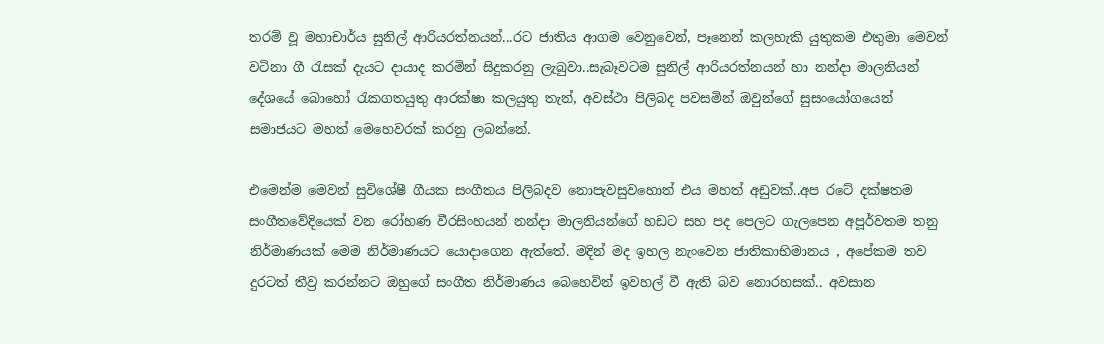තරම් වූ මහාචාර්ය සුනිල් ආරියරත්නයන්...රට ජාතිය ආගම වෙනුවෙන්, පෑනෙන් කලහැකි යුතුකම එතුමා මෙවන් වටිනා ගී රැසක් දැයට දායාද කරමින් සිදුකරනු ලැබුවා..සැබෑවටම සුනිල් ආරියරත්නයන් හා නන්දා මාලනියන් දේශයේ බොහෝ රැකගතයුතු ආරක්ෂා කලයුතු තැන්, අවස්ථා පිලිබද පවසමින් ඔවුන්ගේ සුසංයෝගයෙන් සමාජයට මහත් මෙහෙවරක් කරනු ලබන්නේ.

එමෙන්ම මෙවන් සුවිශේෂී ගීයක සංගීතය පිලිබදව නොපැවසුවහොත් එය මහත් අඩුවක්..අප රටේ දක්ෂතම සංගීතවේදියෙක් වන රෝහණ වීරසිංහයන් නන්දා මාලනියන්ගේ හඩට සහ පද පෙලට ගැලපෙන අපූර්වතම තනු නිර්මාණයක් මෙම නිර්මාණයට යොදාගෙන ඇත්තේ. මදින් මද ඉහල නැංවෙන ජාතිකාභිමානය , අපේකම තව දුරටත් තීව්‍ර කරන්නට ඔහුගේ සංගීත නිර්මාණය බෙහෙවින් ඉවහල් වී ඇති බව නොරහසක්.. අවසාන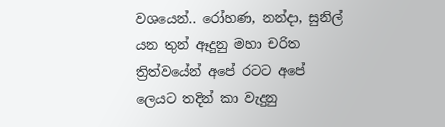වශයෙන්.. රෝහණ, නන්දා, සුනිල් යන තුන් ඈදුනු මහා චරිත ත්‍රිත්වයේන් අපේ රටට අපේ ලෙයට තදින් කා වැදුනු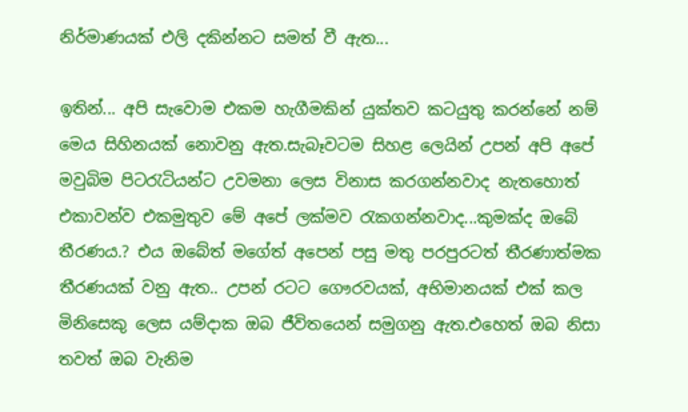නිර්මාණයක් එලි දකින්නට සමත් වී ඇත...

ඉතින්... අපි සැවොම එකම හැගීමකින් යුක්තව කටයුතු කරන්නේ නම් මෙය සිහිනයක් නොවනු ඇත.සැබෑවටම සිහළ ලෙයින් උපන් අපි අපේ මවුබිම පිටරැටියන්ට උවමනා ලෙස විනාස කරගන්නවාද නැතහොත් එකාවන්ව එකමුතුව මේ අපේ ලක්මව රැකගන්නවාද...කුමක්ද ඔබේ තීරණය.? එය ඔබේත් මගේත් අපෙන් පසු මතු පරපුරටත් තීරණාත්මක තීරණයක් වනු ඇත.. උපන් රටට ගෞරවයක්, අභිමානයක් එක් කල මිනිසෙකු ලෙස යම්දාක ඔබ ජීවිතයෙන් සමුගනු ඇත.එහෙත් ඔබ නිසා තවත් ඔබ වැනිම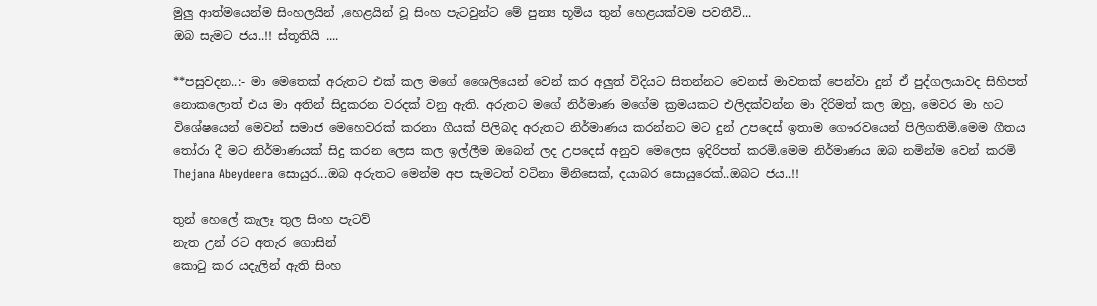මුලු ආත්මයෙන්ම සිංහලයින් ,හෙළයින් වූ සිංහ පැටවුන්ට මේ පුන්‍ය භූමිය තුන් හෙළයක්වම පවතීවි...
ඔබ සැමට ජය..!! ස්තූතියි ....

**පසුවදන..:- මා මෙතෙක් අරුතට එක් කල මගේ ශෛලියෙන් වෙන් කර අලුත් විදියට සිතන්නට වෙනස් මාවතක් පෙන්වා දුන් ඒ පුද්ගලයාවද සිහිපත් නොකලොත් එය මා අතින් සිදුකරන වරදක් වනු ඇති. අරුතට මගේ නිර්මාණ මගේම ක්‍රමයකට එලිදක්වන්න මා දිරිමත් කල ඔහු, මෙවර මා හට විශේෂයෙන් මෙවන් සමාජ මෙහෙවරක් කරනා ගීයක් පිලිබද අරුතට නිර්මාණය කරන්නට මට දුන් උපදෙස් ඉතාම ගෞරවයෙන් පිලිගතිමි.මෙම ගීතය තෝරා දී මට නිර්මාණයක් සිදු කරන ලෙස කල ඉල්ලීම ඔබෙන් ලද උපදෙස් අනුව මෙලෙස ඉදිරිපත් කරමි.මෙම නිර්මාණය ඔබ නමින්ම වෙන් කරමි Thejana Abeydeera සොයුර...ඔබ අරුතට මෙන්ම අප සැමටත් වටිනා මිනිසෙක්, දයාබර සොයුරෙක්..ඔබට ජය..!!

තුන් හෙලේ කැලෑ තුල සිංහ පැටව්
නැත උන් රට අතැර ගොසින්
කොටු කර යදැලින් ඇති සිංහ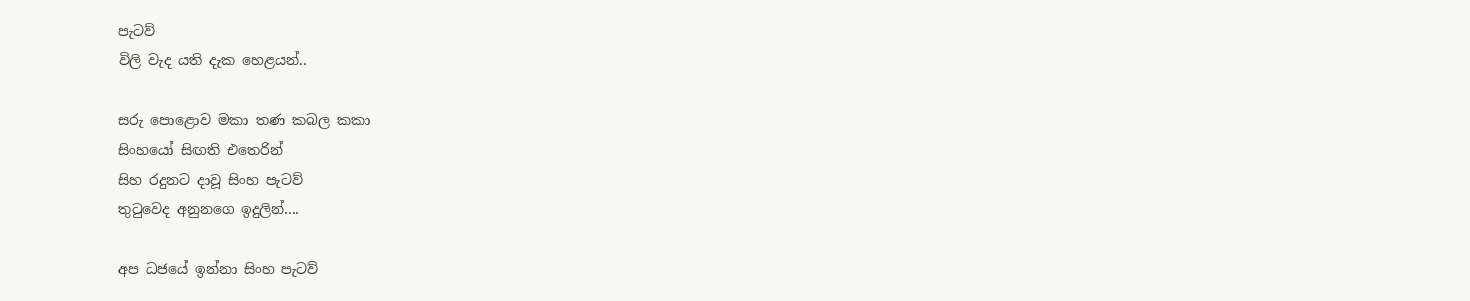පැටව්
විලි වැද යති දැක හෙළයන්..

සරු පොළොව මකා තණ කබල කකා
සිංහයෝ සිඟති එතෙරින්
සිහ රදුනට දාවූ සිංහ පැටව්
තුටුවෙද අනුනගෙ ඉදුලින්....

අප ධජයේ ඉන්නා සිංහ පැටව්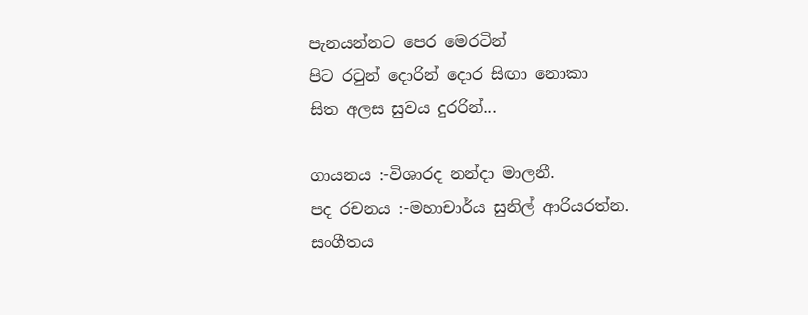පැනයන්නට පෙර මෙරටින්
පිට රටුන් දොරින් දොර සිඟා නොකා
සිත අලස සුවය දුරරින්...

ගායනය :-විශාරද නන්දා මාලනී.
පද රචනය :-මහාචාර්ය සුනිල් ආරියරත්න.
සංගීතය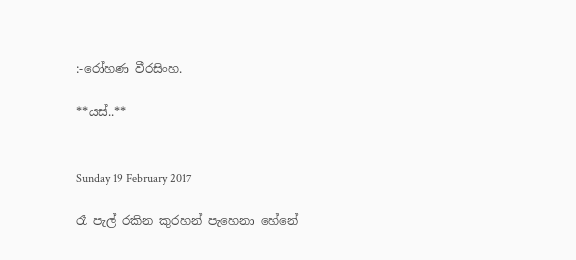:-රෝහණ වීරසිංහ.

**යස්..**


Sunday 19 February 2017

රෑ පැල් රකින කුරහන් පැහෙනා හේනේ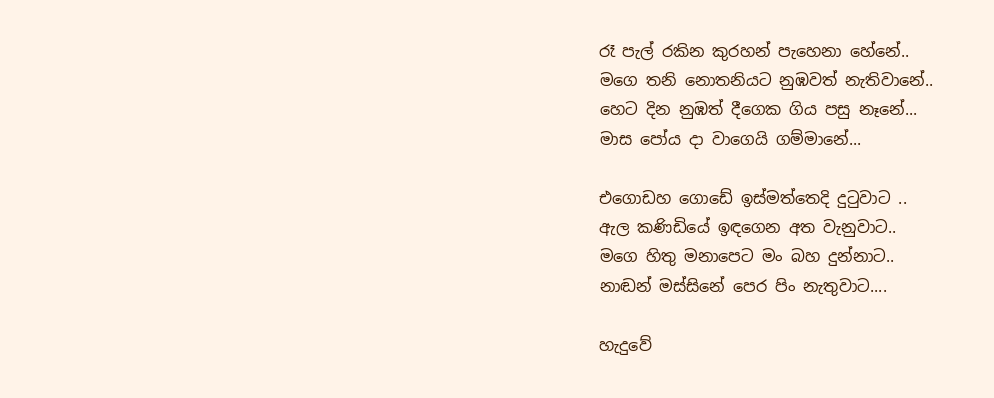රෑ පැල් රකින කුරහන් පැහෙනා හේනේ..
මගෙ තනි නොතනියට නුඹවත් නැතිවානේ..
හෙට දින නුඹත් දීගෙක ගිය පසු නෑනේ...
මාස පෝය දා වාගෙයි ගම්මානේ...

එගොඩහ ගොඩේ ඉස්මත්තෙදි දුටුවාට ..
ඇල කණිඩියේ ඉඳගෙන අත වැනුවාට..
මගෙ හිතු මනාපෙට මං බහ දුන්නාට..
නාඬන් මස්සිනේ පෙර පිං නැතුවාට....

හැදුවේ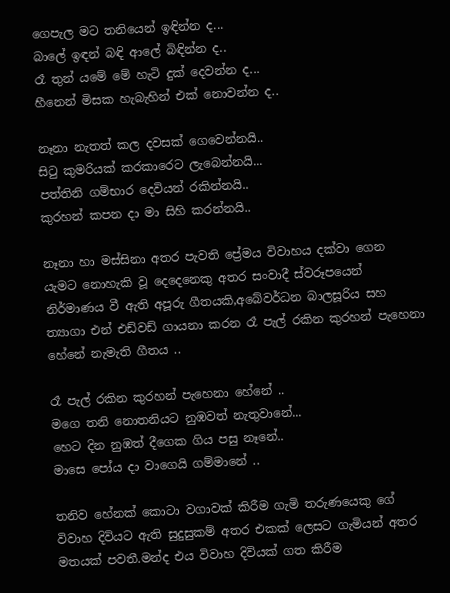ගෙපැල මට තනියෙන් ඉඳින්න ද...
බාලේ ඉඳන් බඳි ආලේ බිඳින්න ද..
රෑ තුන් යමේ මේ හැටි දුක් දෙවන්න ද...
හීනෙන් මිසක හැබැහින් එක් නොවන්න ද..

නෑනා නැතත් කල දවසක් ගෙවෙන්නයි..
සිටු කුමරියක් කරකාරෙට ලැබෙන්නයි...
පත්තිනි ගම්භාර දෙවියන් රකින්නයි..
කුරහන් කපන දා මා සිහි කරන්නයි..

නෑනා හා මස්සිනා අතර පැවති ප්‍රේමය විවාහය දක්වා ගෙන යැමට නොහැකි වූ දෙදෙනෙකු අතර සංවාදී ස්වරූපයෙන් නිර්මාණය වී ඇති අපූරු ගීතයකි,අබේවර්ධන බාලසූරිය සහ ත්‍යාගා එන් එඩ්වඩ් ගායනා කරන රෑ පැල් රකින කුරහන් පැහෙනා හේනේ නැමැති ගීතය ..

රෑ පැල් රකින කුරහන් පැහෙනා හේනේ ..
මගෙ තනි නොතනියට නුඹවත් නැතුවානේ...
හෙට දින නුඹත් දීගෙක ගිය පසු නෑනේ..
මාසෙ පෝය දා වාගෙයි ගම්මානේ ..

තනිව හේනක් කොටා වගාවක් කිරීම ගැමි තරුණයෙකු ගේ විවාහ දිවියට ඇති සුදුසුකම් අතර එකක් ලෙසට ගැමියන් අතර මතයක් පවතී.මන්ද එය විවාහ දිවියක් ගත කිරීම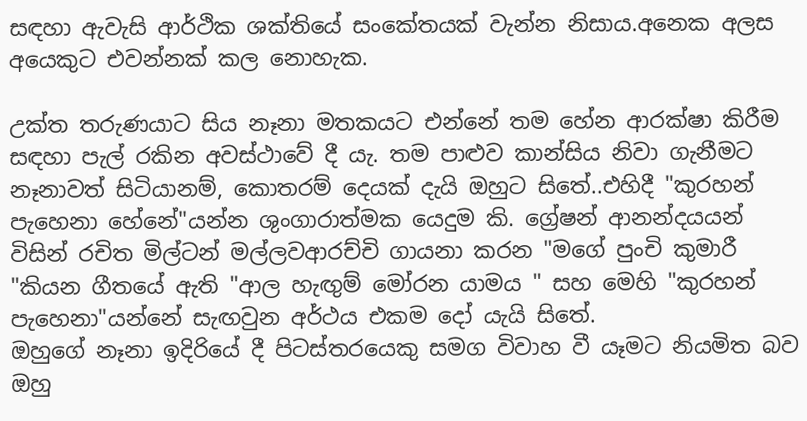සඳහා ඇවැසි ආර්ථික ශක්තියේ සංකේතයක් වැන්න නිසාය.අනෙක අලස අයෙකුට එවන්නක් කල නොහැක.

උක්ත තරුණයාට සිය නෑනා මතකයට එන්නේ තම හේන ආරක්ෂා කිරීම සඳහා පැල් රකින අවස්ථාවේ දී යැ. තම පාළුව කාන්සිය නිවා ගැනීමට නෑනාවත් සිටියානම්, කොතරම් දෙයක් දැයි ඔහුට සිතේ..එහිදී "කුරහන් පැහෙනා හේනේ"යන්න ශුංගාරාත්මක යෙදුම කි. ග්‍රේෂන් ආනන්දයයන් විසින් රචිත මිල්ටන් මල්ලවආරච්චි ගායනා කරන "මගේ පුංචි කුමාරී "කියන ගීතයේ ඇති "ආල හැඟුම් මෝරන යාමය " සහ මෙහි "කුරහන් පැහෙනා"යන්නේ සැඟවුන අර්ථය එකම දෝ යැයි සිතේ.
ඔහුගේ නෑනා ඉදිරියේ දී පිටස්තරයෙකු සමග විවාහ වී යෑමට නියමිත බව ඔහු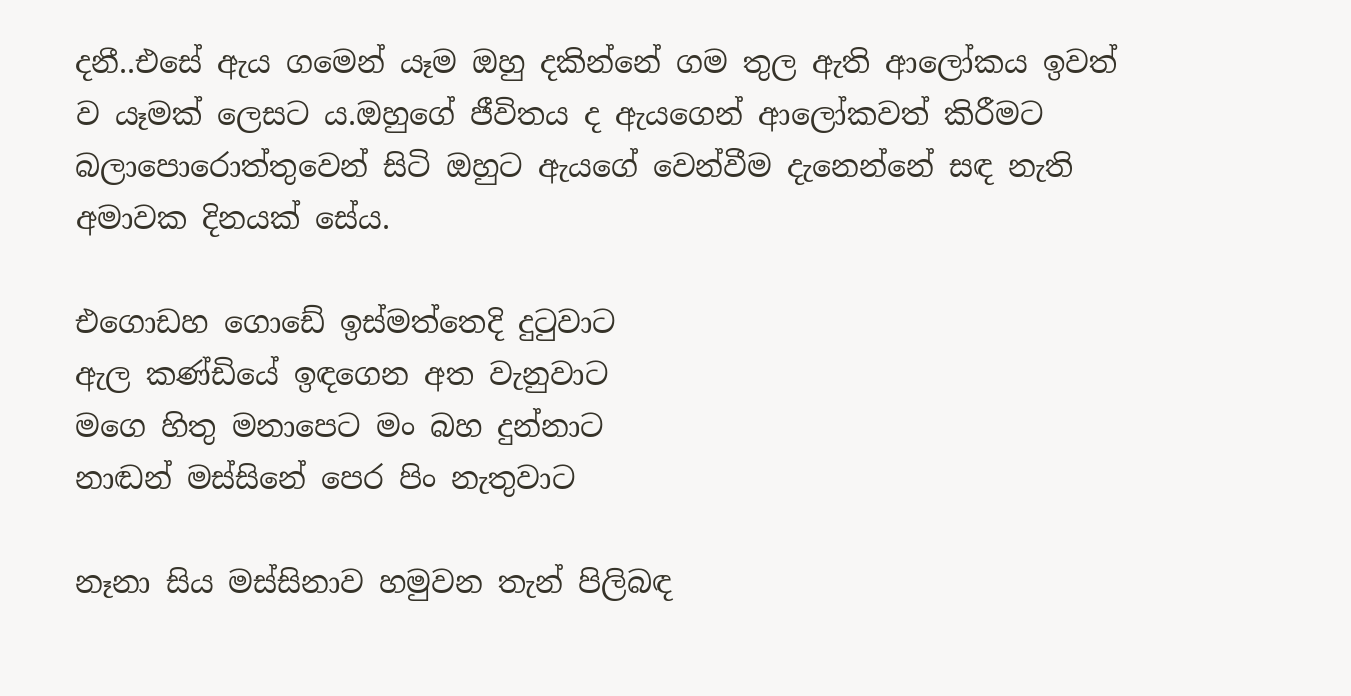දනී..එසේ ඇය ගමෙන් යෑම ඔහු දකින්නේ ගම තුල ඇති ආලෝකය ඉවත් ව යෑමක් ලෙසට ය.ඔහුගේ ජීවිතය ද ඇයගෙන් ආලෝකවත් කිරීමට බලාපොරොත්තුවෙන් සිටි ඔහුට ඇයගේ වෙන්වීම දැනෙන්නේ සඳ නැති අමාවක දිනයක් සේය.

එගොඩහ ගොඩේ ඉස්මත්තෙදි දුටුවාට
ඇල කණ්ඩියේ ඉඳගෙන අත වැනුවාට
මගෙ හිතු මනාපෙට මං බහ දුන්නාට
නාඬන් මස්සිනේ පෙර පිං නැතුවාට

නෑනා සිය මස්සිනාව හමුවන තැන් පිලිබඳ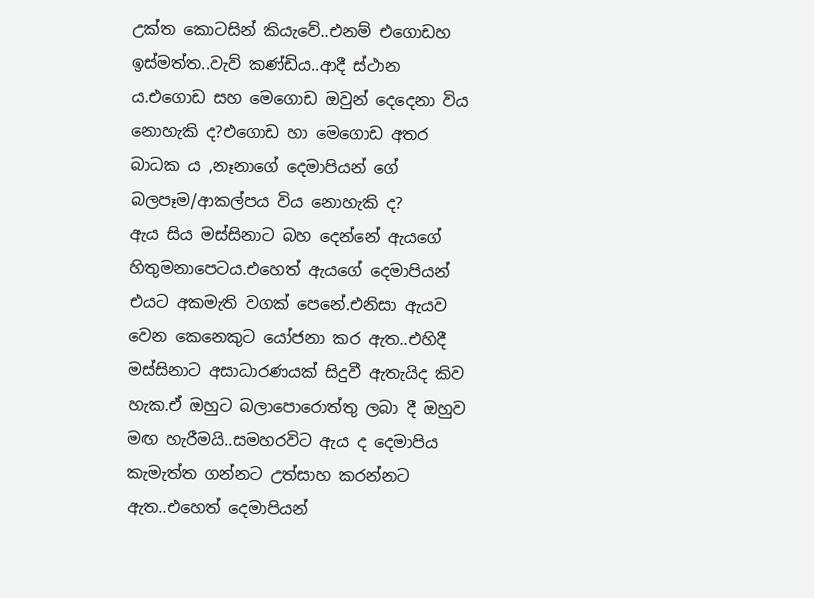උක්ත කොටසින් කියැවේ..එනම් එගොඩහ ඉස්මත්ත..වැව් කණ්ඩිය..ආදී ස්ථාන ය.එගොඩ සහ මෙගොඩ ඔවුන් දෙදෙනා විය නොහැකි ද?එගොඩ හා මෙගොඩ අතර බාධක ය ,නෑනාගේ දෙමාපියන් ගේ බලපෑම/ආකල්පය විය නොහැකි ද?
ඇය සිය මස්සිනාට බහ දෙන්නේ ඇයගේ හිතුමනාපෙටය.එහෙත් ඇයගේ දෙමාපියන් එයට අකමැති වගක් පෙනේ.එනිසා ඇයව වෙන කෙනෙකුට යෝජනා කර ඇත..එහිදී මස්සිනාට අසාධාරණයක් සිදුවී ඇතැයිද කිව හැක.ඒ ඔහුට බලාපොරොත්තු ලබා දී ඔහුව මඟ හැරීමයි..සමහරවිට ඇය ද දෙමාපිය කැමැත්ත ගන්නට උත්සාහ කරන්නට ඇත..එහෙත් දෙමාපියන්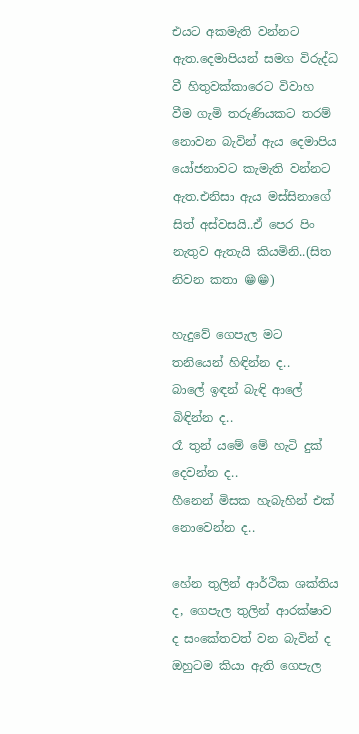එයට අකමැති වන්නට ඇත.දෙමාපියන් සමග විරුද්ධ වී හිතුවක්කාරෙට විවාහ වීම ගැමි තරුණියකට තරම් නොවන බැවින් ඇය දෙමාපිය යෝජනාවට කැමැති වන්නට ඇත.එනිසා ඇය මස්සිනාගේ සිත් අස්වසයි..ඒ පෙර පිං නැතුව ඇතැයි කියමිනි..(සිත නිවන කතා 😁😁)

හැදුවේ ගෙපැල මට තනියෙන් හිඳින්න ද..
බාලේ ඉඳන් බැඳි ආලේ බිඳින්න ද..
රෑ තුන් යමේ මේ හැටි දුක් දෙවන්න ද..
හීනෙන් මිසක හැබැහින් එක් නොවෙන්න ද..

හේන තුලින් ආර්ථික ශක්තිය ද, ගෙපැල තුලින් ආරක්ෂාව ද සංකේතවත් වන බැවින් ද ඔහුටම කියා ඇති ගෙපැල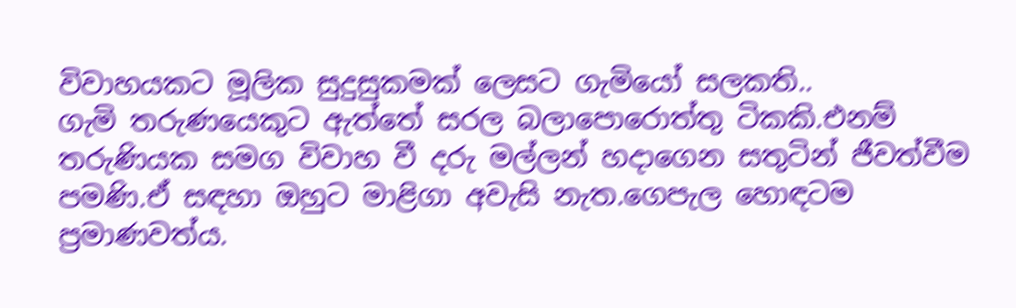විවාහයකට මූලික සුදුසුකමක් ලෙසට ගැමියෝ සලකති..
ගැමි තරුණයෙකුට ඇත්තේ සරල බලාපොරොත්තු ටිකකි.එනම් තරුණියක සමග විවාහ වී දරු මල්ලන් හදාගෙන සතුටින් ජීවත්වීම පමණි.ඒ සඳහා ඔහුට මාළිගා අවැසි නැත.ගෙපැල හොඳටම ප්‍රමාණවත්ය.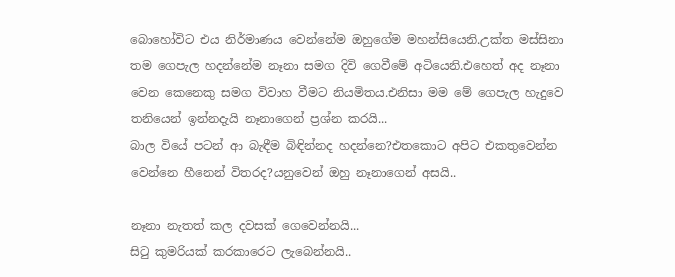බොහෝවිට එය නිර්මාණය වෙන්නේම ඔහුගේම මහන්සියෙනි.උක්ත මස්සිනා තම ගෙපැල හදන්නේම නෑනා සමග දිවි ගෙවීමේ අටියෙනි.එහෙත් අද නෑනා වෙන කෙනෙකු සමග විවාහ වීමට නියමිතය.එනිසා මම මේ ගෙපැල හැදුවෙ තනියෙන් ඉන්නදැයි නෑනාගෙන් ප්‍රශ්න කරයි...
බාල වියේ පටන් ආ බැඳීම බිඳින්නද හදන්නෙ?එතකොට අපිට එකතුවෙන්න වෙන්නෙ හීනෙන් විතරද?යනුවෙන් ඔහු නෑනාගෙන් අසයි..

නෑනා නැතත් කල දවසක් ගෙවෙන්නයි...
සිටු කුමරියක් කරකාරෙට ලැබෙන්නයි..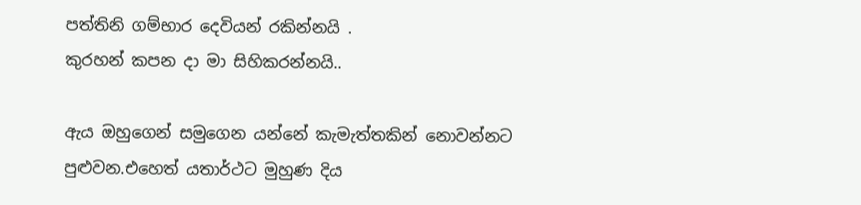පත්තිනි ගම්භාර දෙවියන් රකින්නයි .
කුරහන් කපන දා මා සිහිකරන්නයි..

ඇය ඔහුගෙන් සමුගෙන යන්නේ කැමැත්තකින් නොවන්නට පුළුවන.එහෙත් යතාර්ථට මුහුණ දිය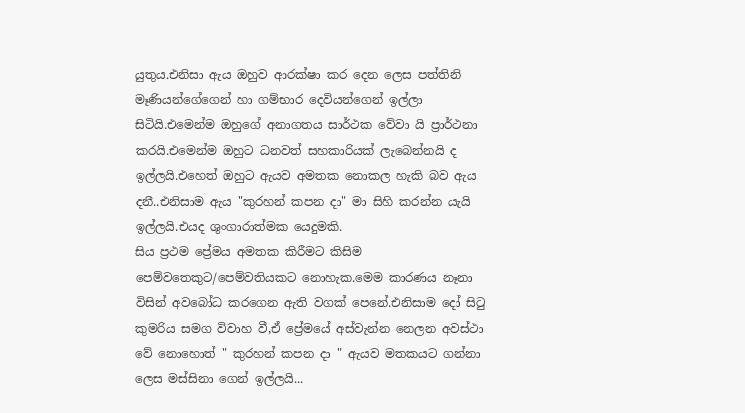යුතුය.එනිසා ඇය ඔහුව ආරක්ෂා කර දෙන ලෙස පත්තිනි මෑණියන්ගේගෙන් හා ගම්භාර දෙවියන්ගෙන් ඉල්ලා සිටියි.එමෙන්ම ඔහුගේ අනාගතය සාර්ථක වේවා යි ප්‍රාර්ථනා කරයි.එමෙන්ම ඔහුට ධනවත් සහකාරියක් ලැබෙන්නයි ද ඉල්ලයි.එහෙත් ඔහුට ඇයව අමතක නොකල හැකි බව ඇය දනී..එනිසාම ඇය "කුරහන් කපන දා" මා සිහි කරන්න යැයි ඉල්ලයි.එයද ශුංගාරාත්මක යෙදුමකි.
සිය ප්‍රථම ප්‍රේමය අමතක කිරීමට කිසිම පෙම්වතෙකුට/පෙම්වතියකට නොහැක.මෙම කාරණය නෑනා විසින් අවබෝධ කරගෙන ඇති වගක් පෙනේ.එනිසාම දෝ සිටු කුමරිය සමග විවාහ වී,ඒ ප්‍රේමයේ අස්වැන්න නෙලන අවස්ථා වේ නොහොත් " කුරහන් කපන දා " ඇයව මතකයට ගන්නා ලෙස මස්සිනා ගෙන් ඉල්ලයි...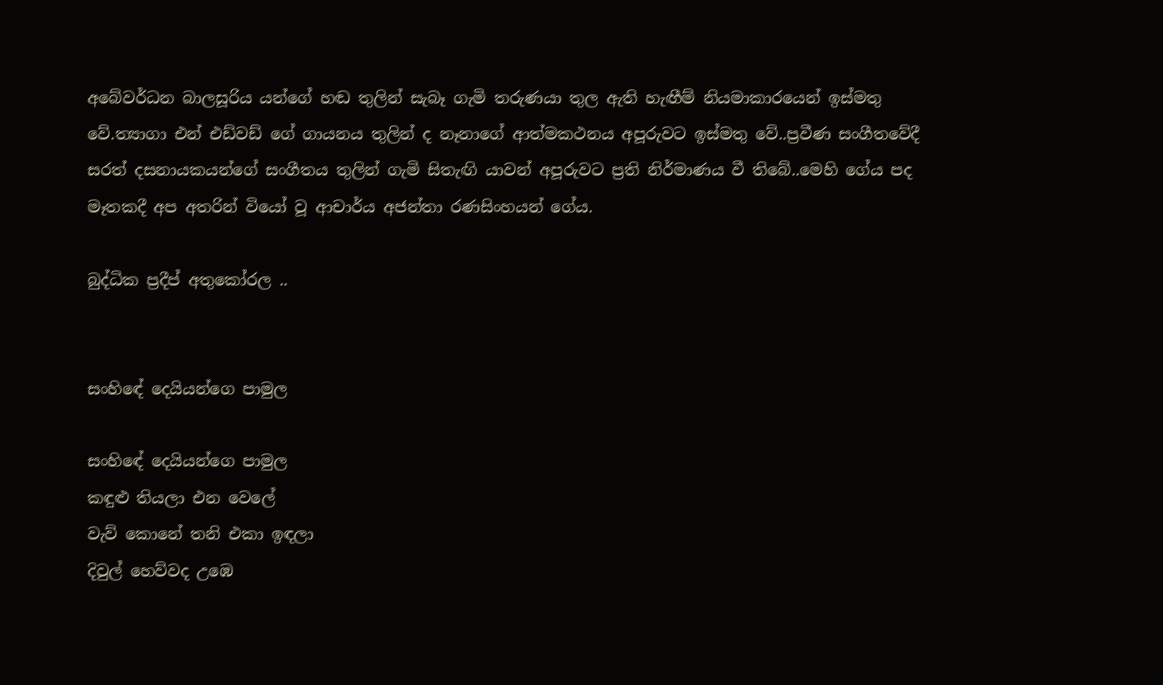අබේවර්ධන බාලසූරිය යන්ගේ හඬ තුලින් සැබෑ ගැමි තරුණයා තුල ඇති හැඟීම් නියමාකාරයෙන් ඉස්මතු වේ.ත්‍යාගා එන් එඩ්වඩ් ගේ ගායනය තුලින් ද නෑනාගේ ආත්මකථනය අපූරුවට ඉස්මතු වේ..ප්‍රවීණ සංගීතවේදී සරත් දසනායකයන්ගේ සංගීතය තුලින් ගැමි සිතැඟි යාවන් අපූරුවට ප්‍රති නිර්මාණය වී තිබේ..මෙහි ගේය පද මෑතකදී අප අතරින් වියෝ වූ ආචාර්ය අජන්තා රණසිංහයන් ගේය.

බුද්ධික ප්‍රදීප් අතුකෝරල ..


සංහිඳේ දෙයියන්ගෙ පාමුල

සංහිඳේ දෙයියන්ගෙ පාමුල
කඳුළු තියලා එන වෙලේ
වැව් කොනේ තනි එකා ඉඳලා
දිවුල් හෙව්වද උඹෙ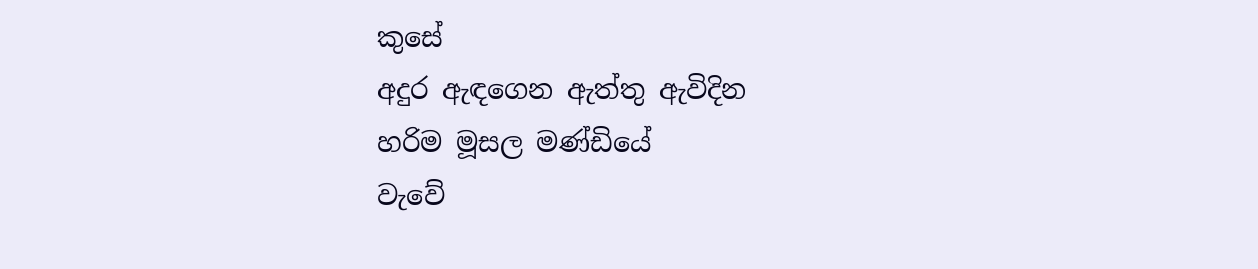කුසේ
අදුර ඇඳගෙන ඇත්තු ඇවිදින
හරිම මූසල මණ්ඩියේ
වැවේ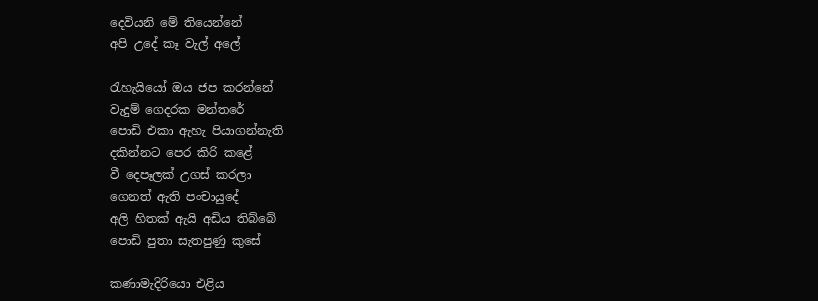දෙවියනි මේ තියෙන්නේ
අපි උදේ කෑ වැල් අලේ

රැහැයියෝ ඔය ජප කරන්නේ
වැදුම් ගෙදරක මන්තරේ
පොඩි එකා ඇහැ පියාගන්නැති
දකින්නට පෙර කිරි කළේ
වී දෙපෑලක් උගස් කරලා
ගෙනත් ඇති පංචායුදේ
අලි හිතක් ඇයි අඩිය තිබ්බේ
පොඩි පුතා සැතපුණු කුසේ

කණාමැදිරියො එළිය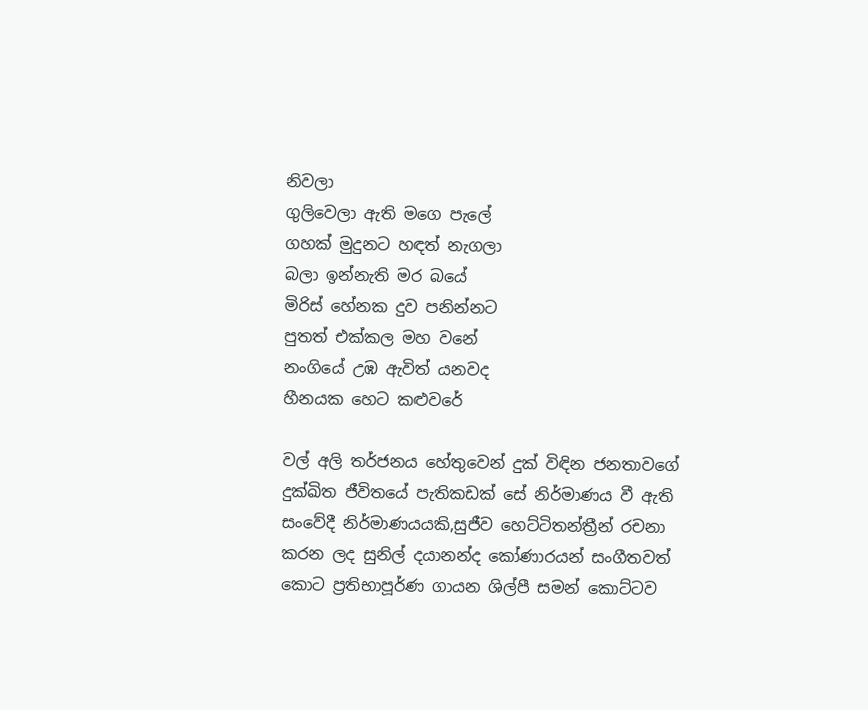නිවලා
ගුලිවෙලා ඇති මගෙ පැලේ
ගහක් මුදුනට හඳත් නැගලා
බලා ඉන්නැති මර බයේ
මිරිස් හේනක දුව පනින්නට
පුතත් එක්කල මහ වනේ
නංගියේ උඹ ඇවිත් යනවද
හීනයක හෙට කළුවරේ

වල් අලි තර්ජනය හේතුවෙන් දුක් විඳින ජනතාවගේ දුක්ඛිත ජීවිතයේ පැතිකඩක් සේ නිර්මාණය වී ඇති සංවේදී නිර්මාණයයකි,සුජීව හෙට්ටිතන්ත්‍රීන් රචනා කරන ලද සුනිල් දයානන්ද කෝණාරයන් සංගීතවත් කොට ප්‍රතිභාපූර්ණ ගායන ශිල්පී සමන් කොට්ටව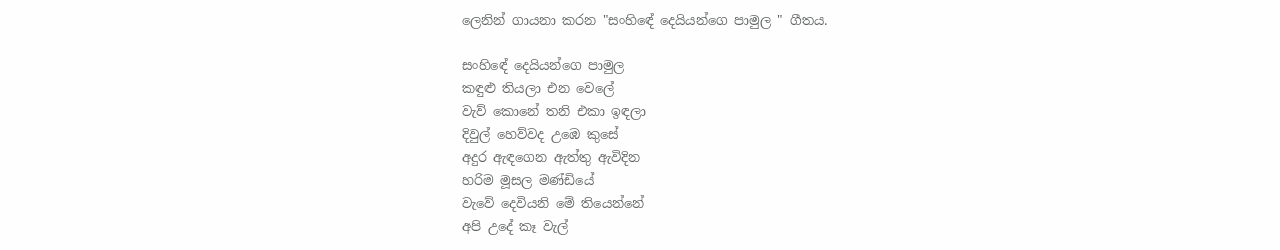ලෙනින් ගායනා කරන "සංහිඳේ දෙයියන්ගෙ පාමුල " ගීතය.

සංහිඳේ දෙයියන්ගෙ පාමුල
කඳුළු තියලා එන වෙලේ
වැව් කොනේ තනි එකා ඉඳලා
දිවුල් හෙව්වද උඹෙ කුසේ
අදුර ඇඳගෙන ඇත්තු ඇවිදින
හරිම මූසල මණ්ඩියේ
වැවේ දෙවියනි මේ තියෙන්නේ
අපි උදේ කෑ වැල්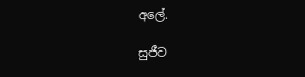අලේ.

සුජීව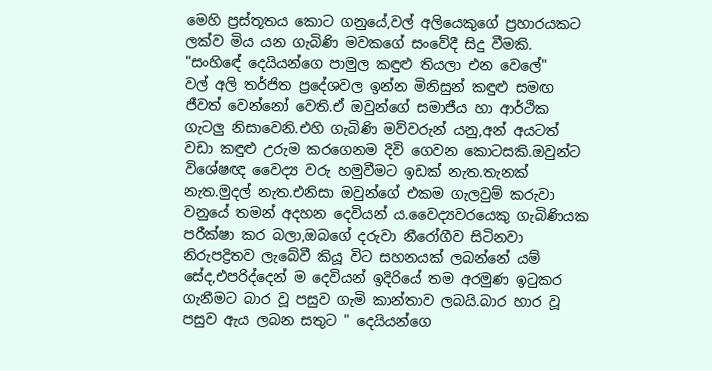මෙහි ප්‍රස්තූතය කොට ගනුයේ,වල් අලියෙකුගේ ප්‍රහාරයකට ලක්ව මිය යන ගැබිණි මවකගේ සංවේදී සිදු වීමකි.
"සංහිඳේ දෙයියන්ගෙ පාමුල කඳුළු තියලා එන වෙලේ"
වල් අලි තර්ජිත ප්‍රදේශවල ඉන්න මිනිසුන් කඳුළු සමඟ ජීවත් වෙන්නෝ වෙති.ඒ ඔවුන්ගේ සමාජීය හා ආර්ථික ගැටලු නිසාවෙනි.එහි ගැබිණි මව්වරුන් යනු,අන් අයටත් වඩා කඳුළු උරුම කරගෙනම දිවි ගෙවන කොටසකි.ඔවුන්ට විශේෂඥ වෛද්‍ය වරු හමුවීමට ඉඩක් නැත.තැනක් නැත.මුදල් නැත.එනිසා ඔවුන්ගේ එකම ගැලවුම් කරුවා වනුයේ තමන් අදහන දෙවියන් ය.වෛද්‍යවරයෙකු ගැබිණියක පරීක්ෂා කර බලා,ඔබගේ දරුවා නීරෝගීව සිටිනවා නිරුපද්‍රිතව ලැබේවී කියූ විට සහනයක් ලබන්නේ යම් සේද,එපරිද්දෙන් ම දෙවියන් ඉදිරියේ තම අරමුණ ඉටුකර ගැනීමට බාර වූ පසුව ගැමි කාන්තාව ලබයි.බාර හාර වූ පසුව ඇය ලබන සතුට " දෙයියන්ගෙ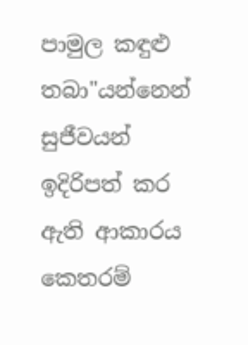පාමුල කඳුළු තබා"යන්නෙන් සුජීවයන් ඉදිරිපත් කර ඇති ආකාරය කෙතරම්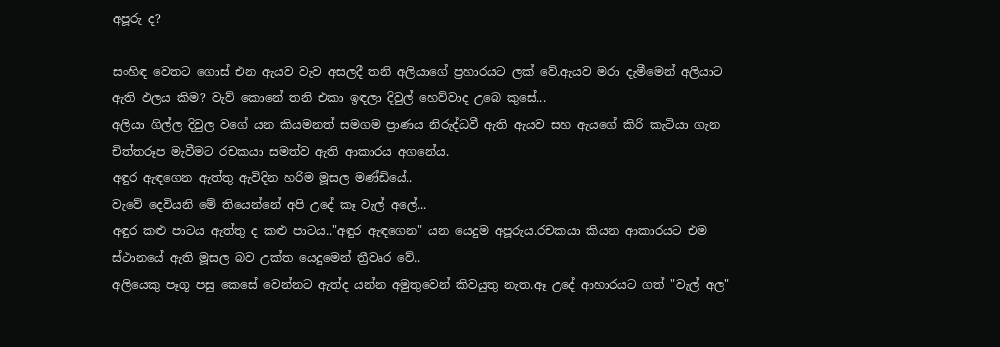අපූරු ද?

සංහිඳ වෙතට ගොස් එන ඇයව වැව අසලදී තනි අලියාගේ ප්‍රහාරයට ලක් වේ.ඇයව මරා දැමීමෙන් අලියාට ඇති ඵලය කිම? වැව් කොනේ තනි එකා ඉඳලා දිවුල් හෙව්වාද උබෙ කුසේ...
අලියා ගිල්ල දිවුල වගේ යන කියමනත් සමගම ප්‍රාණය නිරුද්ධවී ඇති ඇයව සහ ඇයගේ කිරි කැටියා ගැන චිත්තරූප මැවීමට රචකයා සමත්ව ඇති ආකාරය අගනේය.
අඳුර ඇඳගෙන ඇත්තු ඇවිදින හරිම මූසල මණ්ඩියේ..
වැවේ දෙවියනි මේ තියෙන්නේ අපි උදේ කෑ වැල් අලේ...
අඳුර කළු පාටය ඇත්තු ද කළු පාටය.."අඳුර ඇඳගෙන" යන යෙදුම අපූරුය.රචකයා කියන ආකාරයට එම ස්ථානයේ ඇති මූසල බව උක්ත යෙදුමෙන් ත්‍රීවෘර වේ..
අලියෙකු පෑගූ පසු කෙසේ වෙන්නට ඇත්ද යන්න අමුතුවෙන් කිවයුතු නැත.ඈ උදේ ආහාරයට ගත් "වැල් අල"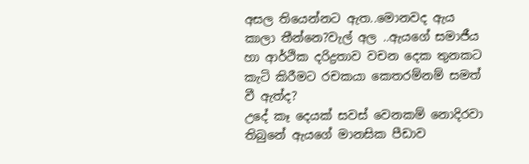අසල තියෙන්නට ඇත..මොනවද ඇය කාලා තීන්නෙ?වැල් අල ..ඇයගේ සමාජීය හා ආර්ථික දරිද්‍රතාව වචන දෙක තුනකට කැටි කිරීමට රචකයා කෙතරම්නම් සමත් වී ඇත්ද?
උදේ කෑ දෙයක් සවස් වෙනකම් නොදිරවා තිබුනේ ඇයගේ මානසික පීඩාව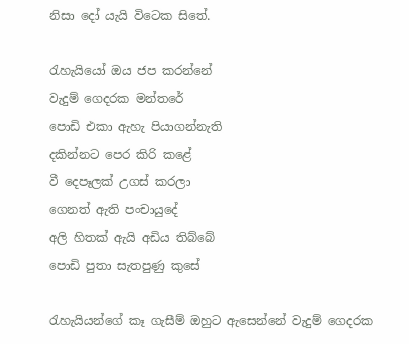නිසා දෝ යැයි විටෙක සිතේ.

රැහැයියෝ ඔය ජප කරන්නේ
වැදුම් ගෙදරක මන්තරේ
පොඩි එකා ඇහැ පියාගන්නැති
දකින්නට පෙර කිරි කළේ
වී දෙපෑලක් උගස් කරලා
ගෙනත් ඇති පංචායුදේ
අලි හිතක් ඇයි අඩිය තිබ්බේ
පොඩි පුතා සැතපුණු කුසේ

රැහැයියන්ගේ කෑ ගැසීම් ඔහුට ඇසෙන්නේ වැදුම් ගෙදරක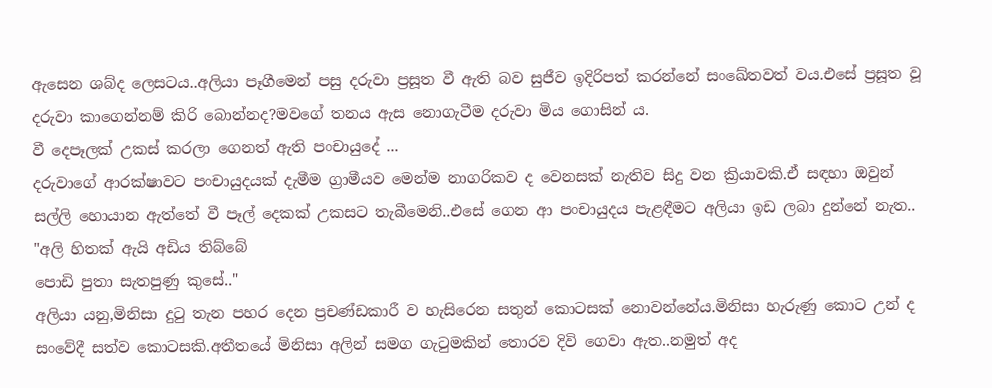ඇසෙන ශබ්ද ලෙසටය..අලියා පෑගීමෙන් පසු දරුවා ප්‍රසූත වී ඇති බව සුජීව ඉදිරිපත් කරන්නේ සංඛේතවත්‍ වය.එසේ ප්‍රසූත වූ දරුවා කාගෙන්නම් කිරි බොන්නද?මවගේ තනය ඇස නොගැටීම දරුවා මිය ගොසින්‍ ය.
වී දෙපෑලක් උකස් කරලා ගෙනත් ඇති පංචායුදේ ...
දරුවාගේ ආරක්ෂාවට පංචායුදයක් දැමීම ග්‍රාමීයව මෙන්ම නාගරිකව ද වෙනසක් නැතිව සිදු වන ක්‍රියාවකි.ඒ සඳහා ඔවුන් සල්ලි හොයාන ඇත්තේ වී පෑල් දෙකක් උකසට තැබීමෙනි..එසේ ගෙන ආ පංචායුදය පැළඳීමට අලියා ඉඩ ලබා දුන්නේ නැත..
"අලි හිතක් ඇයි අඩිය තිබ්බේ
පොඩි පුතා සැතපුණු කුසේ.."
අලියා යනු,මිනිසා දුටු තැන පහර දෙන ප්‍රචණ්ඩකාරී ව හැසිරෙන සතුන් කොටසක් නොවන්නේය.මිනිසා හැරුණු කොට උන් ද සංවේදී සත්ව කොටසකි.අතීතයේ මිනිසා අලින් සමග ගැටුමකින් තොරව දිවි ගෙවා ඇත..නමුත් අද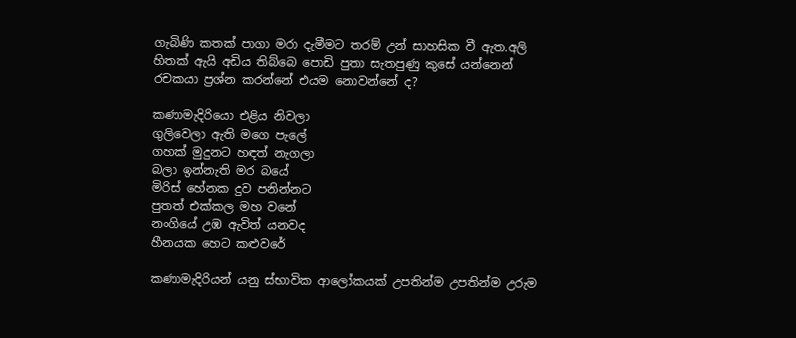ගැබිණි කතක් පාගා මරා දැමීමට තරම් උන් සාහසික වී ඇත.අලි හිතක් ඇයි අඩිය තිබ්බෙ පොඩි පුතා සැතපුණු කුසේ යන්නෙන් රචකයා ප්‍රශ්න කරන්නේ එයම නොවන්නේ ද?

කණාමැදිරියො එළිය නිවලා
ගුලිවෙලා ඇති මගෙ පැලේ
ගහක් මුදුනට හඳත් නැගලා
බලා ඉන්නැති මර බයේ
මිරිස් හේනක දුව පනින්නට
පුතත් එක්කල මහ වනේ
නංගියේ උඹ ඇවිත් යනවද
හීනයක හෙට කළුවරේ

කණාමැදිරියන් යනු ස්භාවික ආලෝකයක් උපතින්ම උපතින්ම උරුම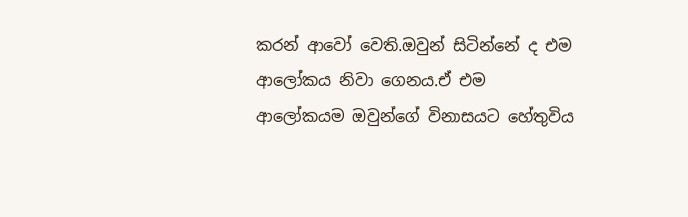කරන් ආවෝ වෙති.ඔවුන් සිටින්නේ ද එම ආලෝකය නිවා ගෙනය.ඒ එම ආලෝකයම ඔවුන්ගේ විනාසයට හේතුවිය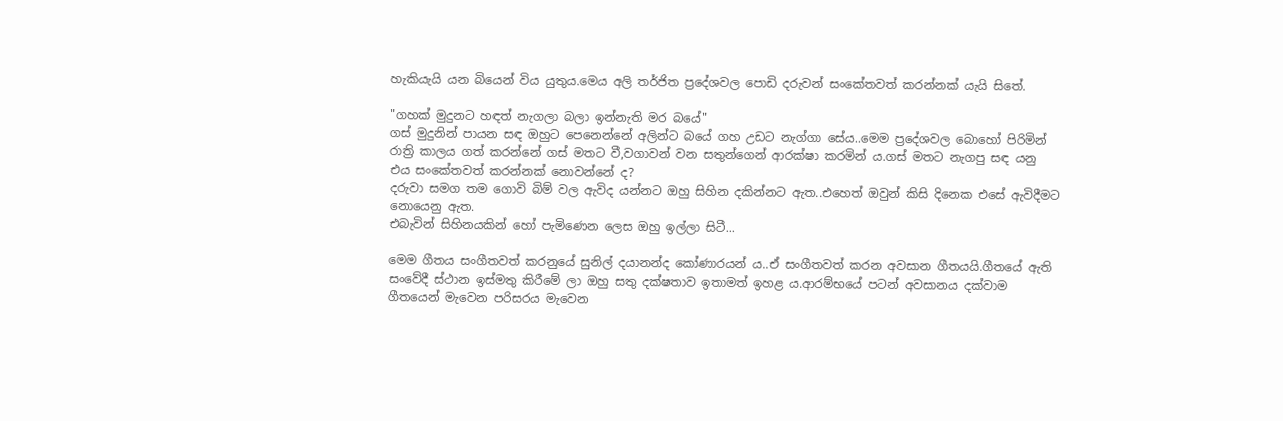හැකියැයි යන බියෙන් විය යුතුය.මෙය අලි තර්ජිත ප්‍රදේශවල පොඩි දරුවන් සංකේතවත් කරන්නක් යැයි සිතේ.

"ගහක් මුදුනට හඳත් නැගලා බලා ඉන්නැති මර බයේ"
ගස් මුදුනින් පායන සඳ ඔහුට පෙනෙන්නේ අලින්ට බයේ ගහ උඩට නැග්ගා සේය..මෙම ප්‍රදේශවල බොහෝ පිරිමින් රාත්‍රි කාලය ගත් කරන්නේ ගස් මතට වී,වගාවන් වන සතුන්ගෙන් ආරක්ෂා කරමින්‍ ය.ගස් මතට නැගපු සඳ යනු එය සංකේතවත් කරන්නක් නොවන්නේ ද?
දරුවා සමග තම ගොවි බිම් වල ඇවිද යන්නට ඔහු සිහින දකින්නට ඇත..එහෙත් ඔවුන් කිසි දිනෙක එසේ ඇවිදීමට නොයෙනු ඇත.
එබැවින් සිහිනයකින් හෝ පැමිණෙන ලෙස ඔහු ඉල්ලා සිටී...

මෙම ගීතය සංගීතවත් කරනුයේ සුනිල් දයානන්ද කෝණාරයන් ය..ඒ සංගීතවත් කරන අවසාන ගීතයයි.ගීතයේ ඇති සංවේදී ස්ථාන ඉස්මතු කිරීමේ ලා ඔහු සතු දක්ෂතාව ඉතාමත් ඉහළ ය.ආරම්භයේ පටන් අවසානය දක්වාම ගීතයෙන් මැවෙන පරිසරය මැවෙන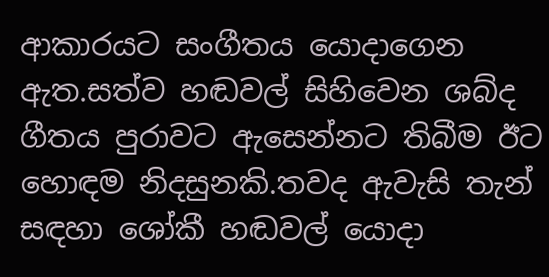ආකාරයට සංගීතය යොදාගෙන ඇත.සත්ව හඬවල් සිහිවෙන ශබ්ද ගීතය පුරාවට ඇසෙන්නට තිබීම ඊට හොඳම නිදසුනකි.තවද ඇවැසි තැන් සඳහා ශෝකී හඬවල් යොදා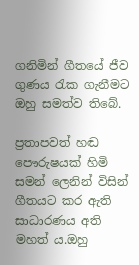ගනිමින් ගීතයේ ජීව ගුණය රැක ගැනීමට ඔහු සමත්ව තිබේ.

ප්‍රතාපවත් හඬ පෞරුෂයක් හිමි සමන් ලෙනින් විසින් ගීතයට කර ඇති සාධාරණය අති මහත්‍ ය.ඔහු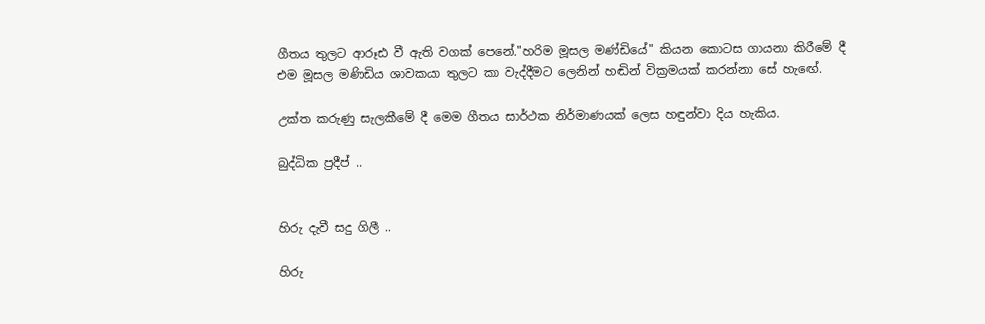ගීතය තුලට ආරූඪ වී ඇති වගක් පෙනේ."හරිම මූසල මණ්ඩියේ" කියන කොටස ගායනා කිරීමේ දී එම මූසල මණිඩිය ශාවකයා තුලට කා වැද්දීමට ලෙනින් හඬින් වික්‍රමයක් කරන්නා සේ හැඟේ.

උක්ත කරුණු සැලකීමේ දී මෙම ගීතය සාර්ථක නිර්මාණයක් ලෙස හඳුන්වා දිය හැකිය.

බුද්ධික ප්‍රදීප් ..


හිරු දැවී සදු ගිලී ..

හිරු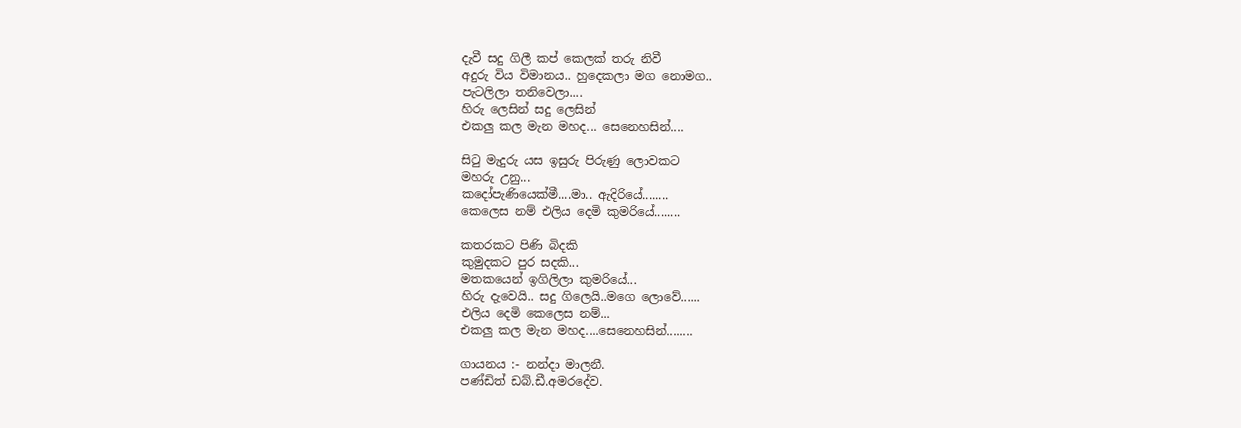දැවී සදු ගිලී කප් කෙලක් තරු නිවී
අදුරු විය විමානය.. හුදෙකලා මග නොමග..
පැටලිලා තනිවෙලා....
හිරු ලෙසින් සදු ලෙසින්
එකලු කල මැන මහද... සෙනෙහසින්....

සිටු මැදුරු යස ඉසුරු පිරුණු ලොවකට
මහරු උනු...
කදෝපැණියෙක්මී....මා.. ඇදිරියේ........
කෙලෙස නම් එලිය දෙමි කුමරියේ........

කතරකට පිණි බිදකි
කුමුදකට පුර සදකි...
මතකයෙන් ඉගිලිලා කුමරියේ...
හිරු දැවෙයි.. සදු ගිලෙයි..මගෙ ලොවේ......
එලිය දෙමි කෙලෙස නම්...
එකලු කල මැන මහද....සෙනෙහසින්........

ගායනය :- නන්දා මාලනී.
පණ්ඩිත් ඩබ්.ඩී.අමරදේව.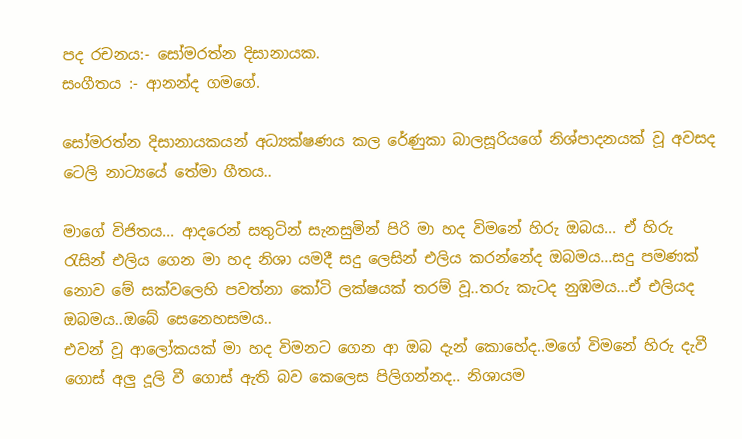පද රචනය:- සෝමරත්න දිසානායක.
සංගීතය :- ආනන්ද ගමගේ.

සෝමරත්න දිසානායකයන් අධ්‍යක්ෂණය කල රේණුකා බාලසූරියගේ නිශ්පාදනයක් වූ අවසද ටෙලි නාට්‍යයේ තේමා ගීතය..

මාගේ විජිතය... ආදරෙන් සතුටින් සැනසුමින් පිරි මා හද විමනේ හිරු ඔබය... ඒ හිරු රැසින් එලිය ගෙන මා හද නිශා යමදී සදු ලෙසින් එලිය කරන්නේද ඔබමය...සදු පමණක් නොව මේ සක්වලෙහි පවත්නා කෝටි ලක්ෂයක් තරම් වූ..තරු කැටද නුඹමය...ඒ එලියද ඔබමය..ඔබේ සෙනෙහසමය..
එවන් වූ ආලෝකයක් මා හද විමනට ගෙන ආ ඔබ දැන් කොහේද..මගේ විමනේ හිරු දැවී ගොස් අලු දූලි වී ගොස් ඇති බව කෙලෙස පිලිගන්නද.. නිශායම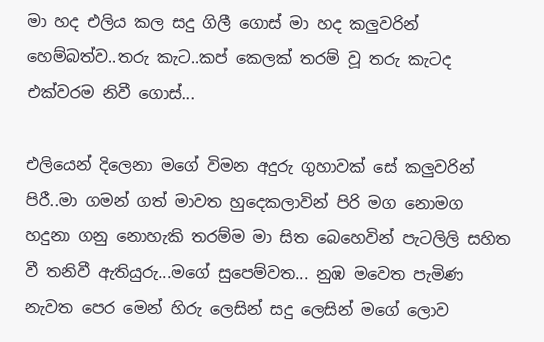මා හද එලිය කල සදු ගිලී ගොස් මා හද කලුවරින් හෙම්බත්ව..තරු කැට..කප් කෙලක් තරම් වූ තරු කැටද එක්වරම නිවී ගොස්...

එලියෙන් දිලෙනා මගේ විමන අදුරු ගුහාවක් සේ කලුවරින් පිරී..මා ගමන් ගත් මාවත හුදෙකලාවින් පිරි මග නොමග හදුනා ගනු නොහැකි තරම්ම මා සිත බෙහෙවින් පැටලිලි සහිත වී තනිවී ඇතියුරු...මගේ සුපෙම්වත... නුඹ මවෙත පැමිණ නැවත පෙර මෙන් හිරු ලෙසින් සදු ලෙසින් මගේ ලොව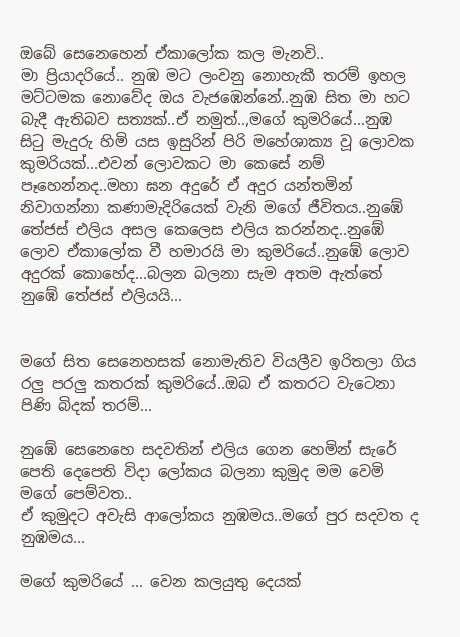ඔබේ සෙනෙහෙන් ඒකාලෝක කල මැනවි..
මා ප්‍රියාදරියේ.. නුඹ මට ලංවනු නොහැකී තරම් ඉහල මට්ටමක නොවේද ඔය වැජඹෙන්නේ..නුඹ සිත මා හට බැදී ඇතිබව සත්‍යක්..ඒ නමුත්..,මගේ කුමරියේ...නුඹ සිටු මැදුරු හිමි යස ඉසුරින් පිරි මහේශාක්‍ය වූ ලොවක කුමරියක්...එවන් ලොවකට මා කෙසේ නම් පෑහෙන්නද..මහා ඝන අදුරේ ඒ අදුර යන්තමින් නිවාගන්නා කණාමැදිරියෙක් වැනි මගේ ජීවිතය..නුඹේ තේජස් එලිය අසල කෙලෙස එලිය කරන්නද..නුඹේ ලොව ඒකාලෝක වී හමාරයි මා කුමරියේ..නුඹේ ලොව අදුරක් කොහේද...බලන බලනා සැම අතම ඇත්තේ නුඹේ තේජස් එලියයි...


මගේ සිත සෙනෙහසක් නොමැතිව වියලීව ඉරිතලා ගිය රලු පරලු කතරක් කුමරියේ..ඔබ ඒ කතරට වැටෙනා පිණි බිදක් තරම්...

නුඹේ සෙනෙහෙ සදවතින් එලිය ගෙන හෙමින් සැරේ පෙති දෙපෙති විදා ලෝකය බලනා කුමුද මම වෙමි මගේ පෙම්වත..
ඒ කුමුදට අවැසි ආලෝකය නුඹමය..මගේ පුර සදවත ද නුඹමය...

මගේ කුමරියේ ... වෙන කලයුතු දෙයක්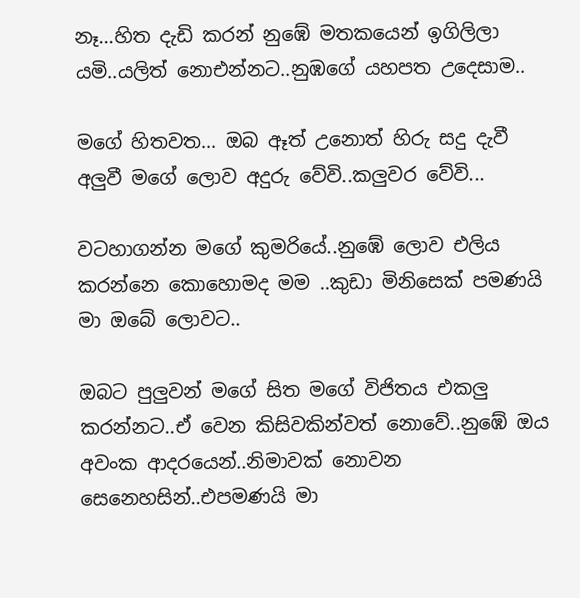නෑ...හිත දැඩි කරන් නුඹේ මතකයෙන් ඉගිලිලා යමි..යලිත් නොඑන්නට..නුඹගේ යහපත උදෙසාම..

මගේ හිතවත... ඔබ ඈත් උනොත් හිරු සදු දැවී අලුවී මගේ ලොව අදුරු වේවි..කලුවර වේවි...

වටහාගන්න මගේ කුමරියේ..නුඹේ ලොව එලිය කරන්නෙ කොහොමද මම ..කුඩා මිනිසෙක් පමණයි මා ඔබේ ලොවට..

ඔබට පුලුවන් මගේ සිත මගේ විජිතය එකලු කරන්නට..ඒ වෙන කිසිවකින්වත් නොවේ..නුඹේ ඔය අවංක ආදරයෙන්..නිමාවක් නොවන සෙනෙහසින්..එපමණයි මා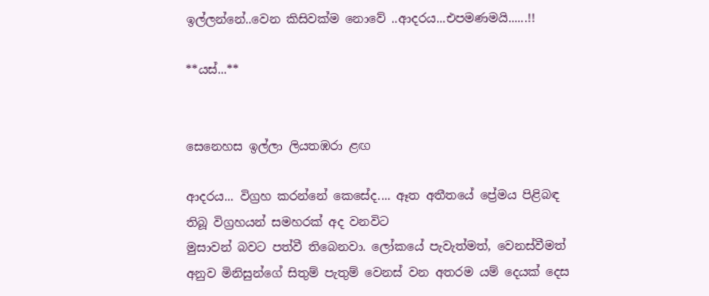ඉල්ලන්නේ..වෙන කිසිවක්ම නොවේ ..ආදරය...එපමණමයි......!!

**යස්...**


සෙනෙහස ඉල්ලා ලියතඹරා ළඟ

ආදරය... විග්‍රහ කරන්නේ කෙසේද.... ඈත අතීතයේ ප්‍රේමය පිළිබඳ තිබූ විග්‍රහයන් සමහරක් අද වනවිට
මුසාවන් බවට පත්වී තිබෙනවා. ලෝකයේ පැවැත්මත්, වෙනස්වීමත් අනුව මිනිසුන්ගේ සිතුම් පැතුම් වෙනස් වන අතරම යම් දෙයක් දෙස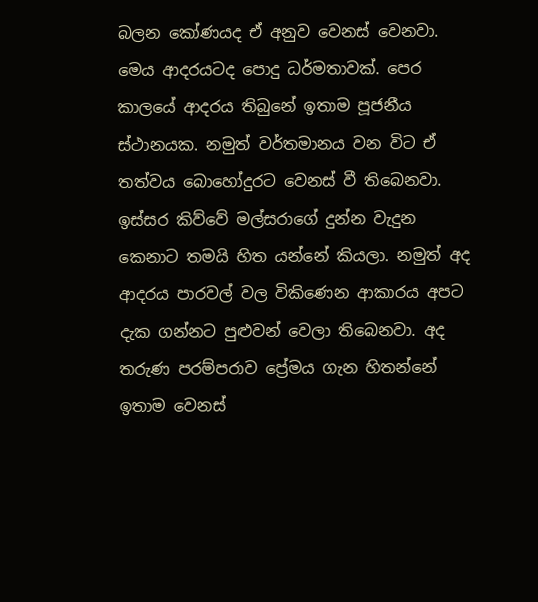බලන කෝණයද ඒ අනුව වෙනස් වෙනවා. මෙය ආදරයටද පොදු ධර්මතාවක්. පෙර කාලයේ ආදරය තිබුනේ ඉතාම පූජනීය ස්ථානයක. නමුත් වර්තමානය වන විට ඒ තත්වය බොහෝදුරට වෙනස් වී තිබෙනවා. ඉස්සර කිව්වේ මල්සරාගේ දුන්න වැදුන කෙනාට තමයි හිත යන්නේ කියලා. නමුත් අද ආදරය පාරවල් වල විකිණෙන ආකාරය අපට දැක ගන්නට පුළුවන් වෙලා තිබෙනවා. අද තරුණ පරම්පරාව ප්‍රේමය ගැන හිතන්නේ ඉතාම වෙනස්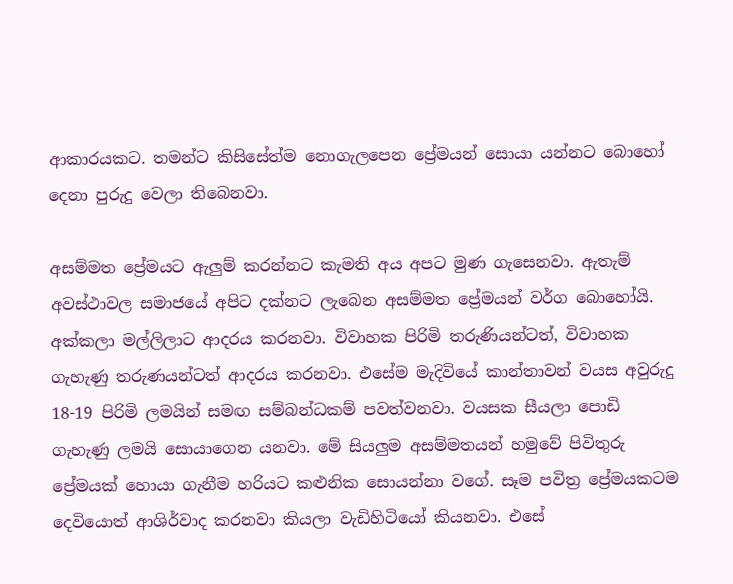ආකාරයකට. තමන්ට කිසිසේත්ම නොගැලපෙන ප්‍රේමයන් සොයා යන්නට බොහෝ දෙනා පුරුදු වෙලා තිබෙනවා.

අසම්මත ප්‍රේමයට ඇලුම් කරන්නට කැමති අය අපට මුණ ගැසෙනවා. ඇතැම් අවස්ථාවල සමාජයේ අපිට දක්නට ලැබෙන අසම්මත ප්‍රේමයන් වර්ග බොහෝයි. අක්කලා මල්ලිලාට ආදරය කරනවා. විවාහක පිරිමි තරුණියන්ටත්, විවාහක ගැහැණු තරුණයන්ටත් ආදරය කරනවා. එසේම මැදිවියේ කාන්තාවන් වයස අවුරුදු 18-19 පිරිමි ලමයින් සමඟ සම්බන්ධකම් පවත්වනවා. වයසක සීයලා පොඩි ගැහැණු ලමයි සොයාගෙන යනවා. මේ සියලුම අසම්මතයන් හමුවේ පිවිතුරු ප්‍රේමයක් හොයා ගැනීම හරියට කළුනික සොයන්නා වගේ. සෑම පවිත්‍ර ප්‍රේමයකටම දෙවියොත් ආශිර්වාද කරනවා කියලා වැඩිහිටියෝ කියනවා. එසේ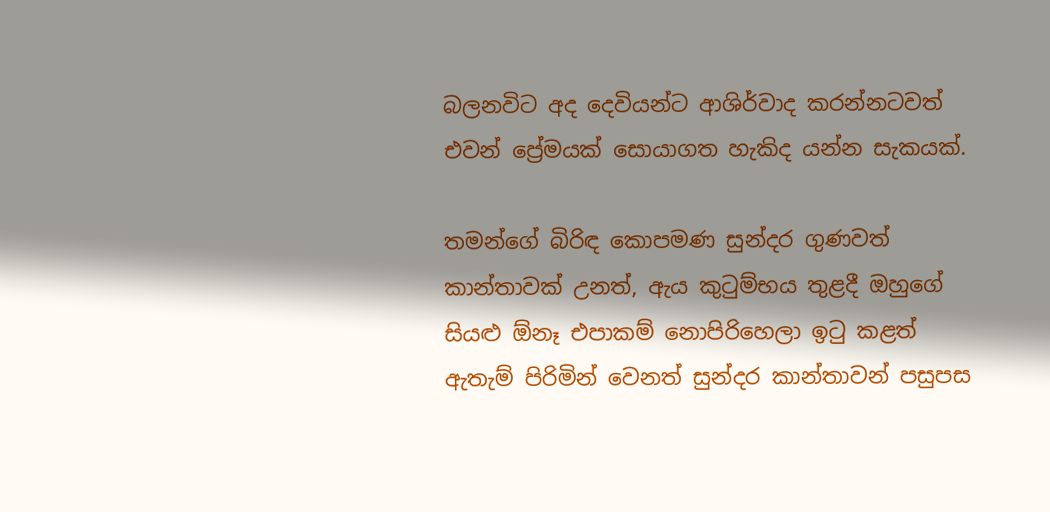බලනවිට අද දෙවියන්ට ආශිර්වාද කරන්නටවත් එවන් ප්‍රේමයක් සොයාගත හැකිද යන්න සැකයක්.

තමන්ගේ බිරිඳ කොපමණ සුන්දර ගුණවත් කාන්තාවක් උනත්, ඇය කුටුම්භය තුළදී ඔහුගේ සියළු ඕනෑ එපාකම් නොපිරිහෙලා ඉටු කළත් ඇතැම් පිරිමින් වෙනත් සුන්දර කාන්තාවන් පසුපස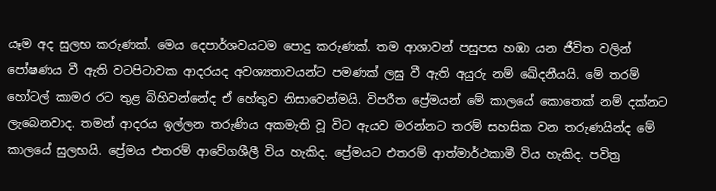යෑම අද සුලභ කරුණක්. මෙය දෙපාර්ශවයටම පොදු කරුණක්. තම ආශාවන් පසුපස හඹා යන ජීවිත වලින් පෝෂණය වී ඇති වටපිටාවක ආදරයද අවශ්‍යතාවයන්ට පමණක් ලඝු වී ඇති අයුරු නම් ඛේදනීයයි. මේ තරම් හෝටල් කාමර රට තුළ බිහිවන්නේද ඒ හේතුව නිසාවෙන්මයි. විපරීත ප්‍රේමයන් මේ කාලයේ කොතෙක් නම් දක්නට ලැබෙනවාද. තමන් ආදරය ඉල්ලන තරුණිය අකමැති වූ විට ඇයව මරන්නට තරම් සහසික වන තරුණයින්ද මේ කාලයේ සුලභයි. ප්‍රේමය එතරම් ආවේගශීලී විය හැකිද. ප්‍රේමයට එතරම් ආත්මාර්ථකාමී විය හැකිද. පවිත්‍ර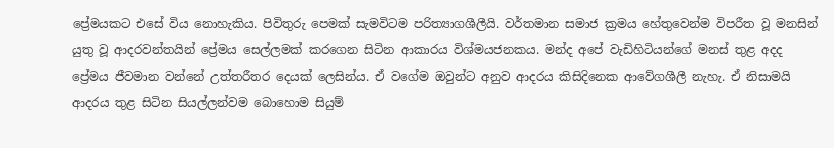ප්‍රේමයකට එසේ විය නොහැකිය. පිවිතුරු පෙමක් සැමවිටම පරිත්‍යාගශීලීයි. වර්තමාන සමාජ ක්‍රමය හේතුවෙන්ම විපරීත වූ මනසින් යුතු වූ ආදරවන්තයින් ප්‍රේමය සෙල්ලමක් කරගෙන සිටින ආකාරය විශ්මයජනකය. මන්ද අපේ වැඩිහිටියන්ගේ මනස් තුළ අදද ප්‍රේමය ජීවමාන වන්නේ උත්තරීතර දෙයක් ලෙසින්ය. ඒ වගේම ඔවුන්ට අනුව ආදරය කිසිදිනෙක ආවේගශීලී නැහැ. ඒ නිසාමයි ආදරය තුළ සිටින සියල්ලන්වම බොහොම සියුම්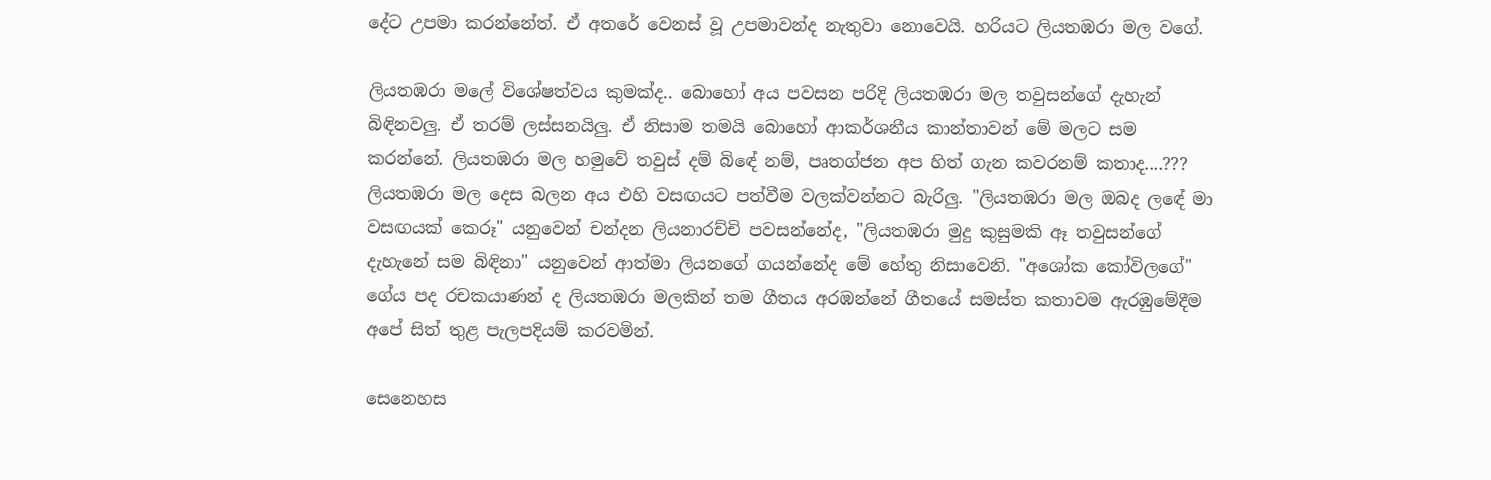දේට උපමා කරන්නේත්. ඒ අතරේ වෙනස් වූ උපමාවන්ද නැතුවා නොවෙයි. හරියට ලියතඹරා මල වගේ.

ලියතඹරා මලේ විශේෂත්වය කුමක්ද.. බොහෝ අය පවසන පරිදි ලියතඹරා මල තවුසන්ගේ දැහැන් බිඳිනවලු. ඒ තරම් ලස්සනයිලු. ඒ නිසාම තමයි බොහෝ ආකර්ශනීය කාන්තාවන් මේ මලට සම කරන්නේ. ලියතඹරා මල හමුවේ තවුස් දම් බිඳේ නම්, පෘතග්ජන අප හිත් ගැන කවරනම් කතාද....??? ලියතඹරා මල දෙස බලන අය එහි වසඟයට පත්වීම වලක්වන්නට බැරිලු. "ලියතඹරා මල ඔබද ලඳේ මා වසඟයක් කෙරූ" යනුවෙන් චන්දන ලියනාරච්චි පවසන්නේද, "ලියතඹරා මුදු කුසුමකි ඈ තවුසන්ගේ දැහැනේ සම බිඳිනා" යනුවෙන් ආත්මා ලියනගේ ගයන්නේද මේ හේතු නිසාවෙනි. "අශෝක කෝවිලගේ" ගේය පද රචකයාණන් ද ලියතඹරා මලකින් තම ගීතය අරඹන්නේ ගීතයේ සමස්ත කතාවම ඇරඹුමේදීම අපේ සිත් තුළ පැලපදියම් කරවමින්.

සෙනෙහස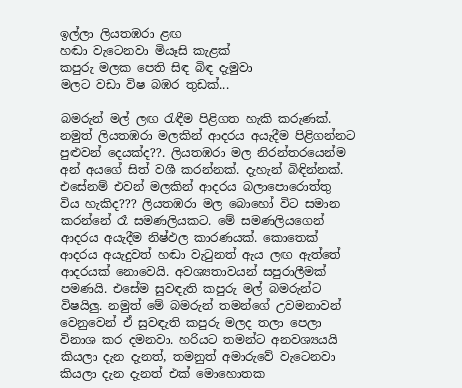ඉල්ලා ලියතඹරා ළඟ
හඬා වැටෙනවා මියෑසි කැළක්‌
කපුරු මලක පෙති සිඳ බිඳ දැමුවා
මලට වඩා විෂ බඹර තුඩක්‌...

බමරුන් මල් ලඟ රැඳීම පිළිගත හැකි කරුණක්. නමුත් ලියතඹරා මලකින් ආදරය අයැදීම පිළිගන්නට පුළුවන් දෙයක්ද??. ලියතඹරා මල නිරන්තරයෙන්ම අන් අයගේ සිත් වශී කරන්නක්. දැහැන් බිඳින්නක්. එසේනම් එවන් මලකින් ආදරය බලාපොරොත්තු විය හැකිද??? ලියතඹරා මල බොහෝ විට සමාන කරන්නේ රෑ සමණලියකට. මේ සමණලියගෙන් ආදරය අයැදීම නිෂ්ඵල කාරණයක්. කොතෙක් ආදරය අයැදුවත් හඬා වැටුනත් ඇය ලඟ ඇත්තේ ආදරයක් නොවෙයි. අවශ්‍යතාවයන් සපුරාලීමක් පමණයි. එසේම සුවඳැති කපුරු මල් බමරුන්ට විෂයිලු. නමුත් මේ බමරුන් තමන්ගේ උවමනාවන් වෙනුවෙන් ඒ සුවඳැති කපුරු මලද තලා පෙලා විනාශ කර දමනවා. හරියට තමන්ට අනවශ්‍යයයි කියලා දැන දැනත්, තමනුත් අමාරුවේ වැටෙනවා කියලා දැන දැනත් එක් මොහොතක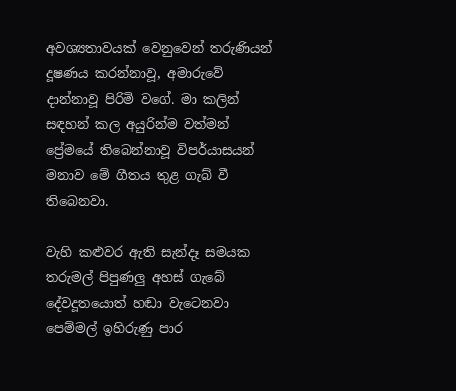අවශ්‍යතාවයක් වෙනුවෙන් තරුණියන් දූෂණය කරන්නාවූ, අමාරුවේ දාන්නාවූ පිරිමි වගේ. මා කලින් සඳහන් කල අයුරින්ම වත්මන් ප්‍රේමයේ තිබෙන්නාවූ විපර්යාසයන් මනාව මේ ගීතය තුළ ගැබ් වී තිබෙනවා.

වැහි කළුවර ඇති සැන්දෑ සමයක
තරුමල් පිපුණලු අහස්‌ ගැබේ
දේවදූතයොත් හඬා වැටෙනවා
පෙම්මල් ඉහිරුණු පාර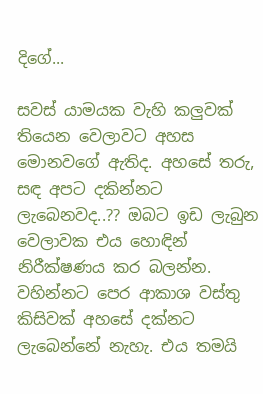දිගේ...

සවස් යාමයක වැහි කලුවක් තියෙන වෙලාවට අහස මොනවගේ ඇතිද. අහසේ තරු, සඳ අපට දකින්නට ලැබෙනවද..?? ඔබට ඉඩ ලැබුන වෙලාවක එය හොඳින් නිරීක්ෂණය කර බලන්න. වහින්නට පෙර ආකාශ වස්තු කිසිවක් අහසේ දක්නට ලැබෙන්නේ නැහැ. එය තමයි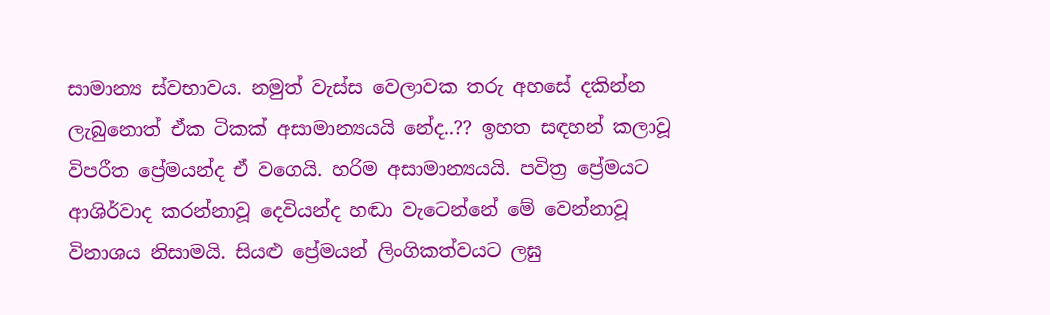සාමාන්‍ය ස්වභාවය. නමුත් වැස්ස වෙලාවක තරු අහසේ දකින්න ලැබුනොත් ඒක ටිකක් අසාමාන්‍යයයි නේද..?? ඉහත සඳහන් කලාවූ විපරීත ප්‍රේමයන්ද ඒ වගෙයි. හරිම අසාමාන්‍යයයි. පවිත්‍ර ප්‍රේමයට ආශිර්වාද කරන්නාවූ දෙවියන්ද හඬා වැටෙන්නේ මේ වෙන්නාවූ විනාශය නිසාමයි. සියළු ප්‍රේමයන් ලිංගිකත්වයට ලඝු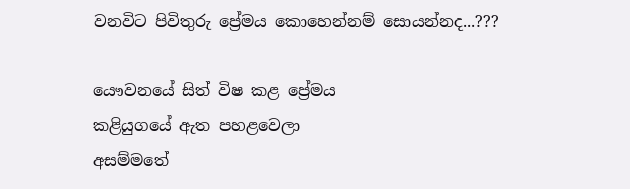වනවිට පිවිතුරු ප්‍රේමය කොහෙන්නම් සොයන්නද...???

යෞවනයේ සිත් විෂ කළ ප්‍රේමය
කළියුගයේ ඇත පහළවෙලා
අසම්මතේ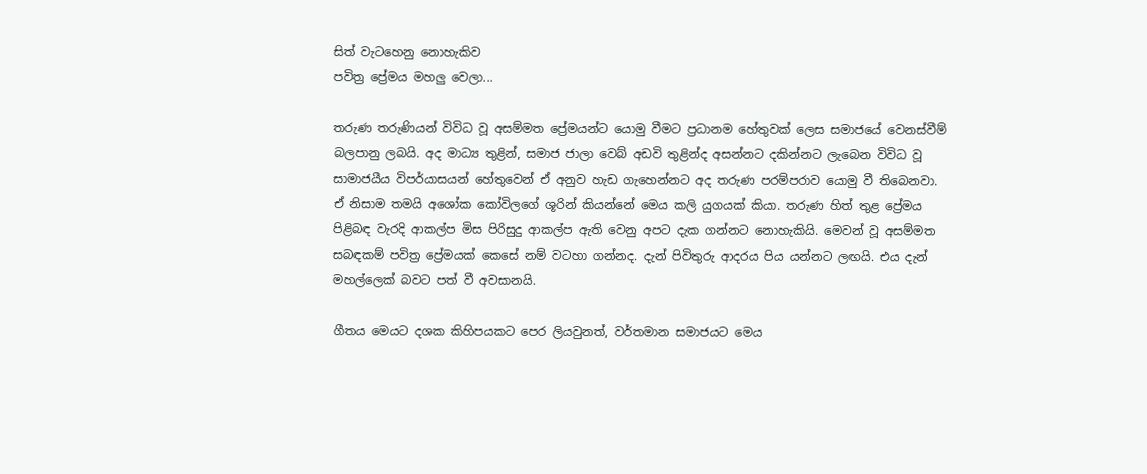සිත් වැටහෙනු නොහැකිව
පවිත්‍ර ප්‍රේමය මහලු වෙලා...

තරුණ තරුණියන් විවිධ වූ අසම්මත ප්‍රේමයන්ට යොමු වීමට ප්‍රධානම හේතුවක් ලෙස සමාජයේ වෙනස්වීම් බලපානු ලබයි. අද මාධ්‍ය තුළින්, සමාජ ජාලා වෙබ් අඩවි තුළින්ද අසන්නට දකින්නට ලැබෙන විවිධ වූ සාමාජයීය විපර්යාසයන් හේතුවෙන් ඒ අනුව හැඩ ගැහෙන්නට අද තරුණ පරම්පරාව යොමු වී තිබෙනවා. ඒ නිසාම තමයි අශෝක කෝවිලගේ ශූරින් කියන්නේ මෙය කලි යුගයක් කියා. තරුණ හිත් තුළ ප්‍රේමය පිළිබඳ වැරදි ආකල්ප මිස පිරිසුදු ආකල්ප ඇති වෙනු අපට දැක ගන්නට නොහැකියි. මෙවන් වූ අසම්මත සබඳකම් පවිත්‍ර ප්‍රේමයක් කෙසේ නම් වටහා ගන්නද. දැන් පිවිතුරු ආදරය පිය යන්නට ලඟයි. එය දැන් මහල්ලෙක් බවට පත් වී අවසානයි.

ගීතය මෙයට දශක කිහිපයකට පෙර ලියවුනත්, වර්තමාන සමාජයට මෙය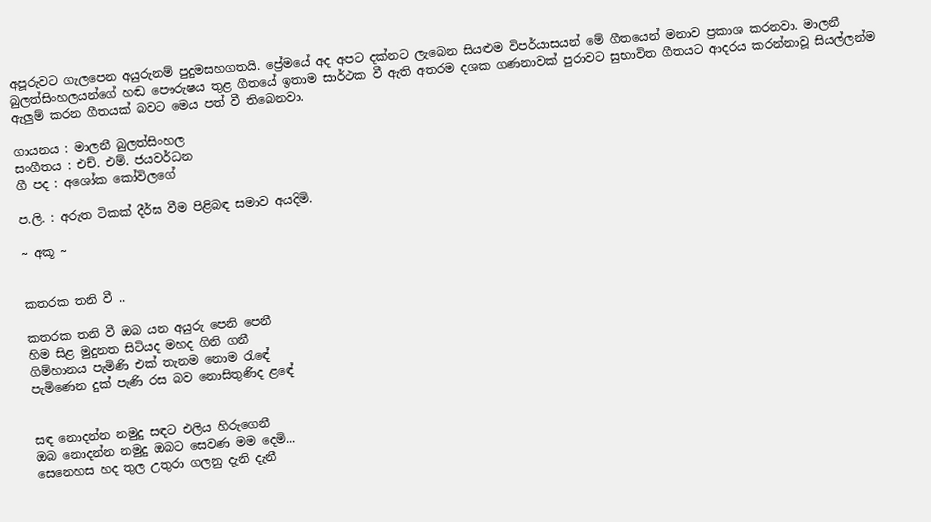අපූරුවට ගැලපෙන අයුරුනම් පුදුමසහගතයි. ප්‍රේමයේ අද අපට දක්නට ලැබෙන සියළුම විපර්යාසයන් මේ ගීතයෙන් මනාව ප්‍රකාශ කරනවා. මාලනී බුලත්සිංහලයන්ගේ හඬ පෞරුෂය තුළ ගීතයේ ඉතාම සාර්ථක වී ඇති අතරම දශක ගණනාවක් පුරාවට සුභාවිත ගීතයට ආදරය කරන්නාවූ සියල්ලන්ම ඇලුම් කරන ගීතයක් බවට මෙය පත් වී තිබෙනවා.

ගායනය : මාලනී බුලත්සිංහල
සංගීතය : එච්. එම්. ජයවර්ධන
ගී පද : අශෝක කෝවිලගේ

ප.ලි. : අරුත ටිකක් දීර්ඝ වීම පිළිබඳ සමාව අයදිමි.

~ අකූ ~


කතරක තනි වී ..

කතරක තනි වී ඔබ යන අයුරු පෙනි පෙනී
හිම සිළ මුදුනත සිටියද මහද ගිනි ගනී
ගිම්හානය පැමිණි එක් තැනම නොම රැඳේ
පැමිණෙන දුක් පැණි රස බව නොසිතුණිද ළඳේ


සඳ නොදන්න නමුදු සඳට එලිය හිරුගෙනී
ඔබ නොදන්න නමුදු ඔබට සෙවණ මම දෙමි...
සෙනෙහස හද තුල උතුරා ගලනු දැනි දැනී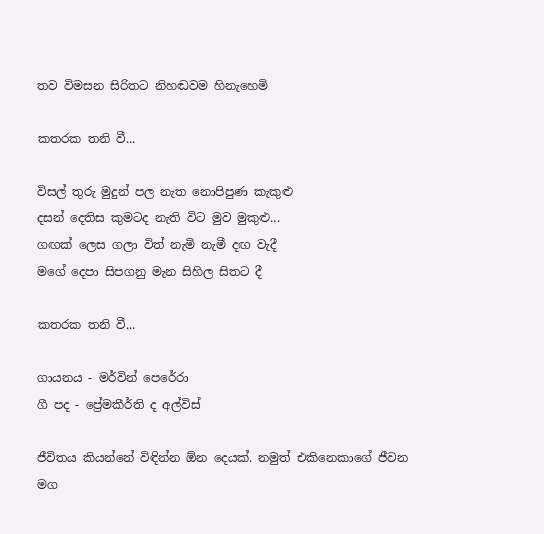තව විමසන සිරිතට නිහඬවම හිනැහෙමි

කතරක තනි වී...

විසල් තුරු මුදුන් පල නැත නොපිපුණ කැකුළු
දසන් දෙතිස කුමටද නැති විට මුව මුකුළු...
ගඟක් ලෙස ගලා විත් නැමි නැමී දඟ වැදී
මගේ දෙපා සිපගනු මැන සිහිල සිතට දී

කතරක තනි වී...

ගායනය - මර්වින් පෙරේරා
ගී පද - ප්‍රේමකීර්ති ද අල්විස්

ජීවිතය කියන්නේ විඳින්න ඕන දෙයක්. නමුත් එකිනෙකාගේ ජීවන මග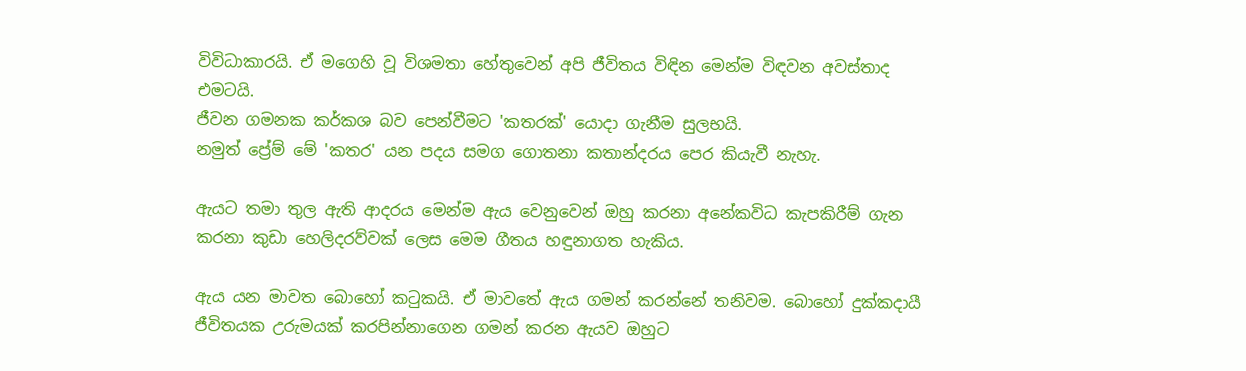විවිධාකාරයි. ඒ මගෙහි වූ විශමතා හේතුවෙන් අපි ජීවිතය විඳින මෙන්ම විඳවන අවස්තාද එමටයි.
ජීවන ගමනක කර්කශ බව පෙන්වීමට 'කතරක්' යොදා ගැනීම සුලභයි.
නමුත් ප්‍රේම් මේ 'කතර' යන පදය සමග ගොතනා කතාන්දරය පෙර කියැවී නැහැ.

ඇයට තමා තුල ඇති ආදරය මෙන්ම ඇය වෙනුවෙන් ඔහු කරනා අනේකවිධ කැපකිරීම් ගැන කරනා කුඩා හෙලිදරව්වක් ලෙස මෙම ගීතය හඳුනාගත හැකිය.

ඇය යන මාවත බොහෝ කටුකයි. ඒ මාවතේ ඇය ගමන් කරන්නේ තනිවම. බොහෝ දුක්කදායී ජීවිතයක උරුමයක් කරපින්නාගෙන ගමන් කරන ඇයව ඔහුට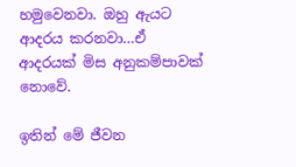හමුවෙනවා. ඔහු ඇයට ආදරය කරනවා...ඒ ආදරයක් මිස අනුකම්පාවක් නොවේ.

ඉතින් මේ ජීවන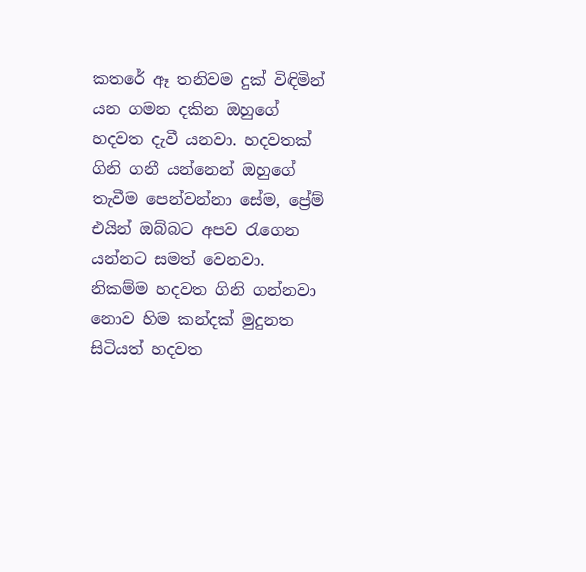කතරේ ඈ තනිවම දුක් විඳිමින් යන ගමන දකින ඔහුගේ හදවත දැවී යනවා. හදවතක් ගිනි ගනී යන්නෙන් ඔහුගේ තැවීම පෙන්වන්නා සේම, ප්‍රේම් එයින් ඔබ්බට අපව රැගෙන යන්නට සමත් වෙනවා. නිකම්ම හදවත ගිනි ගන්නවා නොව හිම කන්දක් මුදුනත සිටියත් හදවත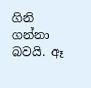ගිනි ගන්නා බවයි. ඈ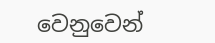වෙනුවෙන්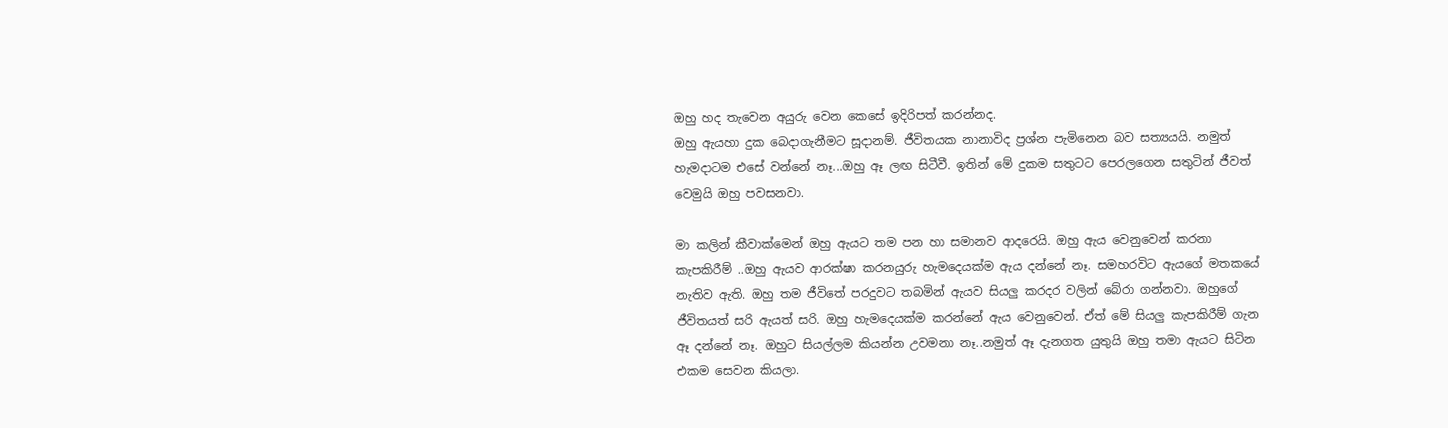ඔහු හද තැවෙන අයුරු වෙන කෙසේ ඉදිරිපත් කරන්නද.
ඔහු ඇයහා දුක බෙදාගැනීමට සූදානම්. ජීවිතයක නානාවිද ප්‍රශ්න පැමිනෙන බව සත්‍යයයි. නමුත් හැමදාටම එසේ වන්නේ නෑ...ඔහු ඈ ලඟ සිටීවී. ඉතින් මේ දුකම සතුටට පෙරලගෙන සතුටින් ජීවත් වෙමුයි ඔහු පවසනවා.

මා කලින් කීවාක්මෙන් ඔහු ඇයට තම පන හා සමානව ආදරෙයි. ඔහු ඇය වෙනුවෙන් කරනා කැපකිරීම් ..ඔහු ඇයව ආරක්ෂා කරනයුරු හැමදෙයක්ම ඇය දන්නේ නෑ. සමහරවිට ඇයගේ මතකයේ නැතිව ඇති. ඔහු තම ජීවිතේ පරදුවට තබමින් ඇයව සියලු කරදර වලින් බේරා ගන්නවා. ඔහුගේ ජීවිතයත් සරි ඇයත් සරි. ඔහු හැමදෙයක්ම කරන්නේ ඇය වෙනුවෙන්. ඒත් මේ සියලු කැපකිරීම් ගැන ඈ දන්නේ නෑ. ඔහුට සියල්ලම කියන්න උවමනා නෑ..නමුත් ඈ දැනගත යුතුයි ඔහු තමා ඇයට සිටින එකම සෙවන කියලා.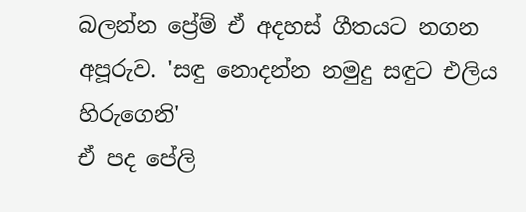බලන්න ප්‍රේම් ඒ අදහස් ගීතයට නගන අපූරුව. 'සඳු නොදන්න නමුදු සඳුට එලිය හිරුගෙනි'
ඒ පද පේලි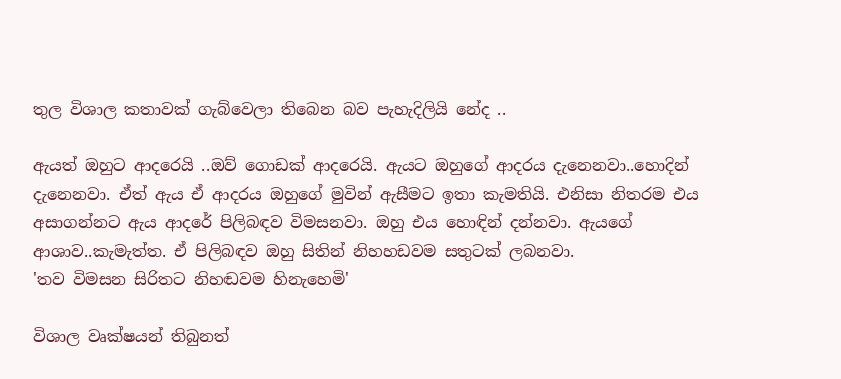තුල විශාල කතාවක් ගැබ්වෙලා තිබෙන බව පැහැදිලියි නේද ..

ඇයත් ඔහුට ආදරෙයි ..ඔව් ගොඩක් ආදරෙයි. ඇයට ඔහුගේ ආදරය දැනෙනවා..හොදින් දැනෙනවා. ඒත් ඇය ඒ ආදරය ඔහුගේ මුවින් ඇසීමට ඉතා කැමතියි. එනිසා නිතරම එය අසාගන්නට ඇය ආදරේ පිලිබඳව විමසනවා. ඔහු එය හොඳින් දන්නවා. ඇයගේ ආශාව..කැමැත්ත. ඒ පිලිබඳව ඔහු සිතින් නිහහඩවම සතුටක් ලබනවා.
'තව විමසන සිරිතට නිහඬවම හිනැහෙමි'

විශාල වෘක්ෂයන් තිබුනත්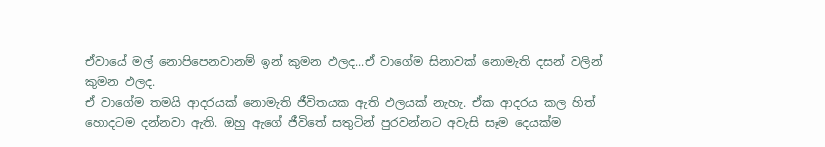ඒවායේ මල් නොපිපෙනවානම් ඉන් කුමන ඵලද...ඒ වාගේම සිනාවක් නොමැති දසන් වලින් කුමන ඵලද.
ඒ වාගේම තමයි ආදරයක් නොමැති ජීවිතයක ඇති ඵලයක් නැහැ. ඒක ආදරය කල හිත් හොදටම දන්නවා ඇති. ඔහු ඇගේ ජීවිතේ සතුටින් පුරවන්නට අවැසි සෑම දෙයක්ම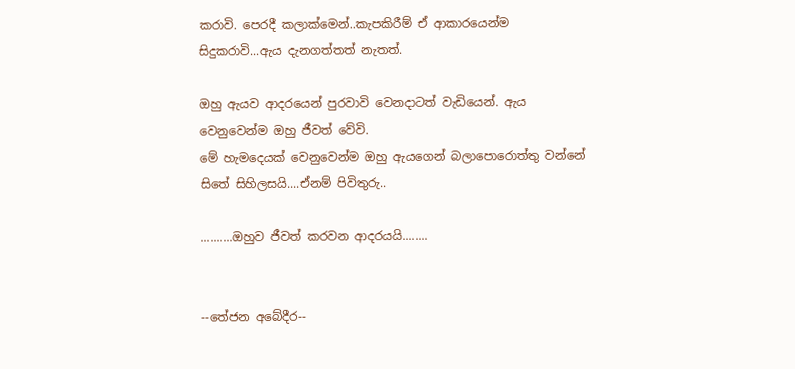කරාවි. පෙරදී කලාක්මෙන්..කැපකිරීම් ඒ ආකාරයෙන්ම සිදුකරාවි...ඇය දැනගත්තත් නැතත්.

ඔහු ඇයව ආදරයෙන් පුරවාවි වෙනදාටත් වැඩියෙන්. ඇය වෙනුවෙන්ම ඔහු ජීවත් වේවි.
මේ හැමදෙයක් වෙනුවෙන්ම ඔහු ඇයගෙන් බලාපොරොත්තු වන්නේ සිතේ සිහිලසයි....ඒනම් පිවිතුරු..

..........ඔහුව ජීවත් කරවන ආදරයයි........


--තේජන අබේදීර--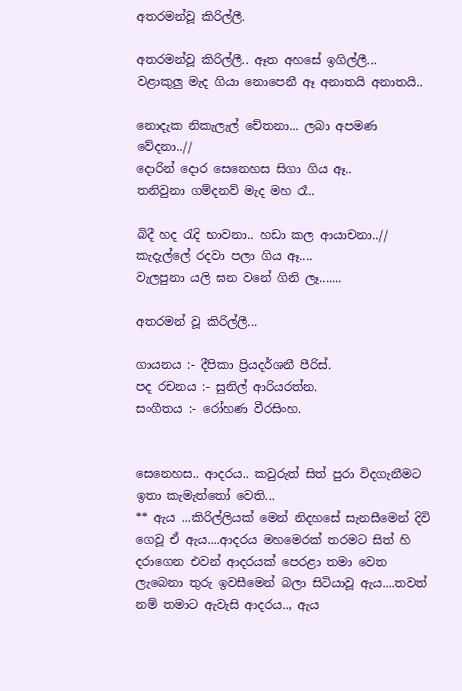අතරමන්වූ කිරිල්ලී.

අතරමන්වූ කිරිල්ලී.. ඈත අහසේ ඉගිල්ලී...
වළාකුලු මැද ගියා නොපෙනී ඈ අනාතයි අනාතයි..

නොදැක නිකැලැල් චේතනා... ලබා අපමණ වේදනා..//
දොරින් දොර සෙනෙහස සිගා ගිය ඈ..
තනිවුනා ගම්දනව් මැද මහ රෑ..

බිදී හද රැදි භාවනා.. හඩා කල ආයාචනා..//
කැදැල්ලේ රදවා පලා ගිය ඈ....
වැලපුනා යලි ඝන වනේ ගිනි ලෑ.......

අතරමන් වූ කිරිල්ලී...

ගායනය :- දීපිකා ප්‍රියදර්ශනී පීරිස්.
පද රචනය :- සුනිල් ආරියරත්න.
සංගීතය :- රෝහණ වීරසිංහ.


සෙනෙහස.. ආදරය.. කවුරුත් සිත් පුරා විදගැනීමට ඉතා කැමැත්තෝ වෙති...
** ඇය ...කිරිල්ලියක් මෙන් නිදහසේ සැනසීමෙන් දිවි ගෙවූ ඒ ඇය....ආදරය මහමෙරක් තරමට සිත් හි දරාගෙන එවන් ආදරයක් පෙරළා තමා වෙත ලැබෙනා තුරු ඉවසීමෙන් බලා සිටියාවූ ඇය....තවත් නම් තමාට ඇවැසි ආදරය.., ඇය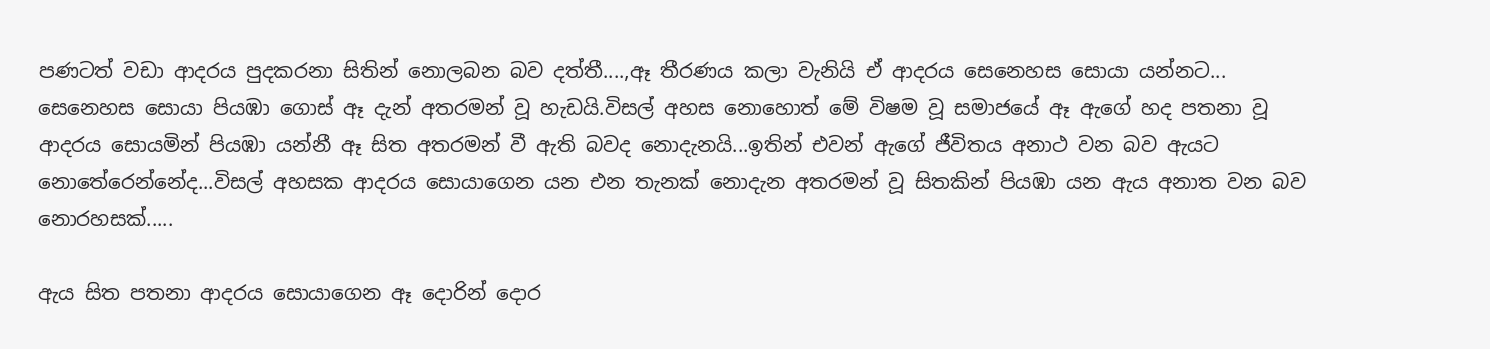පණටත් වඩා ආදරය පුදකරනා සිතින් නොලබන බව දත්තී....,ඈ තීරණය කලා වැනියි ඒ ආදරය සෙනෙහස සොයා යන්නට... සෙනෙහස සොයා පියඹා ගොස් ඈ දැන් අතරමන් වූ හැඩයි.විසල් අහස නොහොත් මේ විෂම වූ සමාජයේ ඈ ඇගේ හද පතනා වූ ආදරය සොයමින් පියඹා යන්නී ඈ සිත අතරමන් වී ඇති බවද නොදැනයි...ඉතින් එවන් ඇගේ ජීවිතය අනාථ වන බව ඇයට නොතේරෙන්නේද...විසල් අහසක ආදරය සොයාගෙන යන එන තැනක් නොදැන අතරමන් වූ සිතකින් පියඹා යන ඇය අනාත වන බව නොරහසක්.....

ඇය සිත පතනා ආදරය සොයාගෙන ඈ දොරින් දොර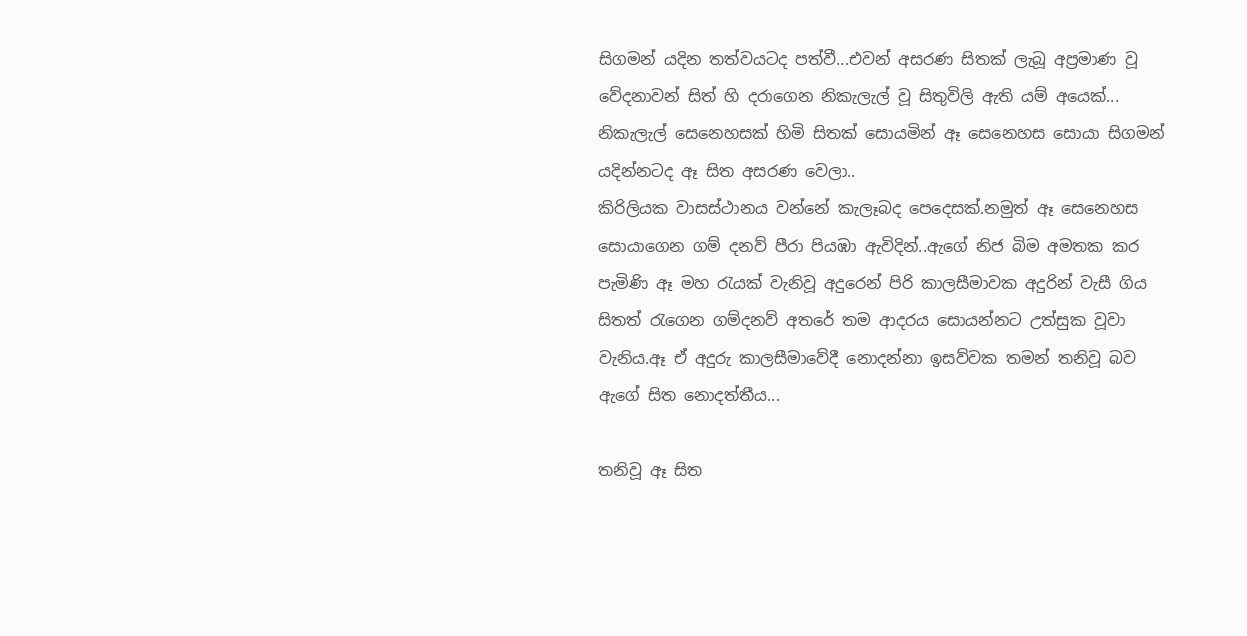සිගමන් යදින තත්වයටද පත්වී...එවන් අසරණ සිතක් ලැබූ අප්‍රමාණ වූ වේදනාවන් සිත් හි දරාගෙන නිකැලැල් වූ සිතුවිලි ඇති යම් අයෙක්... නිකැලැල් සෙනෙහසක් හිමි සිතක් සොයමින් ඈ සෙනෙහස සොයා සිගමන් යදින්නටද ඈ සිත අසරණ වෙලා..
කිරිලියක වාසස්ථානය වන්නේ කැලෑබද පෙදෙසක්.නමුත් ඈ සෙනෙහස සොයාගෙන ගම් දනව් පීරා පියඹා ඇවිදින්..ඇගේ නිජ බිම අමතක කර පැමිණි ඈ මහ රැයක් වැනිවූ අදුරෙන් පිරි කාලසීමාවක අදුරින් වැසී ගිය සිතත් රැගෙන ගම්දනව් අතරේ තම ආදරය සොයන්නට උත්සුක වූවා වැනිය.ඈ ඒ අදුරු කාලසීමාවේදී නොදන්නා ඉසව්වක තමන් තනිවූ බව ඇගේ සිත නොදත්තීය...

තනිවූ ඈ සිත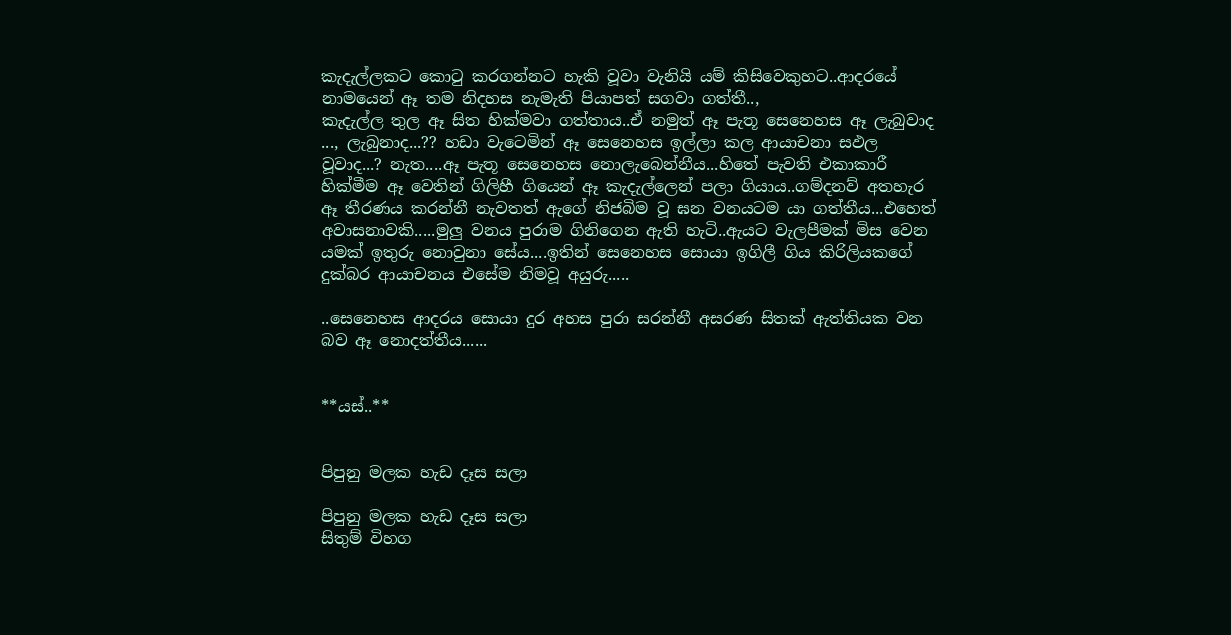කැදැල්ලකට කොටු කරගන්නට හැකි වූවා වැනියි යම් කිසිවෙකුහට..ආදරයේ නාමයෙන් ඈ තම නිදහස නැමැති පියාපත් සගවා ගත්තී..,
කැදැල්ල තුල ඈ සිත හික්මවා ගත්තාය..ඒ නමුත් ඈ පැතූ සෙනෙහස ඈ ලැබුවාද ..., ලැබුනාද...?? හඩා වැටෙමින් ඈ සෙනෙහස ඉල්ලා කල ආයාචනා සඵල වූවාද...? නැත....ඈ පැතූ සෙනෙහස නොලැබෙන්නීය...හිතේ පැවති එකාකාරී හික්මීම ඈ වෙතින් ගිලිහී ගියෙන් ඈ කැදැල්ලෙන් පලා ගියාය..ගම්දනව් අතහැර ඈ තීරණය කරන්නී නැවතත් ඇගේ නිජබිම වූ ඝන වනයටම යා ගත්තීය...එහෙත් අවාසනාවකි.....මුලු වනය පුරාම ගිනිගෙන ඇති හැටි..ඇයට වැලපීමක් මිස වෙන යමක් ඉතුරු නොවුනා සේය....ඉතින් සෙනෙහස සොයා ඉගිලී ගිය කිරිලියකගේ දුක්බර ආයාචනය එසේම නිමවූ අයුරු.....

..සෙනෙහස ආදරය සොයා දුර අහස පුරා සරන්නී අසරණ සිතක් ඇත්තියක වන බව ඈ නොදත්තීය......


**යස්..**


පිපුනු මලක හැඩ දෑස සලා

පිපුනු මලක හැඩ දෑස සලා
සිතුම් විහග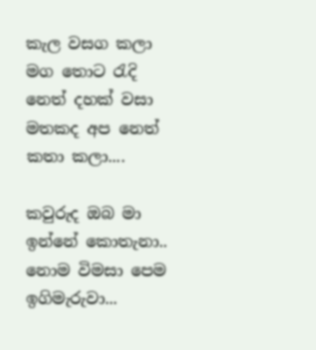කැල වසග කලා
මග තොට රැදි නෙත් දහක් වසා
මතකද අප නෙත් කතා කලා....

කවුරුද ඔබ මා ඉන්නේ කොතැනා..
නොම විමසා පෙම ඉගිමැරුවා...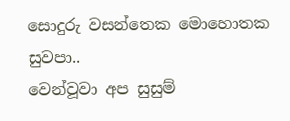සොදුරු වසන්තෙක මොහොතක සුවපා..
වෙන්වූවා අප සුසුම්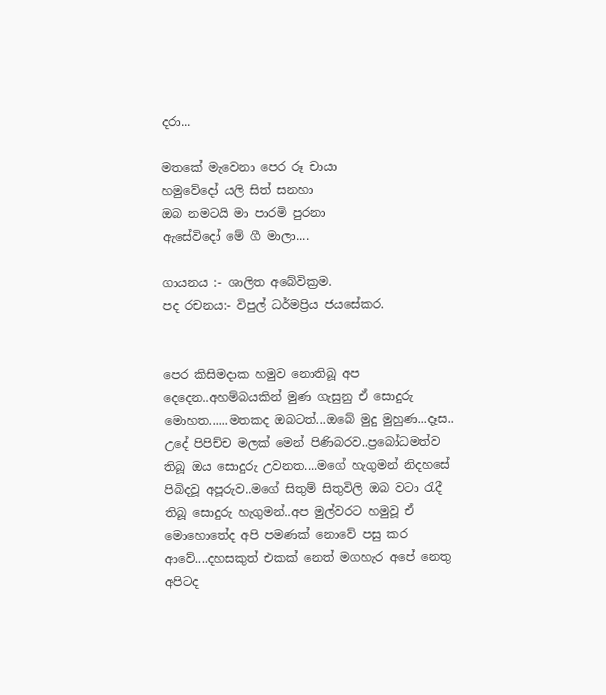දරා...

මතකේ මැවෙනා පෙර රූ චායා
හමුවේදෝ යලි සිත් සනහා
ඔබ නමටයි මා පාරමි පුරනා
ඇසේවිදෝ මේ ගී මාලා....

ගායනය :- ශාලිත අබේවික්‍රම.
පද රචනය:- විපුල් ධර්මප්‍රිය ජයසේකර.


පෙර කිසිමදාක හමුව නොතිබූ අප දෙදෙන..අහම්බයකින් මුණ ගැසුනු ඒ සොදුරු මොහත......මතකද ඔබටත්...ඔබේ මුදු මුහුණ...දෑස.. උදේ පිපිච්ච මලක් මෙන් පිණිබරව..ප්‍රබෝධමත්ව තිබූ ඔය සොදුරු උවනත....මගේ හැගුමන් නිදහසේ පිබිදවූ අපූරුව..මගේ සිතුම් සිතුවිලි ඔබ වටා රැදී තිබූ සොදුරු හැගුමන්..අප මුල්වරට හමුවූ ඒ මොහොතේද අපි පමණක් නොවේ පසු කර ආවේ....දහසකුත් එකක් නෙත් මගහැර අපේ නෙතු අපිටද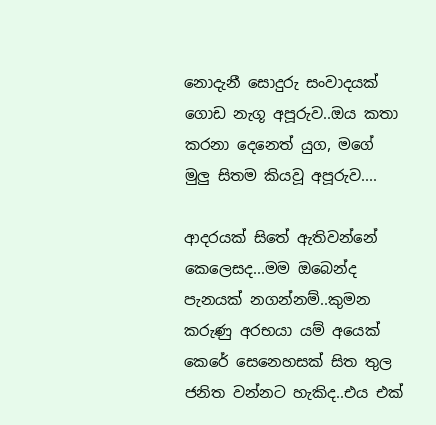නොදැනී සොදුරු සංවාදයක් ගොඩ නැගූ අපූරුව..ඔය කතා කරනා දෙනෙත් යුග, මගේ මුලු සිතම කියවූ අපූරුව....

ආදරයක් සිතේ ඇතිවන්නේ කෙලෙසද...මම ඔබෙන්ද පැනයක් නගන්නම්..කුමන කරුණු අරභයා යම් අයෙක් කෙරේ සෙනෙහසක් සිත තුල ජනිත වන්නට හැකිද..එය එක්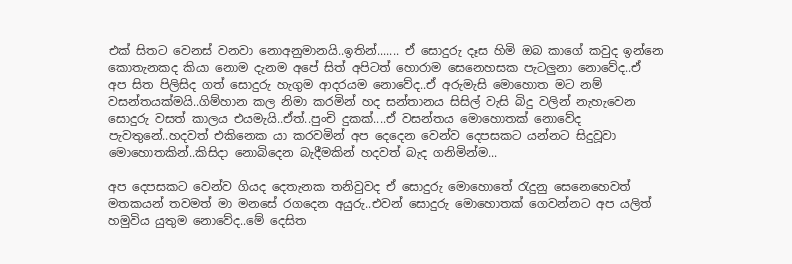එක් සිතට වෙනස් වනවා නොඅනුමානයි..ඉතින්....... ඒ සොදුරු දෑස හිමි ඔබ කාගේ කවුද ඉන්නෙ කොතැනකද කියා නොම දැනම අපේ සිත් අපිටත් හොරාම සෙනෙහසක පැටලුනා නොවේද..ඒ අප සිත පිලිසිද ගත් සොදුරු හැගුම ආදරයම නොවේද..ඒ අරුමැසි මොහොත මට නම් වසන්තයක්මයි..ගිම්හාන කල නිමා කරමින් හද සන්තානය සිසිල් වැසි බිදු වලින් නැහැවෙන සොදුරු වසත් කාලය එයමැයි..ඒත්..පුංචි දුකක්....ඒ වසන්තය මොහොතක් නොවේද පැවතුනේ..හදවත් එකිනෙක යා කරවමින් අප දෙදෙන වෙන්ව දෙපසකට යන්නට සිදුවූවා මොහොතකින්..කිසිදා නොබිදෙන බැදීමකින් හදවත් බැද ගනිමින්ම...

අප දෙපසකට වෙන්ව ගියද දෙතැනක තනිවුවද ඒ සොදුරු මොහොතේ රැදුනු සෙනෙහෙවත් මතකයන් තවමත් මා මනසේ රගදෙන අයුරු..එවන් සොදුරු මොහොතක් ගෙවන්නට අප යලිත් හමුවිය යුතුම නොවේද..මේ දෙසිත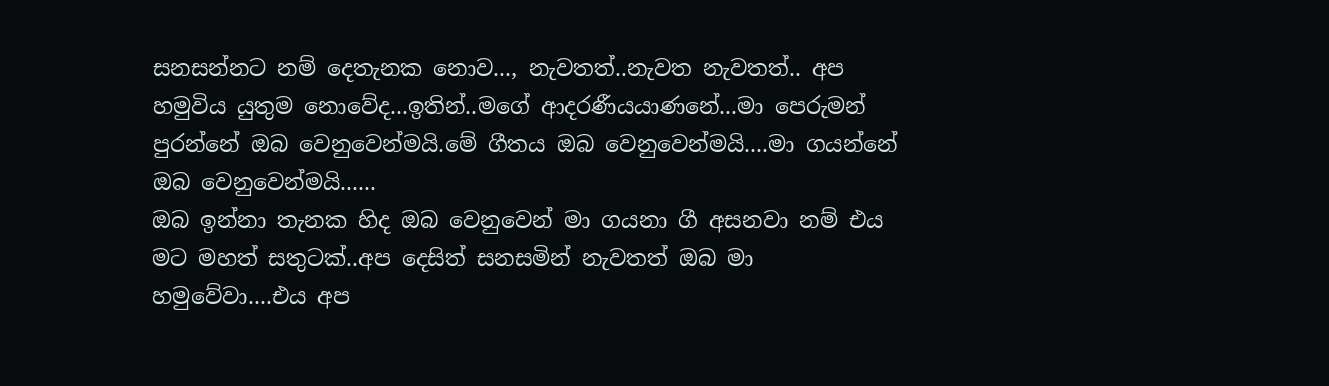සනසන්නට නම් දෙතැනක නොව..., නැවතත්..නැවත නැවතත්.. අප හමුවිය යුතුම නොවේද...ඉතින්..මගේ ආදරණීයයාණනේ...මා පෙරුමන් පුරන්නේ ඔබ වෙනුවෙන්මයි.මේ ගීතය ඔබ වෙනුවෙන්මයි....මා ගයන්නේ ඔබ වෙනුවෙන්මයි......
ඔබ ඉන්නා තැනක හිද ඔබ වෙනුවෙන් මා ගයනා ගී අසනවා නම් එය මට මහත් සතුටක්..අප දෙසිත් සනසමින් නැවතත් ඔබ මා හමුවේවා....එය අප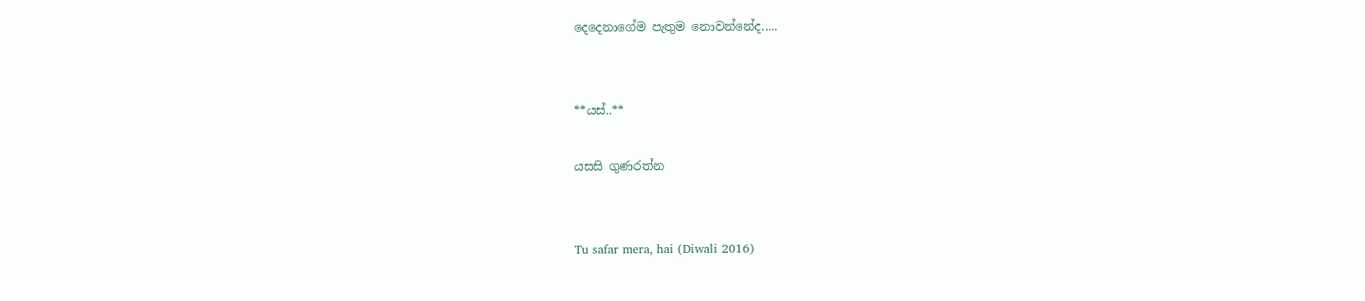දෙදෙනාගේම පැතුම නොවන්නේද.....


**යස්..**

යසසි ගුණරත්න


Tu safar mera, hai (Diwali 2016)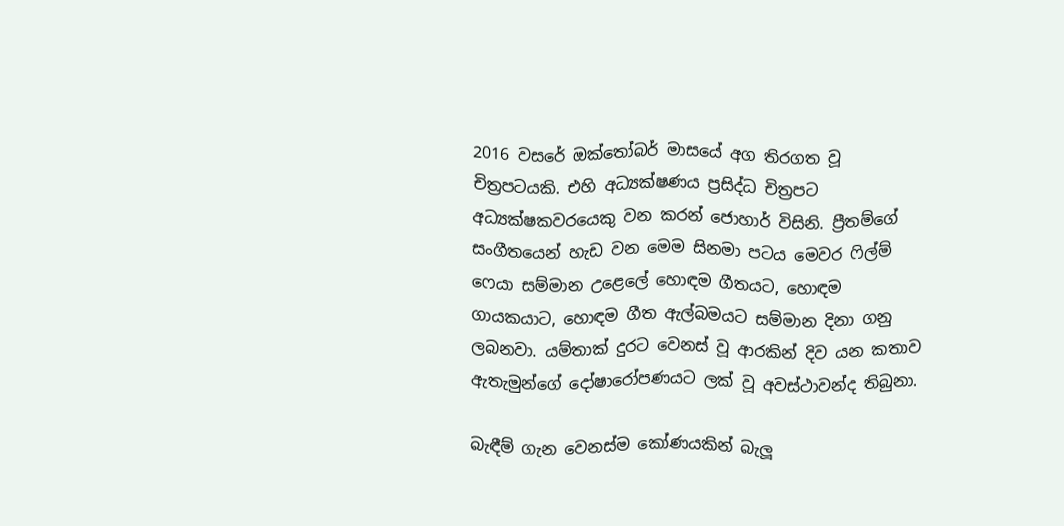2016 වසරේ ඔක්තෝබර් මාසයේ අග තිරගත වූ චිත්‍රපටයකි. එහි අධ්‍යක්ෂණය ප්‍රසිද්ධ චිත්‍රපට
අධ්‍යක්ෂකවරයෙකු වන කරන් ජොහාර් විසිනි. ප්‍රීතම්ගේ සංගීතයෙන් හැඩ වන මෙම සිනමා පටය මෙවර ෆිල්ම් ෆෙයා සම්මාන උළෙලේ හොඳම ගීතයට, හොඳම ගායකයාට, හොඳම ගීත ඇල්බමයට සම්මාන දිනා ගනු ලබනවා. යම්තාක් දුරට වෙනස් වූ ආරකින් දිව යන කතාව ඇතැමුන්ගේ දෝෂාරෝපණයට ලක් වූ අවස්ථාවන්ද තිබුනා.

බැඳීම් ගැන වෙනස්ම කෝණයකින් බැලූ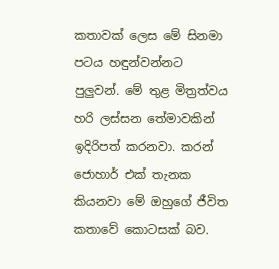කතාවක් ලෙස මේ සිනමා පටය හඳුන්වන්නට පුලුවන්. මේ තුළ මිත්‍රත්වය හරි ලස්සන තේමාවකින් ඉදිරිපත් කරනවා. කරන් ජොහාර් එක් තැනක කියනවා මේ ඔහුගේ ජීවිත කතාවේ කොටසක් බව.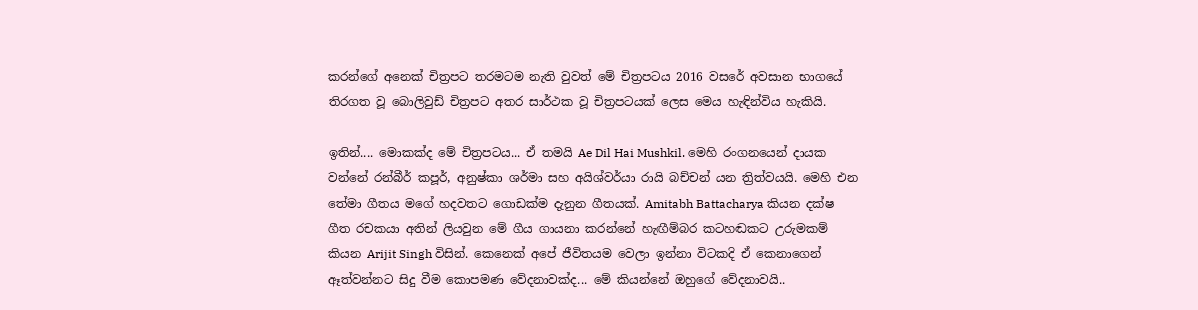කරන්ගේ අනෙක් චිත්‍රපට තරමටම නැති වුවත් මේ චිත්‍රපටය 2016 වසරේ අවසාන භාගයේ තිරගත වූ බොලිවුඩ් චිත්‍රපට අතර සාර්ථක වූ චිත්‍රපටයක් ලෙස මෙය හැඳින්විය හැකියි.

ඉතින්.... මොකක්ද මේ චිත්‍රපටය... ඒ තමයි Ae Dil Hai Mushkil. මෙහි රංගනයෙන් දායක වන්නේ රන්බීර් කපූර්, අනුෂ්කා ශර්මා සහ අයිශ්වර්යා රායි බච්චන් යන ත්‍රිත්වයයි. මෙහි එන තේමා ගීතය මගේ හදවතට ගොඩක්ම දැනුන ගීතයක්. Amitabh Battacharya කියන දක්ෂ ගීත රචකයා අතින් ලියවුන මේ ගීය ගායනා කරන්නේ හැඟීම්බර කටහඬකට උරුමකම් කියන Arijit Singh විසින්. කෙනෙක් අපේ ජීවිතයම වෙලා ඉන්නා විටකදි ඒ කෙනාගෙන් ඈත්වන්නට සිදු වීම කොපමණ වේදනාවක්ද... මේ කියන්නේ ඔහුගේ වේදනාවයි..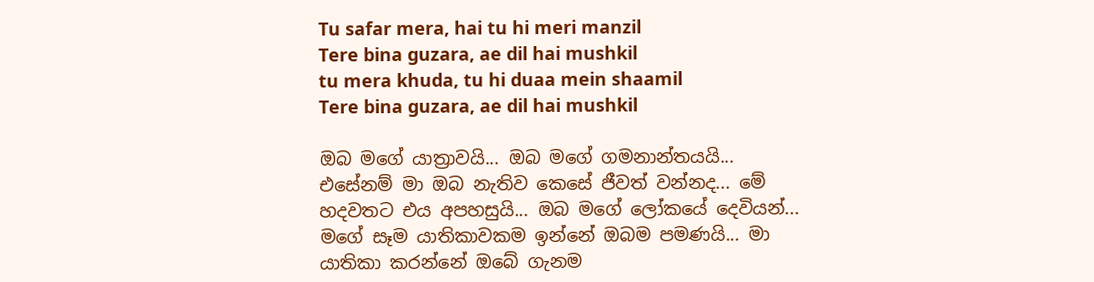Tu safar mera, hai tu hi meri manzil
Tere bina guzara, ae dil hai mushkil
tu mera khuda, tu hi duaa mein shaamil
Tere bina guzara, ae dil hai mushkil

ඔබ මගේ යාත්‍රාවයි... ඔබ මගේ ගමනාන්තයයි... එසේනම් මා ඔබ නැතිව කෙසේ ජීවත් වන්නද... මේ හදවතට එය අපහසුයි... ඔබ මගේ ලෝකයේ දෙවියන්... මගේ සෑම යාතිකාවකම ඉන්නේ ඔබම පමණයි... මා යාතිකා කරන්නේ ඔබේ ගැනම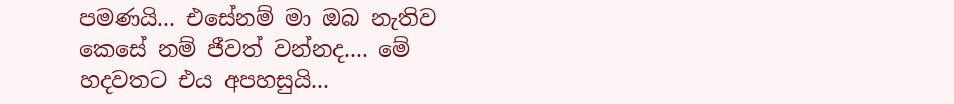පමණයි... එසේනම් මා ඔබ නැතිව කෙසේ නම් ජීවත් වන්නද.... මේ හදවතට එය අපහසුයි...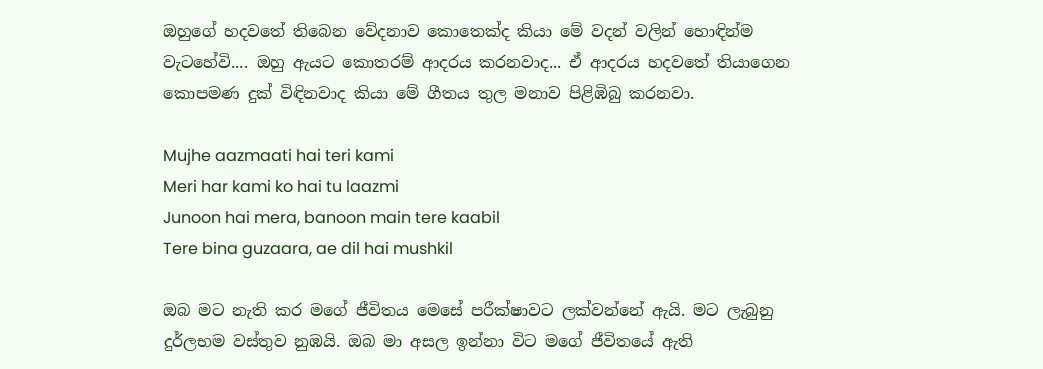ඔහුගේ හදවතේ තිබෙන වේදනාව කොතෙක්ද කියා මේ වදන් වලින් හොඳින්ම වැටහේවි.... ඔහු ඇයට කොතරම් ආදරය කරනවාද... ඒ ආදරය හදවතේ තියාගෙන කොපමණ දුක් විඳිනවාද කියා මේ ගීතය තුල මනාව පිළිඹිබු කරනවා.

Mujhe aazmaati hai teri kami
Meri har kami ko hai tu laazmi
Junoon hai mera, banoon main tere kaabil
Tere bina guzaara, ae dil hai mushkil

ඔබ මට නැති කර මගේ ජීවිතය මෙසේ පරීක්ෂාවට ලක්වන්නේ ඇයි. මට ලැබුනු දුර්ලභම වස්තුව නුඹයි. ඔබ මා අසල ඉන්නා විට මගේ ජීවිතයේ ඇති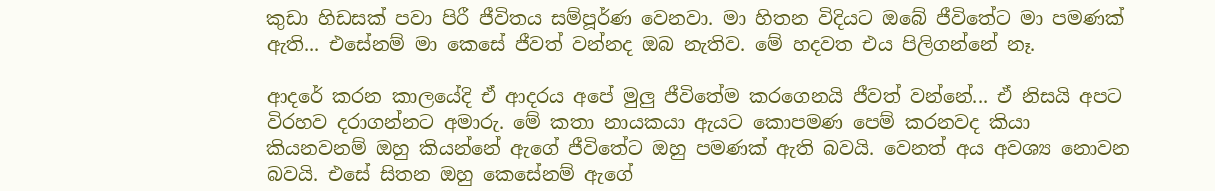කුඩා හිඩසක් පවා පිරී ජීවිතය සම්පූර්ණ වෙනවා. මා හිතන විදියට ඔබේ ජීවිතේට මා පමණක් ඇති... එසේනම් මා කෙසේ ජීවත් වන්නද ඔබ නැතිව. මේ හදවත එය පිලිගන්නේ නෑ.

ආදරේ කරන කාලයේදි ඒ ආදරය අපේ මුලු ජීවිතේම කරගෙනයි ජීවත් වන්නේ... ඒ නිසයි අපට විරහව දරාගන්නට අමාරු. මේ කතා නායකයා ඇයට කොපමණ පෙම් කරනවද කියා කියනවනම් ඔහු කියන්නේ ඇගේ ජීවිතේට ඔහු පමණක් ඇති බවයි. වෙනත් අය අවශ්‍ය නොවන බවයි. එසේ සිතන ඔහු කෙසේනම් ඇගේ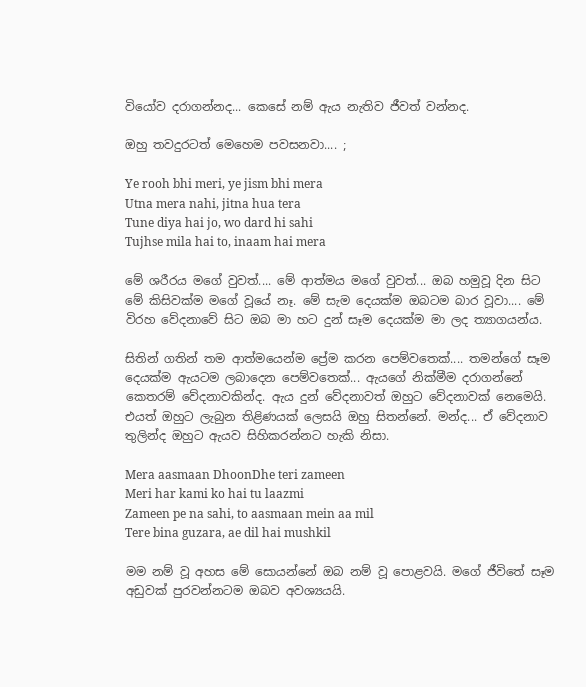වියෝව දරාගන්නද... කෙසේ නම් ඇය නැතිව ජීවත් වන්නද.

ඔහු තවදුරටත් මෙහෙම පවසනවා.... ;

Ye rooh bhi meri, ye jism bhi mera
Utna mera nahi, jitna hua tera
Tune diya hai jo, wo dard hi sahi
Tujhse mila hai to, inaam hai mera

මේ ශරීරය මගේ වුවත්.... මේ ආත්මය මගේ වුවත්... ඔබ හමුවූ දින සිට මේ කිසිවක්ම මගේ වූයේ නෑ. මේ සැම දෙයක්ම ඔබටම බාර වූවා.... මේ විරහ වේදනාවේ සිට ඔබ මා හට දුන් සෑම දෙයක්ම මා ලද ත්‍යාගයන්ය.

සිතින් ගතින් තම ආත්මයෙන්ම ප්‍රේම කරන පෙම්වතෙක්.... තමන්ගේ සෑම දෙයක්ම ඇයටම ලබාදෙන පෙම්වතෙක්... ඇයගේ නික්මීම දරාගන්නේ කෙතරම් වේදනාවකින්ද. ඇය දුන් වේදනාවත් ඔහුට වේදනාවක් නෙමෙයි. එයත් ඔහුට ලැබුන තිළිණයක් ලෙසයි ඔහු සිතන්නේ. මන්ද... ඒ වේදනාව තුලින්ද ඔහුට ඇයව සිහිකරන්නට හැකි නිසා.

Mera aasmaan DhoonDhe teri zameen
Meri har kami ko hai tu laazmi
Zameen pe na sahi, to aasmaan mein aa mil
Tere bina guzara, ae dil hai mushkil

මම නම් වූ අහස මේ සොයන්නේ ඔබ නම් වූ පොළවයි. මගේ ජීවිතේ සෑම අඩුවක් පුරවන්නටම ඔබව අවශ්‍යයයි.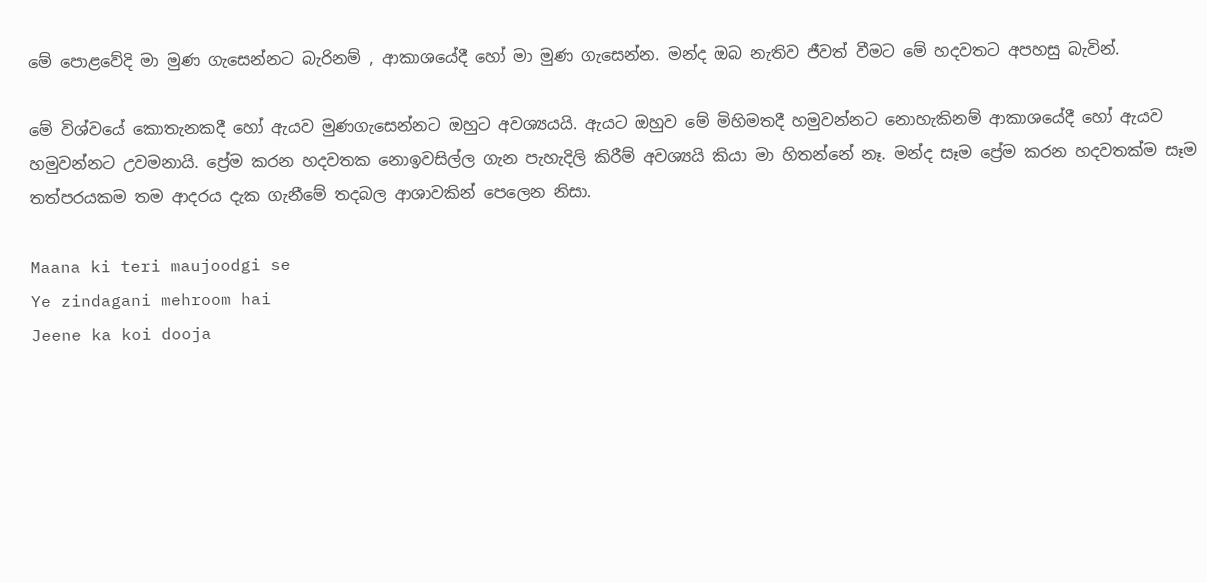මේ පොළවේදි මා මුණ ගැසෙන්නට බැරිනම් , ආකාශයේදී හෝ මා මුණ ගැසෙන්න. මන්ද ඔබ නැතිව ජීවත් වීමට මේ හදවතට අපහසු බැවින්.

මේ විශ්වයේ කොතැනකදී හෝ ඇයව මුණගැසෙන්නට ඔහුට අවශ්‍යයයි. ඇයට ඔහුව මේ මිහිමතදී හමුවන්නට නොහැකිනම් ආකාශයේදී හෝ ඇයව හමුවන්නට උවමනායි. ප්‍රේම කරන හදවතක නොඉවසිල්ල ගැන පැහැදිලි කිරීම් අවශ්‍යයි කියා මා හිතන්නේ නෑ. මන්ද සෑම ප්‍රේම කරන හදවතක්ම සෑම තත්පරයකම තම ආදරය දැක ගැනීමේ තදබල ආශාවකින් පෙලෙන නිසා.

Maana ki teri maujoodgi se
Ye zindagani mehroom hai
Jeene ka koi dooja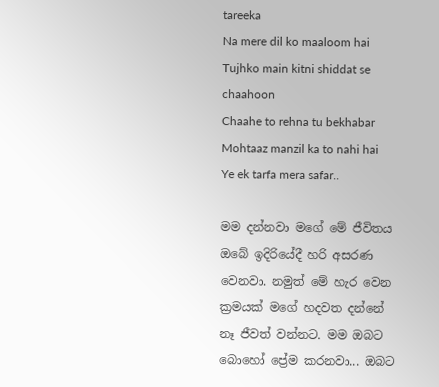tareeka
Na mere dil ko maaloom hai
Tujhko main kitni shiddat se chaahoon
Chaahe to rehna tu bekhabar
Mohtaaz manzil ka to nahi hai
Ye ek tarfa mera safar..

මම දන්නවා මගේ මේ ජීවිතය ඔබේ ඉදිරියේදී හරි අසරණ වෙනවා. නමුත් මේ හැර වෙන ක්‍රමයක් මගේ හදවත දන්නේ නෑ ජීවත් වන්නට. මම ඔබට බොහෝ ප්‍රේම කරනවා... ඔබට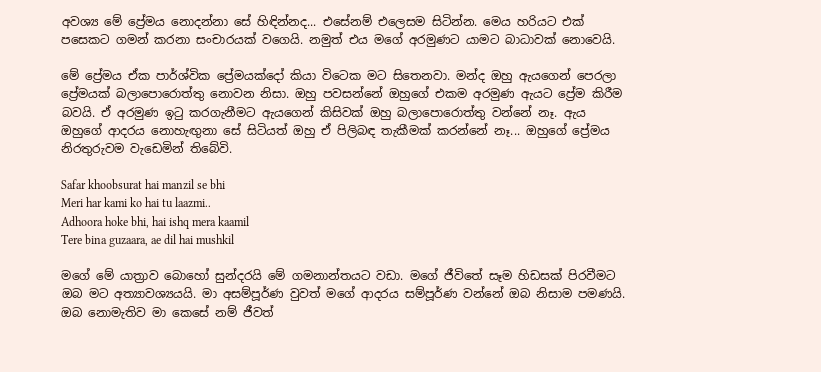අවශ්‍ය මේ ප්‍රේමය නොදන්නා සේ හිඳින්නද... එසේනම් එලෙසම සිටින්න. මෙය හරියට එක් පසෙකට ගමන් කරනා සංචාරයක් වගෙයි. නමුත් එය මගේ අරමුණට යාමට බාධාවක් නොවෙයි.

මේ ප්‍රේමය ඒක පාර්ශ්වික ප්‍රේමයක්දෝ කියා විටෙක මට සිතෙනවා. මන්ද ඔහු ඇයගෙන් පෙරලා ප්‍රේමයක් බලාපොරොත්තු නොවන නිසා. ඔහු පවසන්නේ ඔහුගේ එකම අරමුණ ඇයට ප්‍රේම කිරීම බවයි. ඒ අරමුණ ඉටු කරගැනීමට ඇයගෙන් කිසිවක් ඔහු බලාපොරොත්තු වන්නේ නෑ. ඇය ඔහුගේ ආදරය නොහැඟුනා සේ සිටියත් ඔහු ඒ පිලිබඳ තැකීමක් කරන්නේ නෑ... ඔහුගේ ප්‍රේමය නිරතුරුවම වැඩෙමින් තිබේවි.

Safar khoobsurat hai manzil se bhi
Meri har kami ko hai tu laazmi..
Adhoora hoke bhi, hai ishq mera kaamil
Tere bina guzaara, ae dil hai mushkil

මගේ මේ යාත්‍රාව බොහෝ සුන්දරයි මේ ගමනාන්තයට වඩා. මගේ ජීවිතේ සෑම හිඩසක් පිරවීමට ඔබ මට අත්‍යාවශ්‍යයයි. මා අසම්පූර්ණ වුවත් මගේ ආදරය සම්පූර්ණ වන්නේ ඔබ නිසාම පමණයි. ඔබ නොමැතිව මා කෙසේ නම් ජීවත්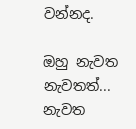වන්නද.

ඔහු නැවත නැවතත්... නැවත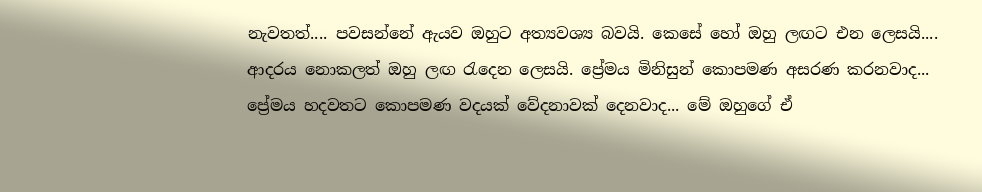නැවතත්.... පවසන්නේ ඇයව ඔහුට අත්‍යවශ්‍ය බවයි. කෙසේ හෝ ඔහු ලඟට එන ලෙසයි.... ආදරය නොකලත් ඔහු ලඟ රැදෙන ලෙසයි. ප්‍රේමය මිනිසුන් කොපමණ අසරණ කරනවාද... ප්‍රේමය හදවතට කොපමණ වදයක් වේදනාවක් දෙනවාද... මේ ඔහුගේ ඒ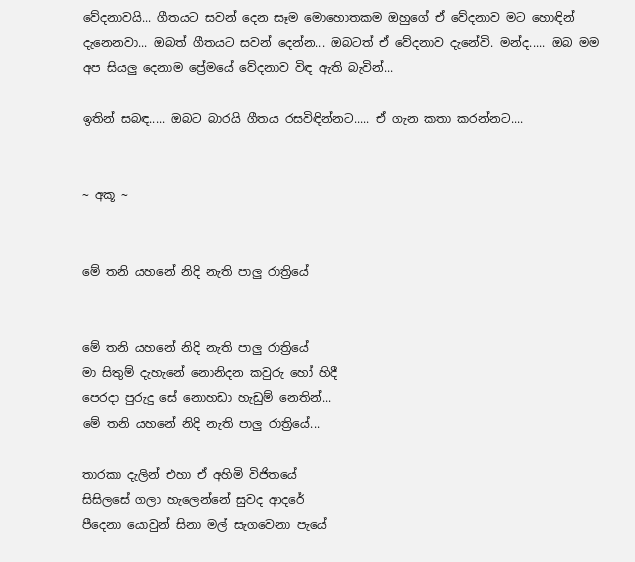වේදනාවයි... ගීතයට සවන් දෙන සෑම මොහොතකම ඔහුගේ ඒ වේදනාව මට හොඳින් දැනෙනවා... ඔබත් ගීතයට සවන් දෙන්න... ඔබටත් ඒ වේදනාව දැනේවි. මන්ද..... ඔබ මම අප සියලු දෙනාම ප්‍රේමයේ වේදනාව විඳ ඇති බැවින්...

ඉතින් සබඳ..... ඔබට බාරයි ගීතය රසවිඳින්නට..... ඒ ගැන කතා කරන්නට....


~ අකූ ~


මේ තනි යහනේ නිදි නැති පාලු රාත්‍රියේ


මේ තනි යහනේ නිදි නැති පාලු රාත්‍රියේ
මා සිතුම් දැහැනේ නොනිදන කවුරු හෝ හිදී
පෙරදා පුරුදු සේ නොහඩා හැඩුම් නෙතින්...
මේ තනි යහනේ නිදි නැති පාලු රාත්‍රියේ...

තාරකා දැලින් එහා ඒ අහිමි විජිතයේ
සිසිලසේ ගලා හැලෙන්නේ සුවද ආදරේ
පීදෙනා යොවුන් සිනා මල් සැගවෙනා පැයේ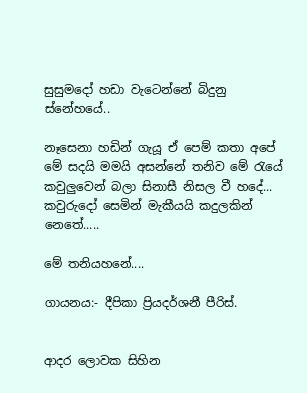සුසුමදෝ හඩා වැටෙන්නේ බිදුනු ස්නේහයේ..

නෑසෙනා හඩින් ගැයූ ඒ පෙම් කතා අපේ
මේ සදයි මමයි අසන්නේ තනිව මේ රැයේ
කවුලුවෙන් බලා සිනාසී නිසල වී හදේ...
කවුරුදෝ සෙමින් මැකීයයි කදුලකින් නෙතේ.....

මේ තනියහනේ....

ගායනය:- දීපිකා ප්‍රියදර්ශනී පීරිස්.


ආදර ලොවක සිහින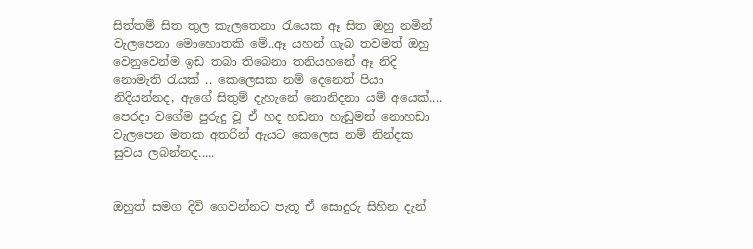සිත්තම් සිත තුල කැලතෙනා රැයෙක ඈ සිත ඔහු නමින් වැලපෙනා මොහොතකි මේ..ඈ යහන් ගැබ තවමත් ඔහු වෙනුවෙන්ම ඉඩ තබා තිබෙනා තනියහනේ ඈ නිදි නොමැති රැයක් .. කෙලෙසක නම් දෙනෙත් පියා නිදියන්නද, ඇගේ සිතුම් දැහැනේ නොනිදනා යම් අයෙක්.... පෙරදා වගේම පුරුදු වූ ඒ හද හඩනා හැඩුමන් නොහඩා වැලපෙන මතක අතරින් ඇයට කෙලෙස නම් නින්දක සුවය ලබන්නද.....


ඔහුත් සමග දිවි ගෙවන්නට පැතූ ඒ සොදුරු සිහින දැන්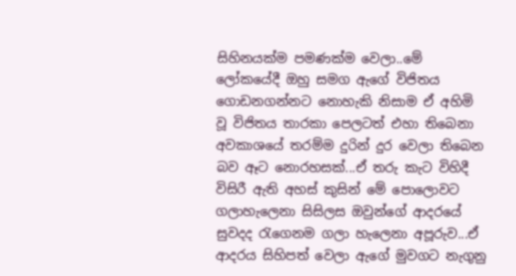සිහිනයක්ම පමණක්ම වෙලා..මේ ලෝකයේදී ඔහු සමග ඇගේ විජිතය ගොඩනගන්නට නොහැකි නිසාම ඒ අහිමි වූ විජිතය තාරකා පෙලටත් එහා තිබෙනා අවකාශයේ තරම්ම දුරින් දුර වෙලා තිබෙන බව ඈට නොරහසක්...ඒ තරු කැට විහිදී විසිරී ඇති අහස් කුසින් මේ පොලොවට ගලාහැලෙනා සිසිලස ඔවුන්ගේ ආදරයේ සුවදද රැගෙනම ගලා හැලෙනා අපූරුව...ඒ ආදරය සිහිපත් වෙලා ඇගේ මුවගට නැගුනු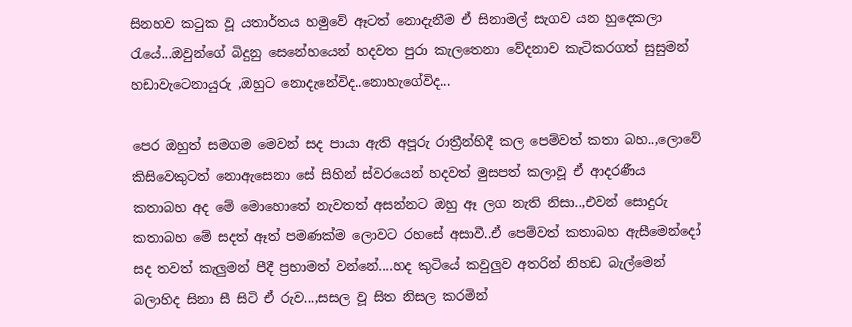සිනහව කටුක වූ යතාර්තය හමුවේ ඈටත් නොදැනීම ඒ සිනාමල් සැගව යන හුදෙකලා රැයේ...ඔවුන්ගේ බිදුනු සෙනේහයෙන් හදවත පුරා කැලතෙනා වේදනාව කැටිකරගත් සුසුමන් හඩාවැටෙනායුරු ,ඔහුට නොදැනේවිද..නොහැගේවිද...

පෙර ඔහුත් සමගම මෙවන් සද පායා ඇති අපූරු රාත්‍රීන්හිදී කල පෙම්වත් කතා බහ..,ලොවේ කිසිවෙකුටත් නොඇසෙනා සේ සිහින් ස්වරයෙන් හදවත් මුසපත් කලාවූ ඒ ආදරණීය කතාබහ අද මේ මොහොතේ නැවතත් අසන්නට ඔහු ඈ ලග නැති නිසා..,එවන් සොදුරු කතාබහ මේ සදත් ඈත් පමණක්ම ලොවට රහසේ අසාවී..ඒ පෙම්වත් කතාබහ ඇසීමෙන්දෝ සද තවත් කැලුමන් පීදී ප්‍රභාමත් වන්නේ....හද කුටියේ කවුලුව අතරින් නිහඩ බැල්මෙන් බලාහිද සිනා සී සිටි ඒ රුව...,සසල වූ සිත නිසල කරමින්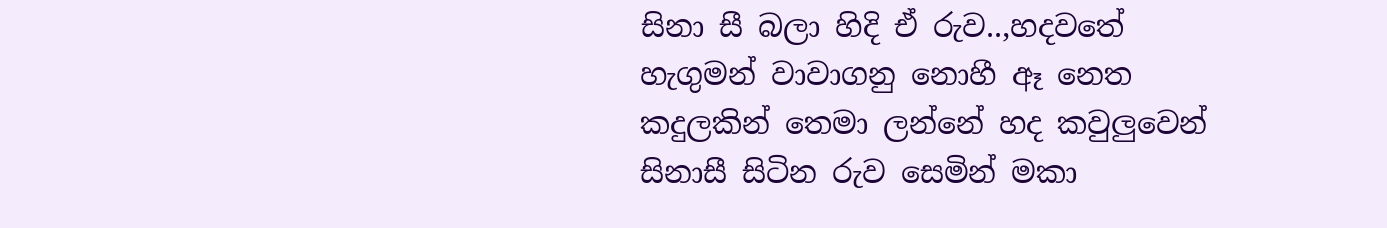සිනා සී බලා හිදි ඒ රුව..,හදවතේ හැගුමන් වාවාගනු නොහී ඈ නෙත කදුලකින් තෙමා ලන්නේ හද කවුලුවෙන් සිනාසී සිටින රුව සෙමින් මකා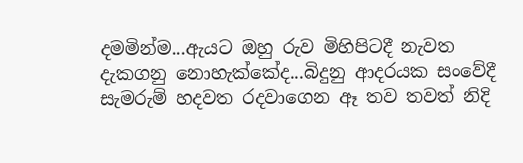දමමින්ම...ඇයට ඔහු රුව මිහිපිටදී නැවත දැකගනු නොහැක්කේද...බිදුනු ආදරයක සංවේදී සැමරුම් හදවත රදවාගෙන ඈ තව තවත් නිදි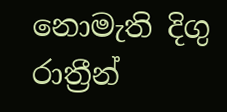නොමැති දිගු රාත්‍රීන්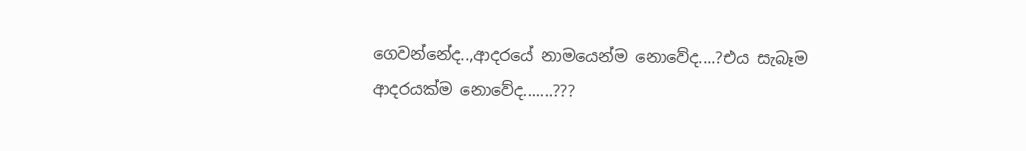ගෙවන්නේද..,ආදරයේ නාමයෙන්ම නොවේද....?එය සැබෑම ආදරයක්ම නොවේද.......???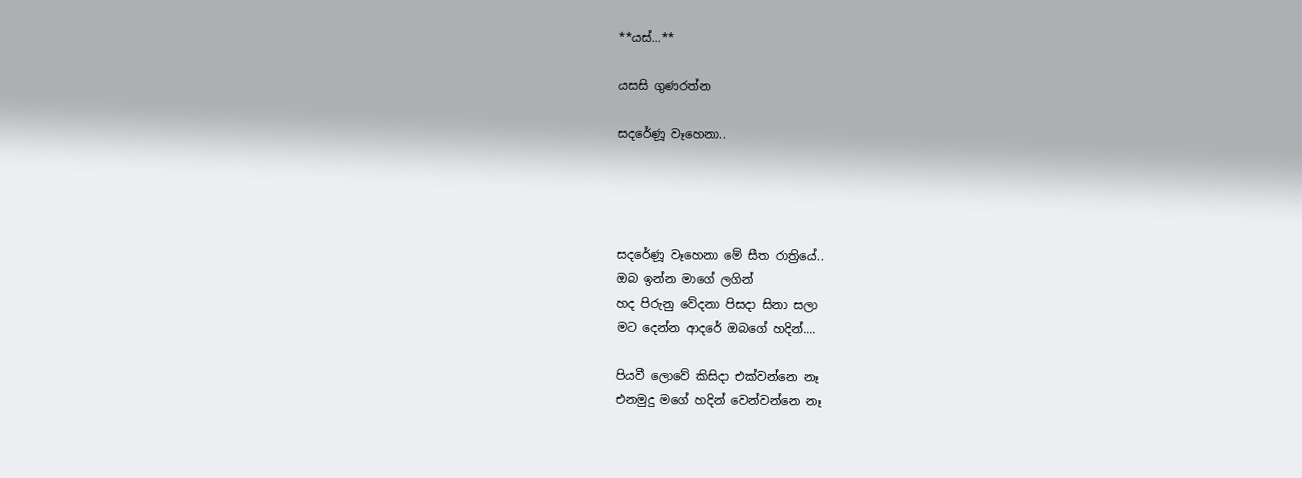**යස්...**

යසසි ගුණරත්න

සදරේණූ වෑහෙනා..




සදරේණූ වෑහෙනා මේ සීත රාත්‍රියේ..
ඔබ ඉන්න මාගේ ලගින්
හද පිරුනු වේදනා පිසදා සිනා සලා
මට දෙන්න ආදරේ ඔබගේ හදින්....

පියවී ලොවේ කිසිදා එක්වන්නෙ නෑ
එනමුදු මගේ හදින් වෙන්වන්නෙ නෑ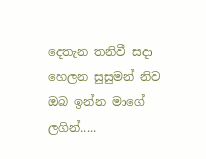දෙතැන තනිවී සදා හෙලන සුසුමන් නිව
ඔබ ඉන්න මාගේ ලගින්.....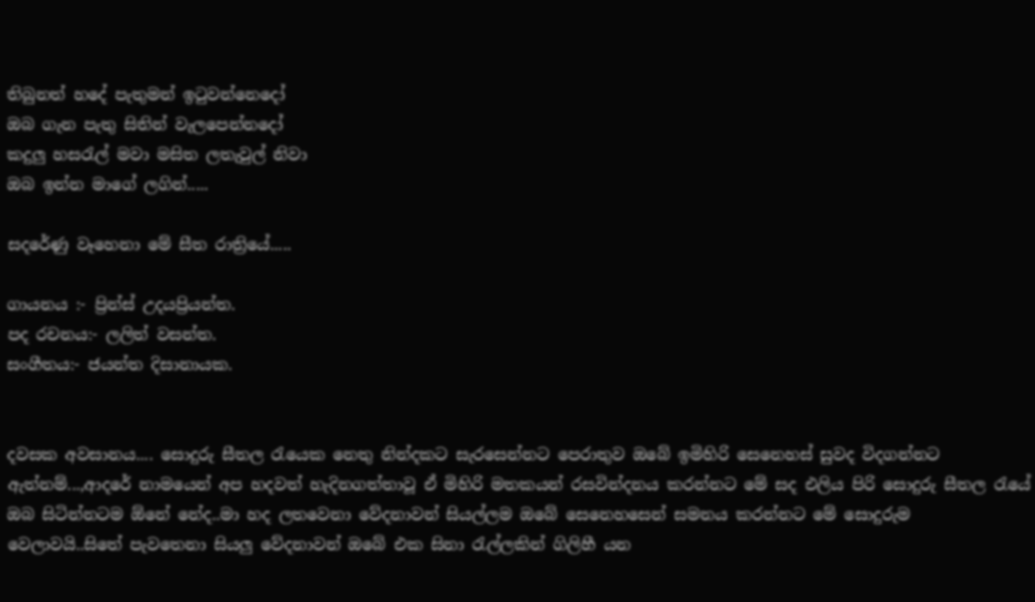තිබුනත් හදේ පැතුමන් ඉටුවන්නෙදෝ
ඔබ ගැන පැතු සිතින් වැලපෙන්නදෝ
කදුලු හසරැල් මවා මසිත ලතැවුල් නිවා
ඔබ ඉන්න මාගේ ලගින්.....

සදරේණු වෑහෙනා මේ සීත රාත්‍රියේ.....

ගායනය :- ප්‍රින්ස් උදයප්‍රියන්ත.
පද රචනය:- ලලිත් වසන්ත.
සංගීතය:- ජයන්ත දිසානායක.


දවසක අවසානය.... සොදුරු සීතල රැයෙක නෙතු නින්දකට සැරසෙන්නට පෙරාතුව ඔබේ ඉමිහිරි සෙනෙහස් සුවද විදගන්නට ඇත්නම්...,ආදරේ නාමයෙන් අප හදවත් හැදිනගත්තාවූ ඒ මිහිරි මතකයන් රසවින්දනය කරන්නට මේ සද එලිය පිරි සොදුරු සීතල රැයේ ඔබ සිටින්නටම ඕනේ නේද..මා හද ලතවෙනා වේදනාවන් සියල්ලම ඔබේ සෙනෙහසෙන් සමනය කරන්නට මේ සොදුරුම වෙලාවයි..සිතේ පැවතෙනා සියලු වේදනාවන් ඔබේ එක සිනා රැල්ලකින් ගිලිහී යන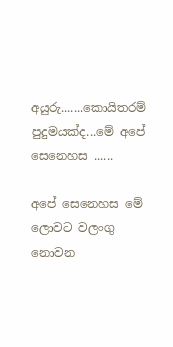අයුරු.......කොයිතරම් පුදුමයක්ද...මේ අපේ සෙනෙහස ......

අපේ සෙනෙහස මේ ලොවට වලංගු නොවන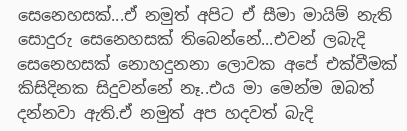සෙනෙහසක්...ඒ නමුත් අපිට ඒ සීමා මායිම් නැති සොදුරු සෙනෙහසක් තිබෙන්නේ...එවන් ලබැදි සෙනෙහසක් නොහදුනනා ලොවක අපේ එක්වීමක් කිසිදිනක සිදුවන්නේ නෑ..එය මා මෙන්ම ඔබත් දන්නවා ඇති.ඒ නමුත් අප හදවත් බැදි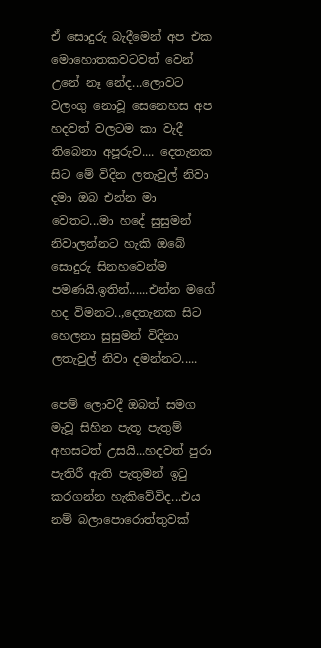ඒ සොදුරු බැදීමෙන් අප එක මොහොතකවටවත් වෙන් උනේ නෑ නේද...ලොවට වලංගු නොවූ සෙනෙහස අප හදවත් වලටම කා වැදී තිබෙනා අපූරුව.... දෙතැනක සිට මේ විදින ලතැවුල් නිවා දමා ඔබ එන්න මා වෙතට...මා හදේ සුසුමන් නිවාලන්නට හැකි ඔබේ සොදුරු සිනහවෙන්ම පමණයි.ඉතින්......එන්න මගේ හද විමනට..,දෙතැනක සිට හෙලනා සුසුමන් විදිනා ලතැවුල් නිවා දමන්නට.....

පෙම් ලොවදී ඔබත් සමග මැවූ සිහින පැතූ පැතුම් අහසටත් උසයි...හදවත් පුරා පැතිරී ඇති පැතුමන් ඉටු කරගන්න හැකිවේවිද...එය නම් බලාපොරොත්තුවක්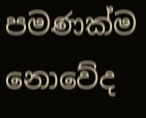පමණක්ම නොවේද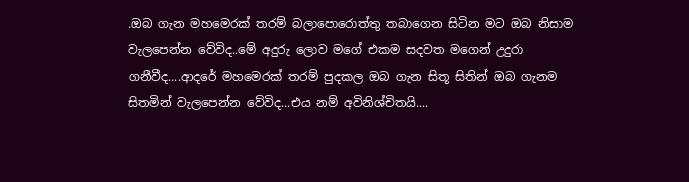.ඔබ ගැන මහමෙරක් තරම් බලාපොරොත්තු තබාගෙන සිටින මට ඔබ නිසාම වැලපෙන්න වේවිද..මේ අදුරු ලොව මගේ එකම සදවත මගෙන් උදුරා ගනීවීද....ආදරේ මහමෙරක් තරම් පුදකල ඔබ ගැන සිතූ සිතින් ඔබ ගැනම සිතමින් වැලපෙන්න වේවිද...එය නම් අවිනිශ්චිතයි....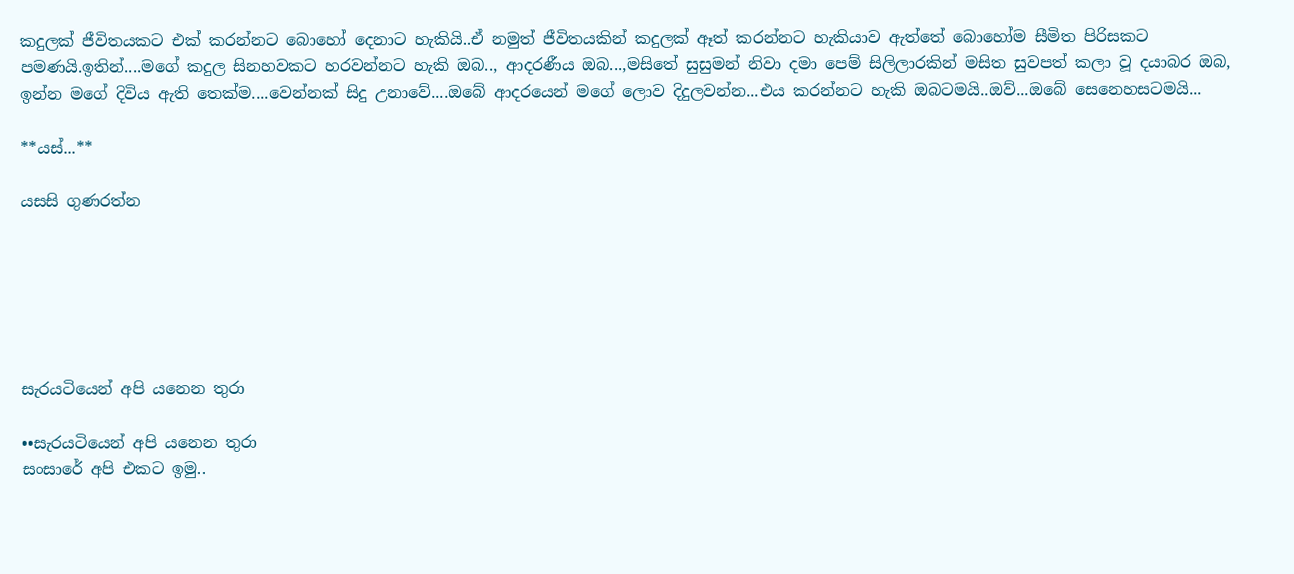කදුලක් ජීවිතයකට එක් කරන්නට බොහෝ දෙනාට හැකියි..ඒ නමුත් ජීවිතයකින් කදුලක් ඈත් කරන්නට හැකියාව ඇත්තේ බොහෝම සීමිත පිරිසකට පමණයි.ඉතින්....මගේ කදුල සිනහවකට හරවන්නට හැකි ඔබ.., ආදරණීය ඔබ...,මසිතේ සුසුමන් නිවා දමා පෙම් සිලිලාරකින් මසිත සුවපත් කලා වූ දයාබර ඔබ, ඉන්න මගේ දිවිය ඇති තෙක්ම....වෙන්නක් සිදු උනාවේ....ඔබේ ආදරයෙන් මගේ ලොව දිදුලවන්න...එය කරන්නට හැකි ඔබටමයි..ඔව්...ඔබේ සෙනෙහසටමයි...

**යස්...**

යසසි ගුණරත්න






සැරයටියෙන් අපි යනෙන තුරා

••සැරයටියෙන් අපි යනෙන තුරා
සංසාරේ අපි එකට ඉමු..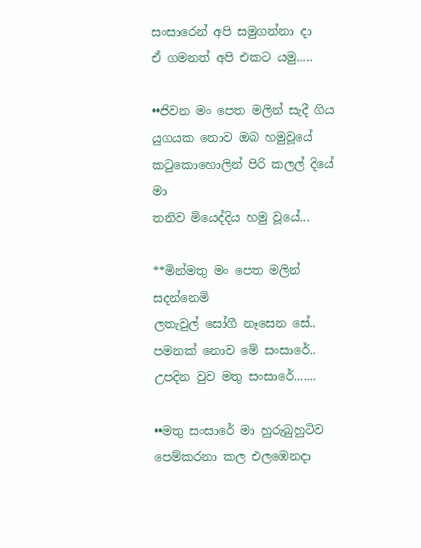සංසාරෙන් අපි සමුගන්නා දා
ඒ ගමනත් අපි එකට යමු.....

••ජිවන මං පෙත මලින් සැදී ගිය
යුගයක නොව ඔබ හමුවූයේ
කටුකොහොලින් පිරි කලල් දියේ මා
තනිව මියෙද්දිය හමු වූයේ...

**මින්මතු මං පෙත මලින් සදන්නෙමි
ලතැවුල් සෝගී නෑසෙන සේ..
පමනක් නොව මේ සංසාරේ..
උපදින වුව මතු සංසාරේ.......

••මතු සංසාරේ මා හුරුබුහුටිව
පෙම්කරනා කල එලඹෙනදා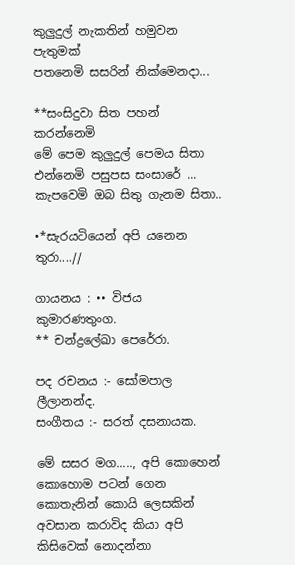කුලුදුල් නැකතින් හමුවන පැතුමක්
පතනෙමි සසරින් නික්මෙනදා...

**සංසිදුවා සිත පහන් කරන්නෙමි
මේ පෙම කුලුදුල් පෙමය සිතා
එන්නෙමි පසුපස සංසාරේ ...
කැපවෙමි ඔබ සිතු ගැනම සිතා..

•*සැරයටියෙන් අපි යනෙන තුරා....//

ගායනය : •• විජය කුමාරණතුංග.
** චන්ද්‍රලේඛා පෙරේරා.

පද රචනය :- සෝමපාල ලීලානන්ද.
සංගීතය :- සරත් දසනායක.

මේ සසර මග....., අපි කොහෙන් කොහොම පටන් ගෙන කොතැනින් කොයි ලෙසකින් අවසාන කරාවිද කියා අපි කිසිවෙක් නොදන්නා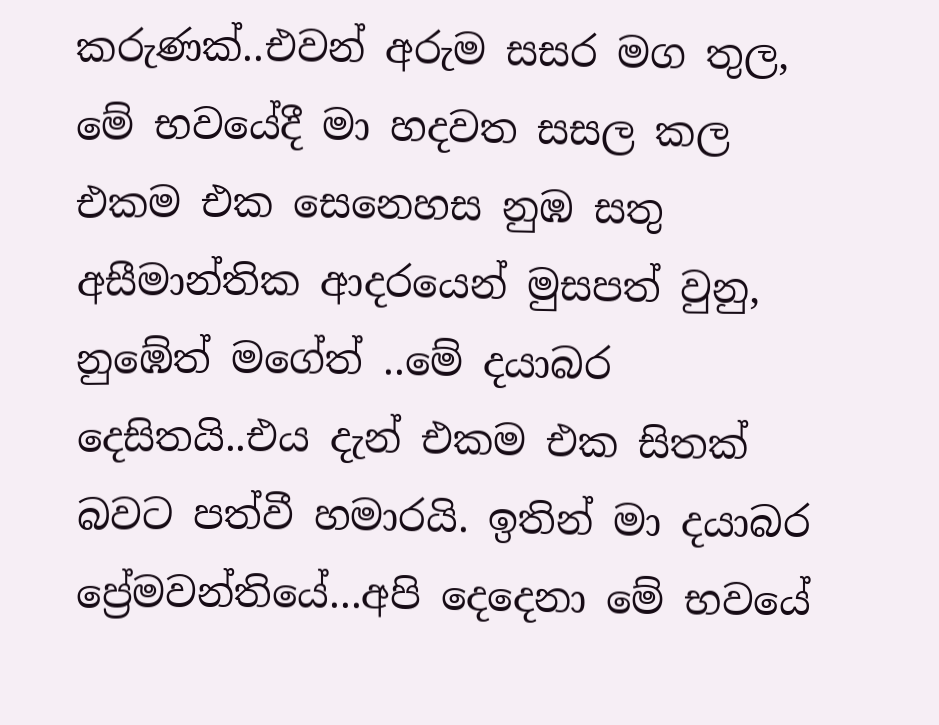කරුණක්..එවන් අරුම සසර මග තුල, මේ භවයේදී මා හදවත සසල කල එකම එක සෙනෙහස නුඹ සතු අසීමාන්තික ආදරයෙන් මුසපත් වුනු, නුඹේත් මගේත් ..මේ දයාබර දෙසිතයි..එය දැන් එකම එක සිතක් බවට පත්වී හමාරයි. ඉතින් මා දයාබර ප්‍රේමවන්තියේ...අපි දෙදෙනා මේ භවයේ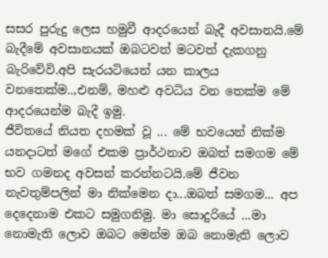සසර පුරුදු ලෙස හමුවී ආදරයෙන් බැදී අවසානයි.මේ බැදීමේ අවසානයක් ඔබටවත් මටවත් දැකගනු බැරිවේවි.අපි සැරයටියෙන් යන කාලය වනතෙක්ම..,එනම්, මහළු අවධිය වන තෙක්ම මේ ආදරයෙන්ම බැදී ඉමු.
ජීවිතයේ නියත දහමක් වූ ... මේ භවයෙන් නික්ම යනදාටත් මගේ එකම ප්‍රාර්ථනාව ඔබත් සමගම මේ භව ගමනද අවසන් කරන්නටයි.මේ ජීවන නැවතුම්පලින් මා නික්මෙන දා...ඔබත් සමගම... අප දෙදෙනාම එකට සමුගනිමු. මා සොදුරියේ ...මා නොමැති ලොව ඔබට මෙන්ම ඔබ නොමැති ලොව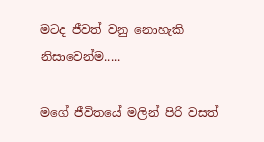මටද ජීවත් වනු නොහැකි නිසාවෙන්ම.....

මගේ ජීවිතයේ මලින් පිරි වසත්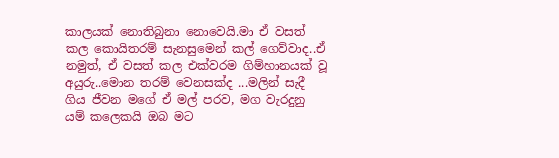කාලයක් නොතිබුනා නොවෙයි.මා ඒ වසත් කල කොයිතරම් සැනසුමෙන් කල් ගෙව්වාද..ඒ නමුත්, ඒ වසත් කල එක්වරම ගිම්හානයක් වූ අයුරු..මොන තරම් වෙනසක්ද ...මලින් සැදී ගිය ජීවන මගේ ඒ මල් පරව, මග වැරදුනු යම් කලෙකයි ඔබ මට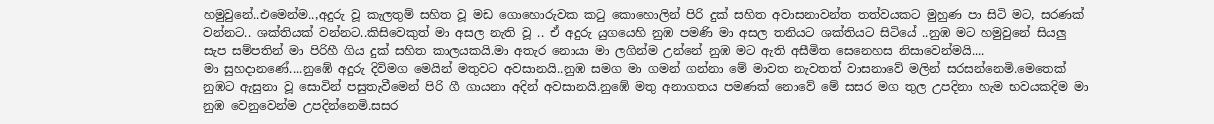හමුවුනේ..එමෙන්ම..,අදුරු වූ කැලතුම් සහිත වූ මඩ ගොහොරුවක කටු කොහොලින් පිරි දුක් සහිත අවාසනාවන්ත තත්වයකට මුහුණ පා සිටි මට, සරණක් වන්නට.. ශක්තියක් වන්නට..කිසිවෙකුත් මා අසල නැති වූ .. ඒ අදුරු යුගයෙහි නුඹ පමණි මා අසල තනියට ශක්තියට සිටියේ ..නුඹ මට හමුවුනේ සියලු සැප සම්පතින් මා පිරිහී ගිය දුක් සහිත කාලයකයි.මා අතැර නොයා මා ලගින්ම උන්නේ නුඹ මට ඇති අසීමිත සෙනෙහස නිසාවෙන්මයි....
මා සුහදානණේ....නුඹේ අදුරු දිවිමග මෙයින් මතුවට අවසානයි..නුඹ සමග මා ගමන් ගන්නා මේ මාවත නැවතත් වාසනාවේ මලින් සරසන්නෙමි.මෙතෙක් නුඹට ඇසුනා වූ සොවින් පසුතැවීමෙන් පිරි ගී ගායනා අදින් අවසානයි.නුඹේ මතු අනාගතය පමණක් නොවේ මේ සසර මග තුල උපදිනා හැම භවයකදිම මා නුඹ වෙනුවෙන්ම උපදින්නෙමි.සසර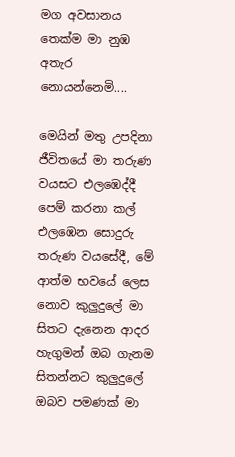මග අවසානය තෙක්ම මා නුඹ අතැර නොයන්නෙමි....

මෙයින් මතු උපදිනා ජීවිතයේ මා තරුණ වයසට එලඹෙද්දී පෙම් කරනා කල් එලඹෙන සොදුරු තරුණ වයසේදී, මේ ආත්ම භවයේ ලෙස නොව කුලුදුලේ මා සිතට දැනෙන ආදර හැගුමන් ඔබ ගැනම සිතන්නට කුලුදුලේ ඔබව පමණක් මා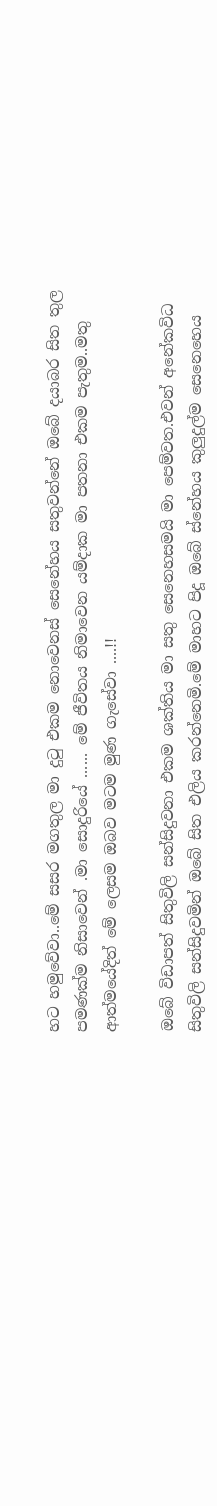හට හමුවේවා..මේ සසර මගතුල මා දුටු එකම නොවෙනස් සෙනේහය සතුවන්නේ ඔබේ දයාබර සිත තුල පමණක්ම නිසාවෙන් .මා සොදුරියේ ...... මේ ජීවිතය නිමාවෙන යම්දාක මා පතනා එකම පැතුම..මතු ආත්මයේදිත් මේ ලෙසම ඔබව මටම මුණ ගැසේවා ....!!

ඔබේ විඩාපත් සිතුවිලි සන්සිදුවනා එකම ශක්තිය මා සතු සෙනෙහසමයි මා පෙම්වත.එවන් අනේකවිධ සිතුවිලි සන්සිදුවමින් ඔබේ සිත එලිය කරන්නෙමි.මේ මාහට පිදූ ඔබේ ස්නේහය කුලුදුල්ම සෙනෙහෙය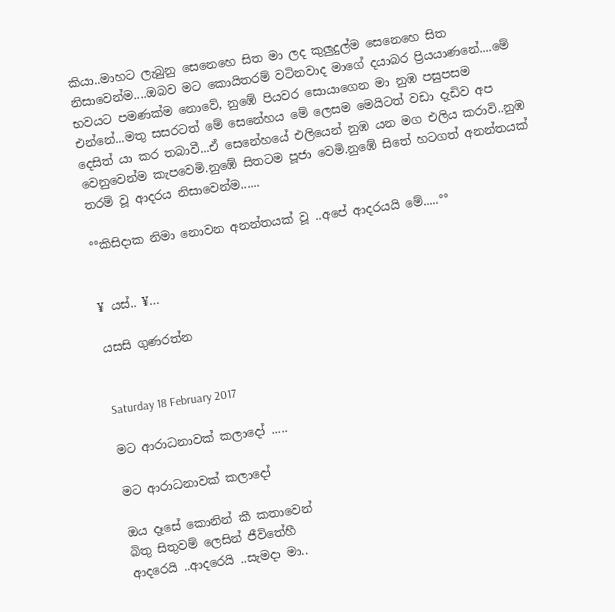කියා..මාහට ලැබුනු සෙනෙහෙ සිත මා ලද කුලුදුල්ම සෙනෙහෙ සිත නිසාවෙන්ම....ඔබව මට කොයිතරම් වටිනවාද මාගේ දයාබර ප්‍රියයාණනේ....මේ භවයට පමණක්ම නොවේ, නුඹේ පියවර සොයාගෙන මා නුඹ පසුපසම එන්නේ...මතු සසරටත් මේ සෙනේහය මේ ලෙසම මෙයිටත් වඩා දැඩිව අප දෙසිත් යා කර තබාවී...ඒ සෙනේහයේ එලියෙන් නුඹ යන මග එලිය කරාවි..නුඹ වෙනුවෙන්ම කැපවෙමි.නුඹේ සිතටම පූජා වෙමි.නුඹේ සිතේ හටගත් අනන්තයක් තරම් වූ ආදරය නිසාවෙන්ම......

°°කිසිදාක නිමා නොවන අනන්තයක් වූ ..අපේ ආදරයයි මේ.....°°


¥ යස්.. ¥…

යසසි ගුණරත්න


Saturday 18 February 2017

මට ආරාධනාවක් කලාදෝ .....

මට ආරාධනාවක් කලාදෝ

ඔය දෑසේ කොනින් කී කතාවෙන්
බිතු සිතුවම් ලෙසින් ජීවිතේහී
ආදරෙයි ..ආදරෙයි ..සැමදා මා..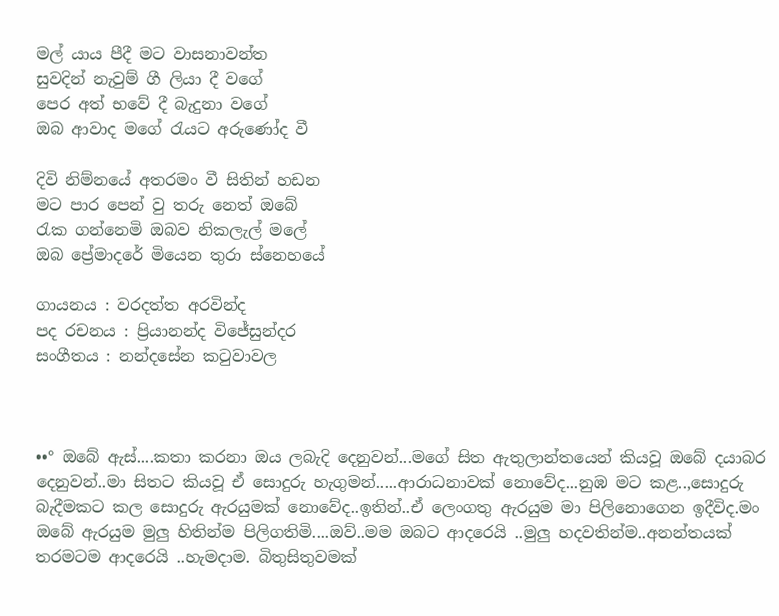මල් යාය පීදී මට වාසනාවන්ත
සුවදින් නැවුම් ගී ලියා දී වගේ
පෙර අත් භවේ දී බැදුනා වගේ
ඔබ ආවාද මගේ රැයට අරුණෝද වී

දිවි නිම්නයේ අතරමං වී සිතින් හඩන
මට පාර පෙන් වු තරු නෙත් ඔබේ
රැක ගන්නෙමි ඔබව නිකලැල් මලේ
ඔබ ප්‍රේමාදරේ මියෙන තුරා ස්නෙ‍හයේ

ගායනය : වරදත්ත අරවින්ද
පද රචනය : ප්‍රියානන්ද විජේසුන්දර
සංගීතය : නන්දසේන කටුවාවල



••° ඔබේ ඇස්....කතා කරනා ඔය ලබැදි දෙනුවන්...මගේ සිත ඇතුලාන්තයෙන් කියවූ ඔබේ දයාබර දෙනුවන්..මා සිතට කියවූ ඒ සොදුරු හැගුමන්.....ආරාධනාවක් නොවේද...නුඹ මට කළ..,සොදුරු බැදීමකට කල සොදුරු ඇරයුමක් නොවේද..ඉතින්..ඒ ලෙංගතු ඇරයුම මා පිලිනොගෙන ඉදීවිද.මං ඔබේ ඇරයුම මුලු හිතින්ම පිලිගතිමි....ඔව්..මම ඔබට ආදරෙයි ..මුලු හදවතින්ම..අනන්තයක් තරමටම ආදරෙයි ..හැමදාම. බිතුසිතුවමක්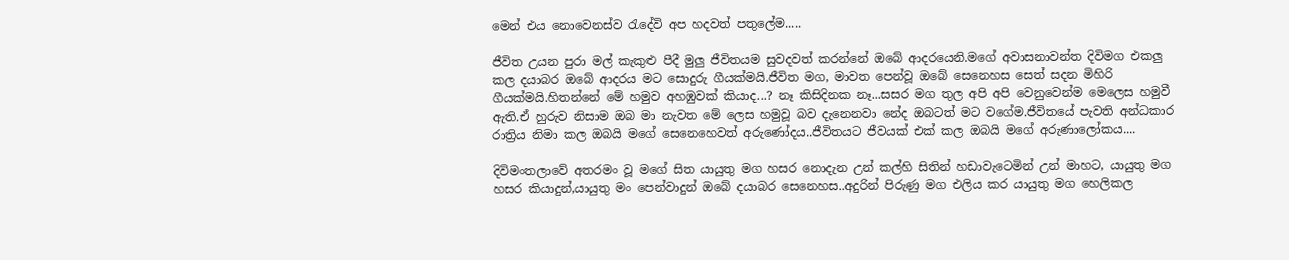මෙන් එය නොවෙනස්ව රැදේවි අප හදවත් පතුලේම.....

ජීවිත උයන පුරා මල් කැකුළු පීදී මුලු ජීවිතයම සුවදවත් කරන්නේ ඔබේ ආදරයෙනි.මගේ අවාසනාවන්ත දිවිමග එකලු කල දයාබර ඔබේ ආදරය මට සොදුරු ගීයක්මයි.ජීවිත මග, මාවත පෙන්වූ ඔබේ සෙනෙහස සෙත් සදන මිහිරි ගීයක්මයි.හිතන්නේ මේ හමුව අහඹුවක් කියාද...? නෑ කිසිදිනක නෑ...සසර මග තුල අපි අපි වෙනුවෙන්ම මෙලෙස හමුවී ඇති.ඒ හුරුව නිසාම ඔබ මා නැවත මේ ලෙස හමුවූ බව දැනෙනවා නේද ඔබටත් මට වගේම.ජීවිතයේ පැවති අන්ධකාර රාත්‍රිය නිමා කල ඔබයි මගේ සෙනෙහෙවත් අරුණෝදය..ජීවිතයට ජීවයක් එක් කල ඔබයි මගේ අරුණාලෝකය....

දිවිමංතලාවේ අතරමං වූ මගේ සිත යායුතු මග හසර නොදැන උන් කල්හි සිතින් හඩාවැටෙමින් උන් මාහට, යායුතු මග හසර කියාදුන්,යායුතු මං පෙන්වාදුන් ඔබේ දයාබර සෙනෙහස..අදුරින් පිරුණු මග එලිය කර යායුතු මග හෙලිකල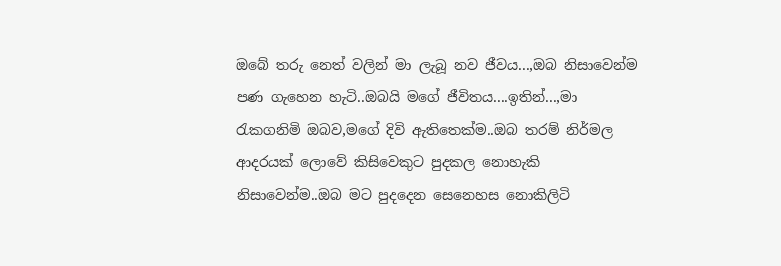ඔබේ තරු නෙත් වලින් මා ලැබූ නව ජීවය...,ඔබ නිසාවෙන්ම පණ ගැහෙන හැටි..ඔබයි මගේ ජීවිතය....ඉතින්...,මා රැකගනිමි ඔබව,මගේ දිවි ඇතිතෙක්ම..ඔබ තරම් නිර්මල ආදරයක් ලොවේ කිසිවෙකුට පුදකල නොහැකි නිසාවෙන්ම..ඔබ මට පුදදෙන සෙනෙහස නොකිලිටි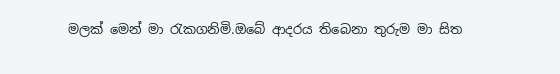මලක් මෙන් මා රැකගනිමි.ඔබේ ආදරය තිබෙනා තුරුම මා සිත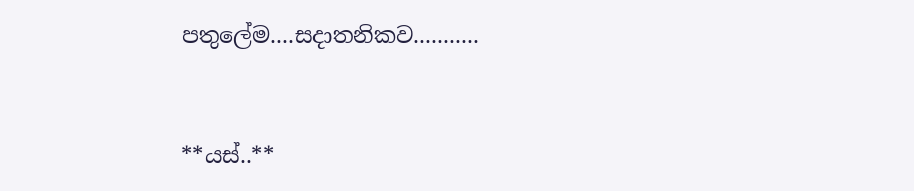පතුලේම....සදාතනිකව...........


**යස්..**